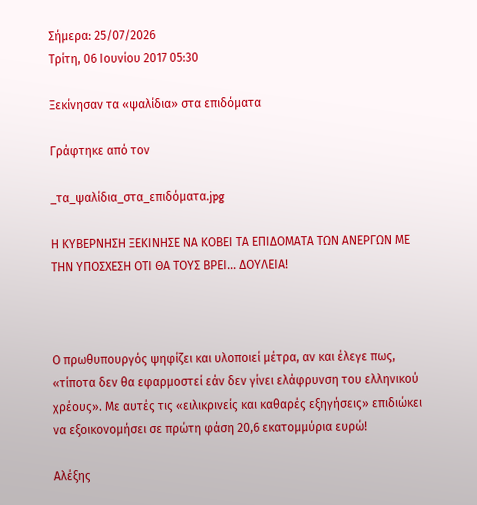Σήμερα: 25/07/2026
Τρίτη, 06 Ιουνίου 2017 05:30

Ξεκίνησαν τα «ψαλίδια» στα επιδόματα

Γράφτηκε από τον

_τα_ψαλίδια_στα_επιδόματα.jpg

Η ΚΥΒΕΡΝΗΣΗ ΞΕΚΙΝΗΣΕ ΝΑ ΚΟΒΕΙ ΤΑ ΕΠΙΔΟΜΑΤΑ ΤΩΝ ΑΝΕΡΓΩΝ ΜΕ ΤΗΝ ΥΠΟΣΧΕΣΗ ΟΤΙ ΘΑ ΤΟΥΣ ΒΡΕΙ... ΔΟΥΛΕΙΑ!



Ο πρωθυπουργός ψηφίζει και υλοποιεί μέτρα, αν και έλεγε πως, «τίποτα δεν θα εφαρμοστεί εάν δεν γίνει ελάφρυνση του ελληνικού χρέους». Με αυτές τις «ειλικρινείς και καθαρές εξηγήσεις» επιδιώκει να εξοικονομήσει σε πρώτη φάση 20,6 εκατομμύρια ευρώ!

Αλέξης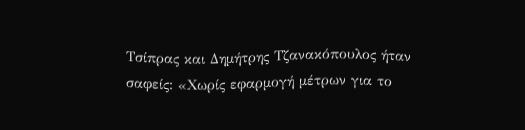Τσίπρας και Δημήτρης Τζανακόπουλος ήταν σαφείς: «Χωρίς εφαρμογή μέτρων για το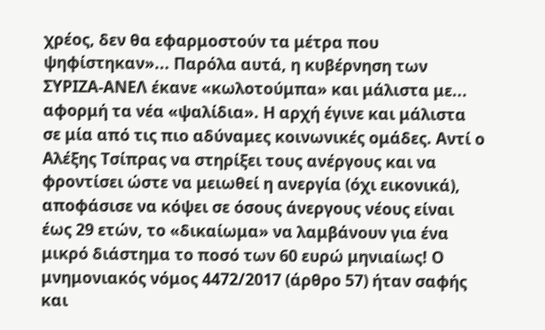χρέος, δεν θα εφαρμοστούν τα μέτρα που ψηφίστηκαν»... Παρόλα αυτά, η κυβέρνηση των ΣΥΡΙΖΑ-ΑΝΕΛ έκανε «κωλοτούμπα» και μάλιστα με... αφορμή τα νέα «ψαλίδια». Η αρχή έγινε και μάλιστα σε μία από τις πιο αδύναμες κοινωνικές ομάδες. Αντί ο Αλέξης Τσίπρας να στηρίξει τους ανέργους και να φροντίσει ώστε να μειωθεί η ανεργία (όχι εικονικά), αποφάσισε να κόψει σε όσους άνεργους νέους είναι έως 29 ετών, το «δικαίωμα» να λαμβάνουν για ένα μικρό διάστημα το ποσό των 60 ευρώ μηνιαίως! Ο μνημονιακός νόμος 4472/2017 (άρθρο 57) ήταν σαφής και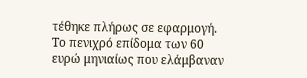τέθηκε πλήρως σε εφαρμογή. Το πενιχρό επίδομα των 60 ευρώ μηνιαίως που ελάμβαναν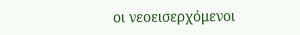οι νεοεισερχόμενοι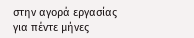στην αγορά εργασίας για πέντε μήνες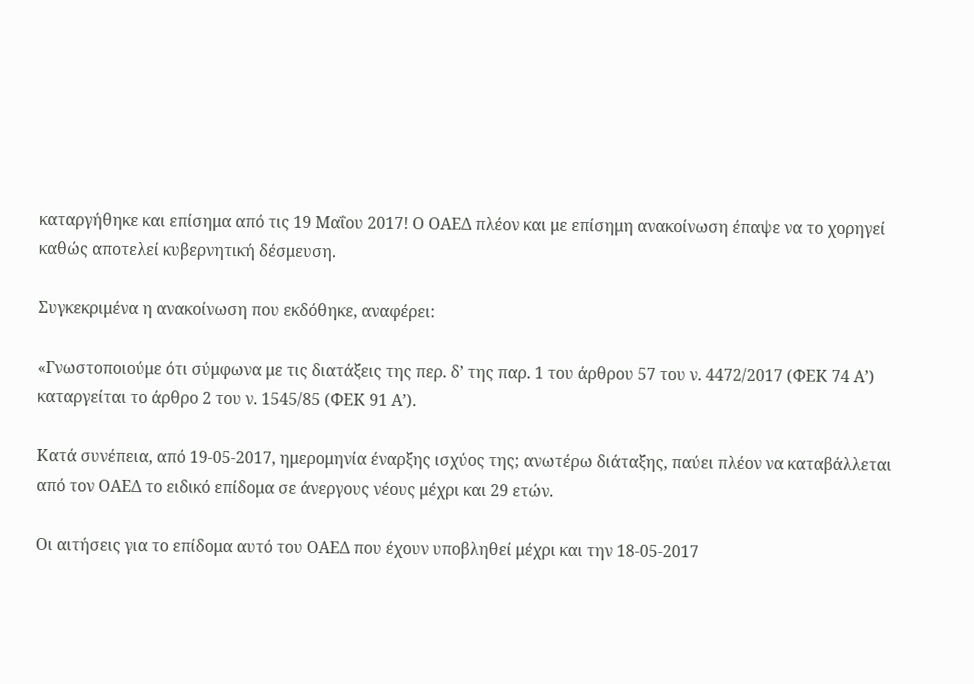καταργήθηκε και επίσημα από τις 19 Μαΐου 2017! Ο ΟΑΕΔ πλέον και με επίσημη ανακοίνωση έπαψε να το χορηγεί καθώς αποτελεί κυβερνητική δέσμευση.

Συγκεκριμένα η ανακοίνωση που εκδόθηκε, αναφέρει:

«Γνωστοποιούμε ότι σύμφωνα με τις διατάξεις της περ. δ’ της παρ. 1 του άρθρου 57 του ν. 4472/2017 (ΦΕΚ 74 Α’) καταργείται το άρθρο 2 του ν. 1545/85 (ΦΕΚ 91 Α’).

Κατά συνέπεια, από 19-05-2017, ημερομηνία έναρξης ισχύος της; ανωτέρω διάταξης, παύει πλέον να καταβάλλεται από τον ΟΑΕΔ το ειδικό επίδομα σε άνεργους νέους μέχρι και 29 ετών.

Οι αιτήσεις για το επίδομα αυτό του ΟΑΕΔ που έχουν υποβληθεί μέχρι και την 18-05-2017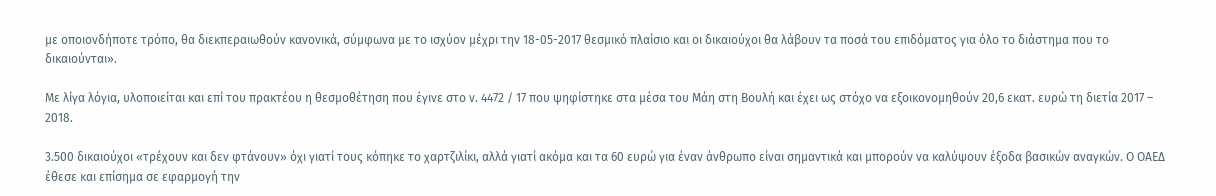με οποιονδήποτε τρόπο, θα διεκπεραιωθούν κανονικά, σύμφωνα με το ισχύον μέχρι την 18-05-2017 θεσμικό πλαίσιο και οι δικαιούχοι θα λάβουν τα ποσά του επιδόματος για όλο το διάστημα που το δικαιούνται».

Με λίγα λόγια, υλοποιείται και επί του πρακτέου η θεσμοθέτηση που έγινε στο ν. 4472 / 17 που ψηφίστηκε στα μέσα του Μάη στη Βουλή και έχει ως στόχο να εξοικονομηθούν 20,6 εκατ. ευρώ τη διετία 2017 – 2018.

3.500 δικαιούχοι «τρέχουν και δεν φτάνουν» όχι γιατί τους κόπηκε το χαρτζιλίκι, αλλά γιατί ακόμα και τα 60 ευρώ για έναν άνθρωπο είναι σημαντικά και μπορούν να καλύψουν έξοδα βασικών αναγκών. Ο ΟΑΕΔ έθεσε και επίσημα σε εφαρμογή την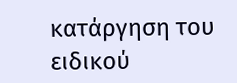κατάργηση του ειδικού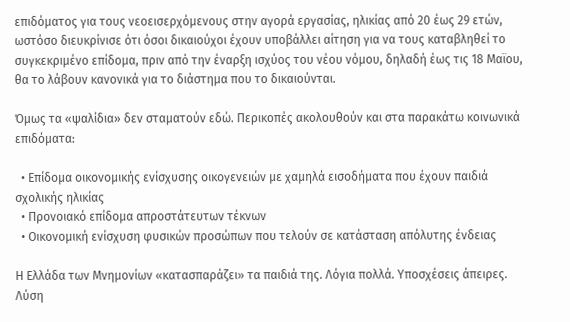επιδόματος για τους νεοεισερχόμενους στην αγορά εργασίας, ηλικίας από 20 έως 29 ετών, ωστόσο διευκρίνισε ότι όσοι δικαιούχοι έχουν υποβάλλει αίτηση για να τους καταβληθεί το συγκεκριμένο επίδομα, πριν από την έναρξη ισχύος του νέου νόμου, δηλαδή έως τις 18 Μαϊου, θα το λάβουν κανονικά για το διάστημα που το δικαιούνται.

Όμως τα «ψαλίδια» δεν σταματούν εδώ. Περικοπές ακολουθούν και στα παρακάτω κοινωνικά επιδόματα:

  • Επίδομα οικονομικής ενίσχυσης οικογενειών με χαμηλά εισοδήματα που έχουν παιδιά σχολικής ηλικίας
  • Προνοιακό επίδομα απροστάτευτων τέκνων
  • Οικονομική ενίσχυση φυσικών προσώπων που τελούν σε κατάσταση απόλυτης ένδειας

Η Ελλάδα των Μνημονίων «κατασπαράζει» τα παιδιά της. Λόγια πολλά. Υποσχέσεις άπειρες. Λύση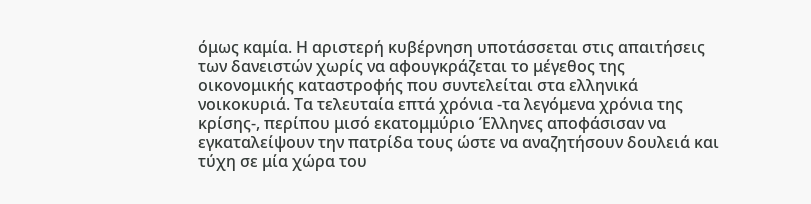όμως καμία. Η αριστερή κυβέρνηση υποτάσσεται στις απαιτήσεις των δανειστών χωρίς να αφουγκράζεται το μέγεθος της οικονομικής καταστροφής που συντελείται στα ελληνικά νοικοκυριά. Τα τελευταία επτά χρόνια -τα λεγόμενα χρόνια της κρίσης-, περίπου μισό εκατομμύριο Έλληνες αποφάσισαν να εγκαταλείψουν την πατρίδα τους ώστε να αναζητήσουν δουλειά και τύχη σε μία χώρα του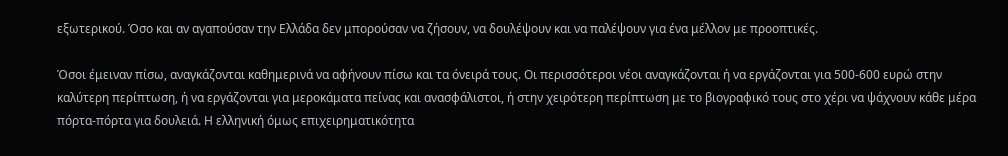εξωτερικού. Όσο και αν αγαπούσαν την Ελλάδα δεν μπορούσαν να ζήσουν, να δουλέψουν και να παλέψουν για ένα μέλλον με προοπτικές.

Όσοι έμειναν πίσω, αναγκάζονται καθημερινά να αφήνουν πίσω και τα όνειρά τους. Οι περισσότεροι νέοι αναγκάζονται ή να εργάζονται για 500-600 ευρώ στην καλύτερη περίπτωση, ή να εργάζονται για μεροκάματα πείνας και ανασφάλιστοι, ή στην χειρότερη περίπτωση με το βιογραφικό τους στο χέρι να ψάχνουν κάθε μέρα πόρτα-πόρτα για δουλειά. Η ελληνική όμως επιχειρηματικότητα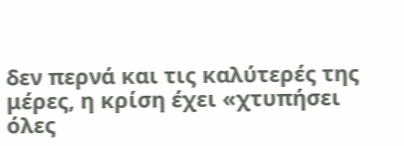δεν περνά και τις καλύτερές της μέρες, η κρίση έχει «χτυπήσει όλες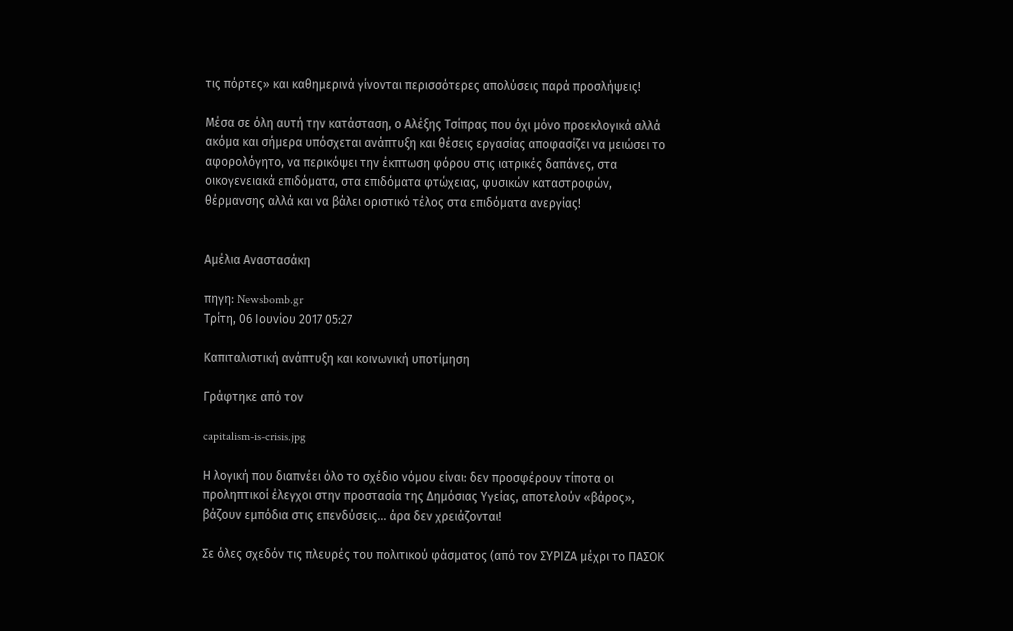τις πόρτες» και καθημερινά γίνονται περισσότερες απολύσεις παρά προσλήψεις!

Μέσα σε όλη αυτή την κατάσταση, ο Αλέξης Τσίπρας που όχι μόνο προεκλογικά αλλά ακόμα και σήμερα υπόσχεται ανάπτυξη και θέσεις εργασίας αποφασίζει να μειώσει το αφορολόγητο, να περικόψει την έκπτωση φόρου στις ιατρικές δαπάνες, στα οικογενειακά επιδόματα, στα επιδόματα φτώχειας, φυσικών καταστροφών, θέρμανσης αλλά και να βάλει οριστικό τέλος στα επιδόματα ανεργίας!


Αμέλια Αναστασάκη

πηγη: Newsbomb.gr
Τρίτη, 06 Ιουνίου 2017 05:27

Καπιταλιστική ανάπτυξη και κοινωνική υποτίμηση

Γράφτηκε από τον

capitalism-is-crisis.jpg

Η λογική που διαπνέει όλο το σχέδιο νόμου είναι: δεν προσφέρουν τίποτα οι προληπτικοί έλεγχοι στην προστασία της Δημόσιας Υγείας, αποτελούν «βάρος», βάζουν εμπόδια στις επενδύσεις... άρα δεν χρειάζονται!

Σε όλες σχεδόν τις πλευρές του πολιτικού φάσματος (από τον ΣΥΡΙΖΑ μέχρι το ΠΑΣΟΚ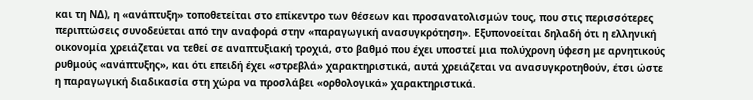και τη ΝΔ), η «ανάπτυξη» τοποθετείται στο επίκεντρο των θέσεων και προσανατολισμών τους, που στις περισσότερες περιπτώσεις συνοδεύεται από την αναφορά στην «παραγωγική ανασυγκρότηση». Εξυπονοείται δηλαδή ότι η ελληνική οικονομία χρειάζεται να τεθεί σε αναπτυξιακή τροχιά, στο βαθμό που έχει υποστεί μια πολύχρονη ύφεση με αρνητικούς ρυθμούς «ανάπτυξης», και ότι επειδή έχει «στρεβλά» χαρακτηριστικά, αυτά χρειάζεται να ανασυγκροτηθούν, έτσι ώστε η παραγωγική διαδικασία στη χώρα να προσλάβει «ορθολογικά» χαρακτηριστικά.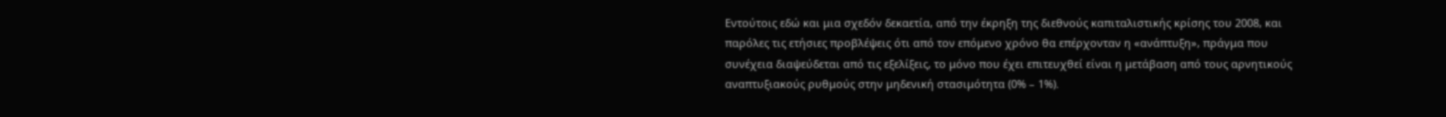Εντούτοις εδώ και μια σχεδόν δεκαετία, από την έκρηξη της διεθνούς καπιταλιστικής κρίσης του 2008, και παρόλες τις ετήσιες προβλέψεις ότι από τον επόμενο χρόνο θα επέρχονταν η «ανάπτυξη», πράγμα που συνέχεια διαψεύδεται από τις εξελίξεις, το μόνο που έχει επιτευχθεί είναι η μετάβαση από τους αρνητικούς αναπτυξιακούς ρυθμούς στην μηδενική στασιμότητα (0% – 1%).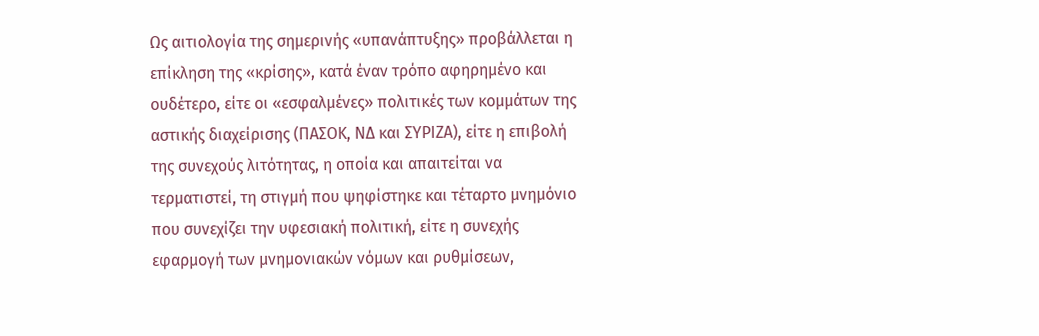Ως αιτιολογία της σημερινής «υπανάπτυξης» προβάλλεται η επίκληση της «κρίσης», κατά έναν τρόπο αφηρημένο και ουδέτερο, είτε οι «εσφαλμένες» πολιτικές των κομμάτων της αστικής διαχείρισης (ΠΑΣΟΚ, ΝΔ και ΣΥΡΙΖΑ), είτε η επιβολή της συνεχούς λιτότητας, η οποία και απαιτείται να τερματιστεί, τη στιγμή που ψηφίστηκε και τέταρτο μνημόνιο που συνεχίζει την υφεσιακή πολιτική, είτε η συνεχής εφαρμογή των μνημονιακών νόμων και ρυθμίσεων,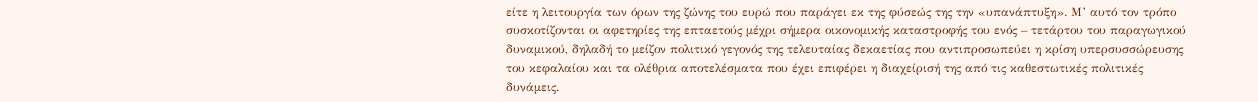είτε η λειτουργία των όρων της ζώνης του ευρώ που παράγει εκ της φύσεώς της την «υπανάπτυξη». Μ’ αυτό τον τρόπο συσκοτίζονται οι αφετηρίες της επταετούς μέχρι σήμερα οικονομικής καταστροφής του ενός – τετάρτου του παραγωγικού δυναμικού, δηλαδή το μείζον πολιτικό γεγονός της τελευταίας δεκαετίας που αντιπροσωπεύει η κρίση υπερσυσσώρευσης του κεφαλαίου και τα ολέθρια αποτελέσματα που έχει επιφέρει η διαχείρισή της από τις καθεστωτικές πολιτικές δυνάμεις.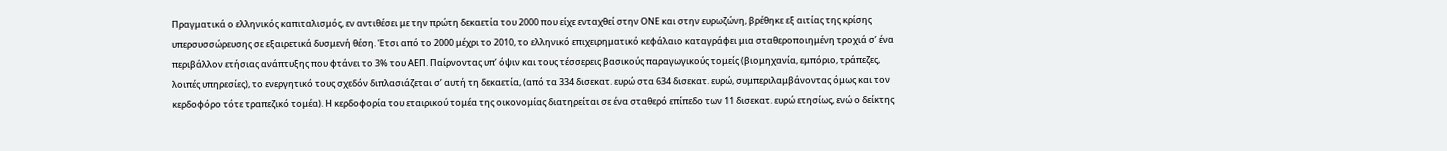Πραγματικά ο ελληνικός καπιταλισμός, εν αντιθέσει με την πρώτη δεκαετία του 2000 που είχε ενταχθεί στην ΟΝΕ και στην ευρωζώνη, βρέθηκε εξ αιτίας της κρίσης υπερσυσσώρευσης σε εξαιρετικά δυσμενή θέση. Έτσι από το 2000 μέχρι το 2010, το ελληνικό επιχειρηματικό κεφάλαιο καταγράφει μια σταθεροποιημένη τροχιά σ’ ένα περιβάλλον ετήσιας ανάπτυξης που φτάνει το 3% του ΑΕΠ. Παίρνοντας υπ’ όψιν και τους τέσσερεις βασικούς παραγωγικούς τομείς (βιομηχανία, εμπόριο, τράπεζες, λοιπές υπηρεσίες), το ενεργητικό τους σχεδόν διπλασιάζεται σ’ αυτή τη δεκαετία, (από τα 334 δισεκατ. ευρώ στα 634 δισεκατ. ευρώ, συμπεριλαμβάνοντας όμως και τον κερδοφόρο τότε τραπεζικό τομέα). Η κερδοφορία του εταιρικού τομέα της οικονομίας διατηρείται σε ένα σταθερό επίπεδο των 11 δισεκατ. ευρώ ετησίως, ενώ ο δείκτης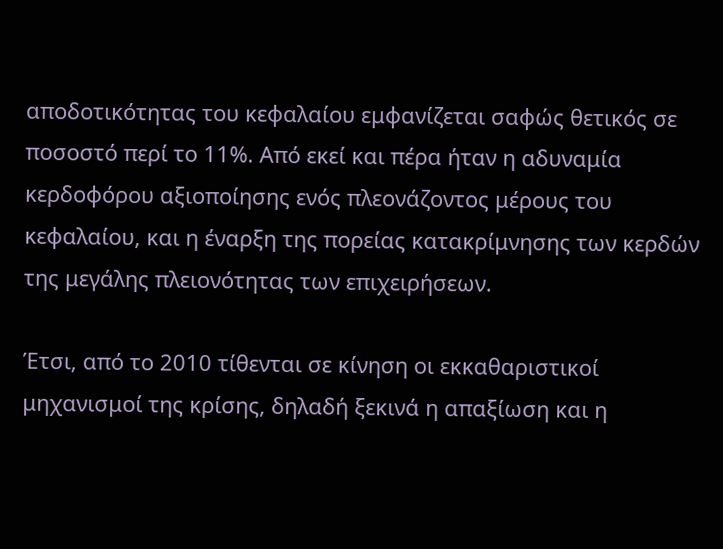αποδοτικότητας του κεφαλαίου εμφανίζεται σαφώς θετικός σε ποσοστό περί το 11%. Από εκεί και πέρα ήταν η αδυναμία κερδοφόρου αξιοποίησης ενός πλεονάζοντος μέρους του κεφαλαίου, και η έναρξη της πορείας κατακρίμνησης των κερδών της μεγάλης πλειονότητας των επιχειρήσεων.

Έτσι, από το 2010 τίθενται σε κίνηση οι εκκαθαριστικοί μηχανισμοί της κρίσης, δηλαδή ξεκινά η απαξίωση και η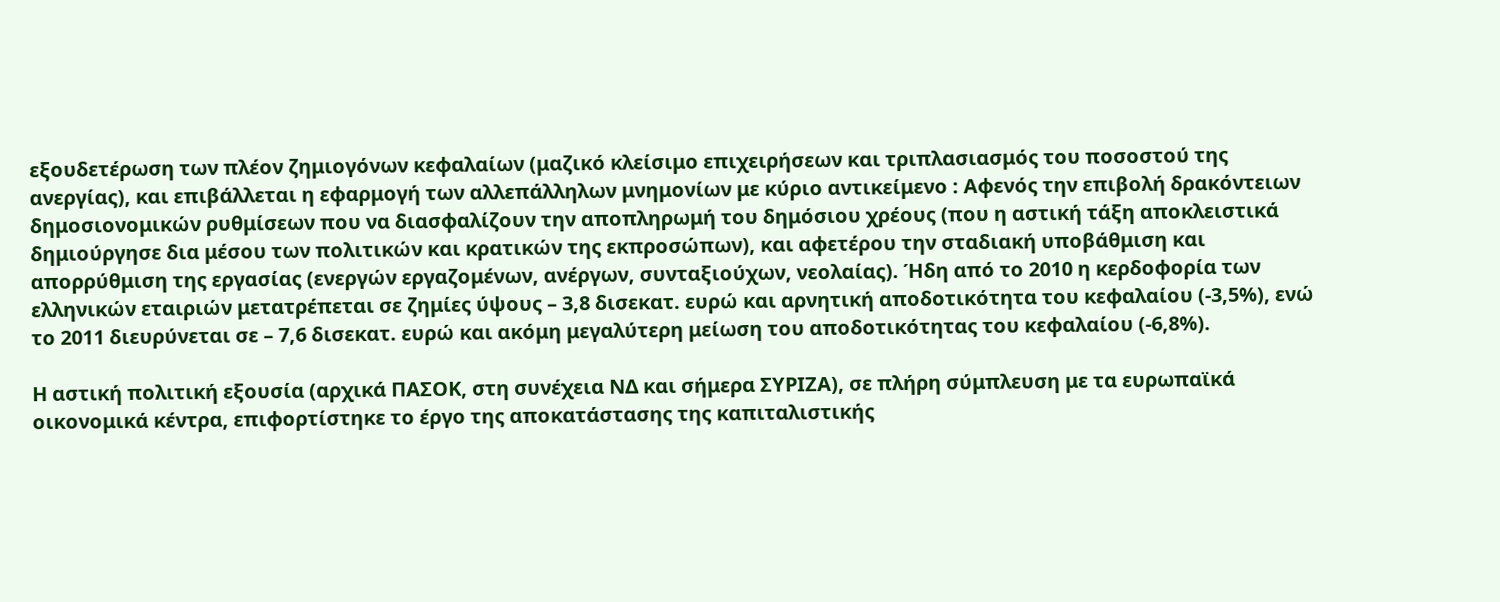εξουδετέρωση των πλέον ζημιογόνων κεφαλαίων (μαζικό κλείσιμο επιχειρήσεων και τριπλασιασμός του ποσοστού της ανεργίας), και επιβάλλεται η εφαρμογή των αλλεπάλληλων μνημονίων με κύριο αντικείμενο : Αφενός την επιβολή δρακόντειων δημοσιονομικών ρυθμίσεων που να διασφαλίζουν την αποπληρωμή του δημόσιου χρέους (που η αστική τάξη αποκλειστικά δημιούργησε δια μέσου των πολιτικών και κρατικών της εκπροσώπων), και αφετέρου την σταδιακή υποβάθμιση και απορρύθμιση της εργασίας (ενεργών εργαζομένων, ανέργων, συνταξιούχων, νεολαίας). Ήδη από το 2010 η κερδοφορία των ελληνικών εταιριών μετατρέπεται σε ζημίες ύψους – 3,8 δισεκατ. ευρώ και αρνητική αποδοτικότητα του κεφαλαίου (-3,5%), ενώ το 2011 διευρύνεται σε – 7,6 δισεκατ. ευρώ και ακόμη μεγαλύτερη μείωση του αποδοτικότητας του κεφαλαίου (-6,8%).

Η αστική πολιτική εξουσία (αρχικά ΠΑΣΟΚ, στη συνέχεια ΝΔ και σήμερα ΣΥΡΙΖΑ), σε πλήρη σύμπλευση με τα ευρωπαϊκά οικονομικά κέντρα, επιφορτίστηκε το έργο της αποκατάστασης της καπιταλιστικής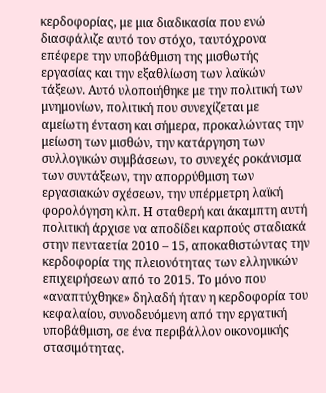κερδοφορίας, με μια διαδικασία που ενώ διασφάλιζε αυτό τον στόχο, ταυτόχρονα επέφερε την υποβάθμιση της μισθωτής εργασίας και την εξαθλίωση των λαϊκών τάξεων. Αυτό υλοποιήθηκε με την πολιτική των μνημονίων, πολιτική που συνεχίζεται με αμείωτη ένταση και σήμερα, προκαλώντας την μείωση των μισθών, την κατάργηση των συλλογικών συμβάσεων, το συνεχές ροκάνισμα των συντάξεων, την απορρύθμιση των εργασιακών σχέσεων, την υπέρμετρη λαϊκή φορολόγηση κλπ. Η σταθερή και άκαμπτη αυτή πολιτική άρχισε να αποδίδει καρπούς σταδιακά στην πενταετία 2010 – 15, αποκαθιστώντας την κερδοφορία της πλειονότητας των ελληνικών επιχειρήσεων από το 2015. Το μόνο που «αναπτύχθηκε» δηλαδή ήταν η κερδοφορία του κεφαλαίου, συνοδευόμενη από την εργατική υποβάθμιση, σε ένα περιβάλλον οικονομικής στασιμότητας.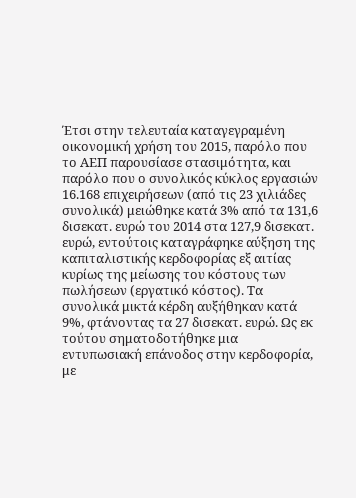Έτσι στην τελευταία καταγεγραμένη οικονομική χρήση του 2015, παρόλο που το ΑΕΠ παρουσίασε στασιμότητα, και παρόλο που ο συνολικός κύκλος εργασιών 16.168 επιχειρήσεων (από τις 23 χιλιάδες συνολικά) μειώθηκε κατά 3% από τα 131,6 δισεκατ. ευρώ του 2014 στα 127,9 δισεκατ. ευρώ, εντούτοις καταγράφηκε αύξηση της καπιταλιστικής κερδοφορίας εξ αιτίας κυρίως της μείωσης του κόστους των πωλήσεων (εργατικό κόστος). Τα συνολικά μικτά κέρδη αυξήθηκαν κατά 9%, φτάνοντας τα 27 δισεκατ. ευρώ. Ως εκ τούτου σηματοδοτήθηκε μια εντυπωσιακή επάνοδος στην κερδοφορία, με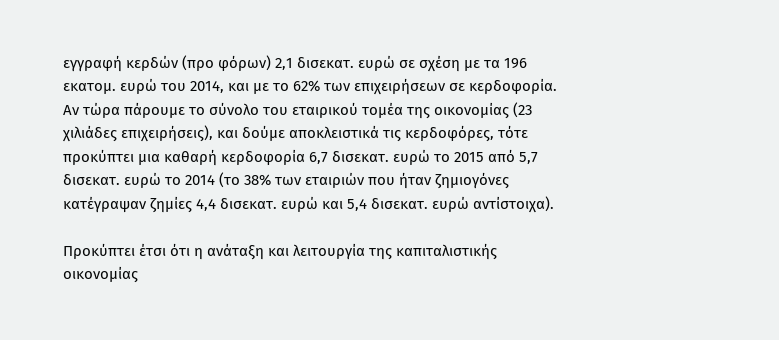εγγραφή κερδών (προ φόρων) 2,1 δισεκατ. ευρώ σε σχέση με τα 196 εκατομ. ευρώ του 2014, και με το 62% των επιχειρήσεων σε κερδοφορία. Αν τώρα πάρουμε το σύνολο του εταιρικού τομέα της οικονομίας (23 χιλιάδες επιχειρήσεις), και δούμε αποκλειστικά τις κερδοφόρες, τότε προκύπτει μια καθαρή κερδοφορία 6,7 δισεκατ. ευρώ το 2015 από 5,7 δισεκατ. ευρώ το 2014 (το 38% των εταιριών που ήταν ζημιογόνες κατέγραψαν ζημίες 4,4 δισεκατ. ευρώ και 5,4 δισεκατ. ευρώ αντίστοιχα).

Προκύπτει έτσι ότι η ανάταξη και λειτουργία της καπιταλιστικής οικονομίας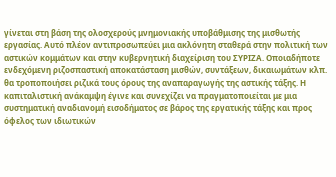γίνεται στη βάση της ολοσχερούς μνημονιακής υποβάθμισης της μισθωτής εργασίας. Αυτό πλέον αντιπροσωπεύει μια ακλόνητη σταθερά στην πολιτική των αστικών κομμάτων και στην κυβερνητική διαχείριση του ΣΥΡΙΖΑ. Οποιαδήποτε ενδεχόμενη ριζοσπαστική αποκατάσταση μισθών, συντάξεων, δικαιωμάτων κλπ. θα τροποποιήσει ριζικά τους όρους της αναπαραγωγής της αστικής τάξης. Η καπιταλιστική ανάκαμψη έγινε και συνεχίζει να πραγματοποιείται με μια συστηματική αναδιανομή εισοδήματος σε βάρος της εργατικής τάξης και προς όφελος των ιδιωτικών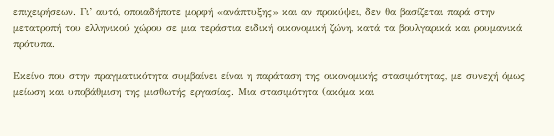επιχειρήσεων. Γι’ αυτό, οποιαδήποτε μορφή «ανάπτυξης» και αν προκύψει, δεν θα βασίζεται παρά στην μετατροπή του ελληνικού χώρου σε μια τεράστια ειδική οικονομική ζώνη, κατά τα βουλγαρικά και ρουμανικά πρότυπα.

Εκείνο που στην πραγματικότητα συμβαίνει είναι η παράταση της οικονομικής στασιμότητας, με συνεχή όμως μείωση και υποβάθμιση της μισθωτής εργασίας. Μια στασιμότητα (ακόμα και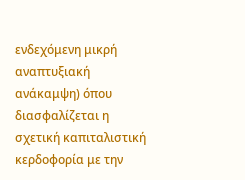ενδεχόμενη μικρή αναπτυξιακή ανάκαμψη) όπου διασφαλίζεται η σχετική καπιταλιστική κερδοφορία με την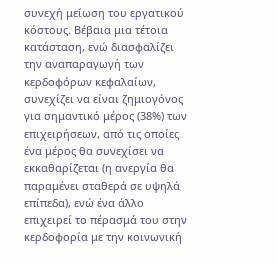συνεχή μείωση του εργατικού κόστους. Βέβαια μια τέτοια κατάσταση, ενώ διασφαλίζει την αναπαραγωγή των κερδοφόρων κεφαλαίων, συνεχίζει να είναι ζημιογόνος για σημαντικό μέρος (38%) των επιχειρήσεων, από τις οποίες ένα μέρος θα συνεχίσει να εκκαθαρίζεται (η ανεργία θα παραμένει σταθερά σε υψηλά επίπεδα), ενώ ένα άλλο επιχειρεί το πέρασμά του στην κερδοφορία με την κοινωνική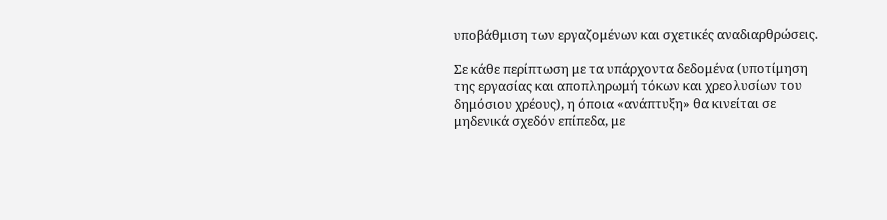υποβάθμιση των εργαζομένων και σχετικές αναδιαρθρώσεις.

Σε κάθε περίπτωση με τα υπάρχοντα δεδομένα (υποτίμηση της εργασίας και αποπληρωμή τόκων και χρεολυσίων του δημόσιου χρέους), η όποια «ανάπτυξη» θα κινείται σε μηδενικά σχεδόν επίπεδα, με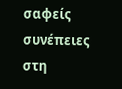σαφείς συνέπειες στη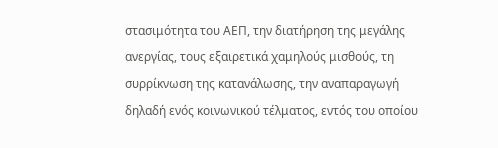στασιμότητα του ΑΕΠ, την διατήρηση της μεγάλης ανεργίας, τους εξαιρετικά χαμηλούς μισθούς, τη συρρίκνωση της κατανάλωσης, την αναπαραγωγή δηλαδή ενός κοινωνικού τέλματος, εντός του οποίου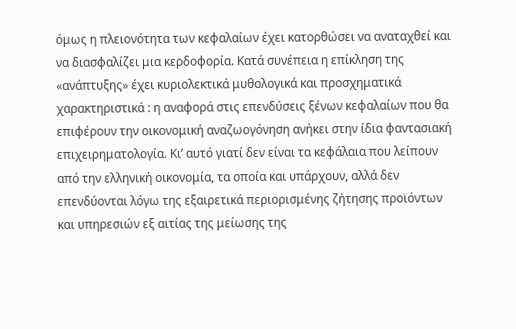όμως η πλειονότητα των κεφαλαίων έχει κατορθώσει να αναταχθεί και να διασφαλίζει μια κερδοφορία. Κατά συνέπεια η επίκληση της «ανάπτυξης» έχει κυριολεκτικά μυθολογικά και προσχηματικά χαρακτηριστικά : η αναφορά στις επενδύσεις ξένων κεφαλαίων που θα επιφέρουν την οικονομική αναζωογόνηση ανήκει στην ίδια φαντασιακή επιχειρηματολογία. Κι’ αυτό γιατί δεν είναι τα κεφάλαια που λείπουν από την ελληνική οικονομία, τα οποία και υπάρχουν, αλλά δεν επενδύονται λόγω της εξαιρετικά περιορισμένης ζήτησης προϊόντων και υπηρεσιών εξ αιτίας της μείωσης της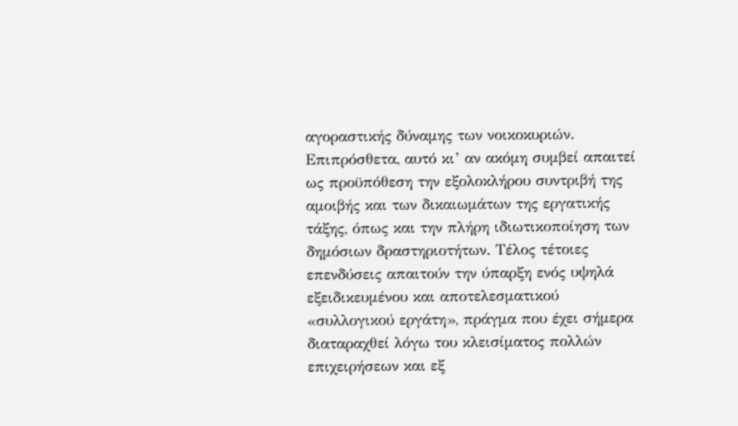αγοραστικής δύναμης των νοικοκυριών. Επιπρόσθετα, αυτό κι’ αν ακόμη συμβεί απαιτεί ως προϋπόθεση την εξολοκλήρου συντριβή της αμοιβής και των δικαιωμάτων της εργατικής τάξης, όπως και την πλήρη ιδιωτικοποίηση των δημόσιων δραστηριοτήτων. Τέλος τέτοιες επενδύσεις απαιτούν την ύπαρξη ενός υψηλά εξειδικευμένου και αποτελεσματικού «συλλογικού εργάτη», πράγμα που έχει σήμερα διαταραχθεί λόγω του κλεισίματος πολλών επιχειρήσεων και εξ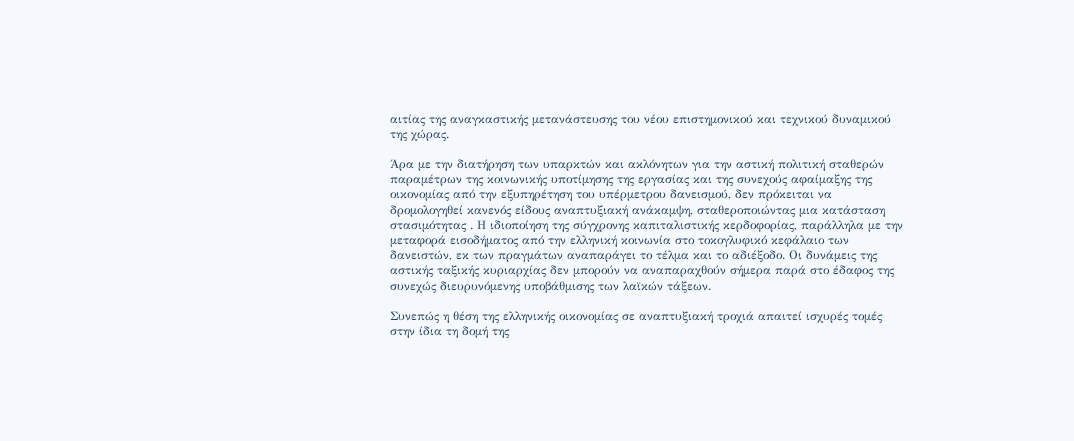αιτίας της αναγκαστικής μετανάστευσης του νέου επιστημονικού και τεχνικού δυναμικού της χώρας.

Άρα με την διατήρηση των υπαρκτών και ακλόνητων για την αστική πολιτική σταθερών παραμέτρων της κοινωνικής υποτίμησης της εργασίας και της συνεχούς αφαίμαξης της οικονομίας από την εξυπηρέτηση του υπέρμετρου δανεισμού, δεν πρόκειται να δρομολογηθεί κανενός είδους αναπτυξιακή ανάκαμψη, σταθεροποιώντας μια κατάσταση στασιμότητας . Η ιδιοποίηση της σύγχρονης καπιταλιστικής κερδοφορίας, παράλληλα με την μεταφορά εισοδήματος από την ελληνική κοινωνία στο τοκογλυφικό κεφάλαιο των δανειστών, εκ των πραγμάτων αναπαράγει το τέλμα και το αδιέξοδο. Οι δυνάμεις της αστικής ταξικής κυριαρχίας δεν μπορούν να αναπαραχθούν σήμερα παρά στο έδαφος της συνεχώς διευρυνόμενης υποβάθμισης των λαϊκών τάξεων.

Συνεπώς η θέση της ελληνικής οικονομίας σε αναπτυξιακή τροχιά απαιτεί ισχυρές τομές στην ίδια τη δομή της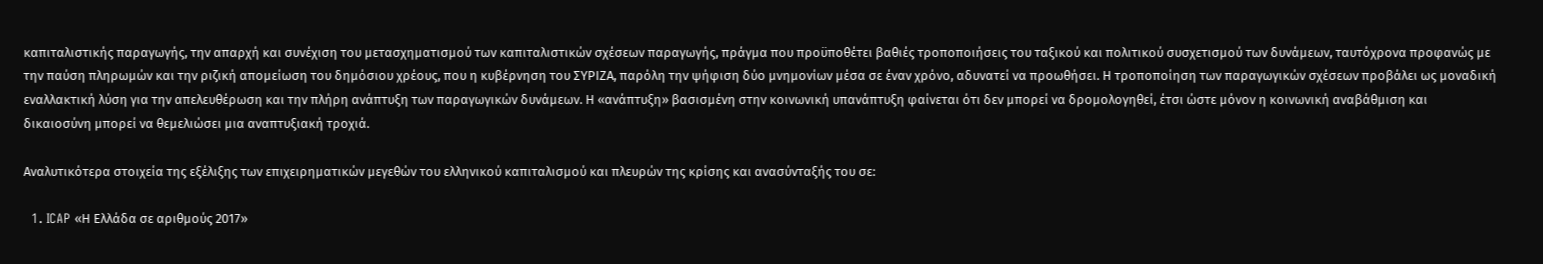καπιταλιστικής παραγωγής, την απαρχή και συνέχιση του μετασχηματισμού των καπιταλιστικών σχέσεων παραγωγής, πράγμα που προϋποθέτει βαθιές τροποποιήσεις του ταξικού και πολιτικού συσχετισμού των δυνάμεων, ταυτόχρονα προφανώς με την παύση πληρωμών και την ριζική απομείωση του δημόσιου χρέους, που η κυβέρνηση του ΣΥΡΙΖΑ, παρόλη την ψήφιση δύο μνημονίων μέσα σε έναν χρόνο, αδυνατεί να προωθήσει. Η τροποποίηση των παραγωγικών σχέσεων προβάλει ως μοναδική εναλλακτική λύση για την απελευθέρωση και την πλήρη ανάπτυξη των παραγωγικών δυνάμεων. Η «ανάπτυξη» βασισμένη στην κοινωνική υπανάπτυξη φαίνεται ότι δεν μπορεί να δρομολογηθεί, έτσι ώστε μόνον η κοινωνική αναβάθμιση και δικαιοσύνη μπορεί να θεμελιώσει μια αναπτυξιακή τροχιά.

Αναλυτικότερα στοιχεία της εξέλιξης των επιχειρηματικών μεγεθών του ελληνικού καπιταλισμού και πλευρών της κρίσης και ανασύνταξής του σε:

  1. ICAP «Η Ελλάδα σε αριθμούς 2017»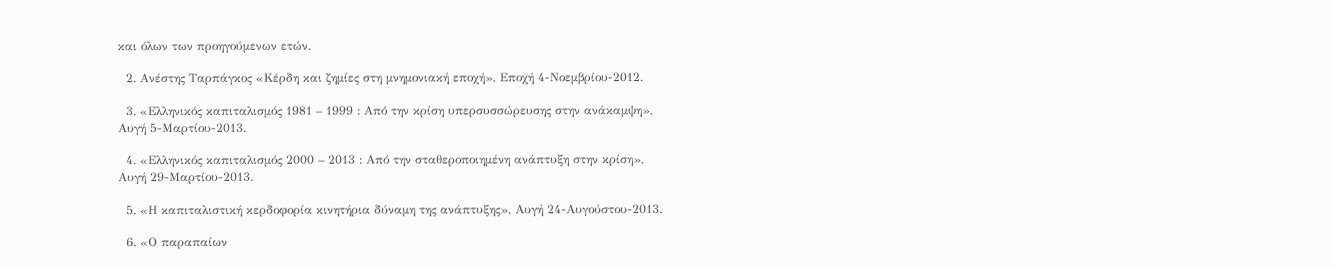και όλων των προηγούμενων ετών.

  2. Ανέστης Ταρπάγκος «Κέρδη και ζημίες στη μνημονιακή εποχή», Εποχή 4-Νοεμβρίου-2012.

  3. «Ελληνικός καπιταλισμός 1981 – 1999 : Από την κρίση υπερσυσσώρευσης στην ανάκαμψη», Αυγή 5-Μαρτίου-2013.

  4. «Ελληνικός καπιταλισμός 2000 – 2013 : Από την σταθεροποιημένη ανάπτυξη στην κρίση», Αυγή 29-Μαρτίου-2013.

  5. «Η καπιταλιστική κερδοφορία κινητήρια δύναμη της ανάπτυξης», Αυγή 24-Αυγούστου-2013.

  6. «Ο παραπαίων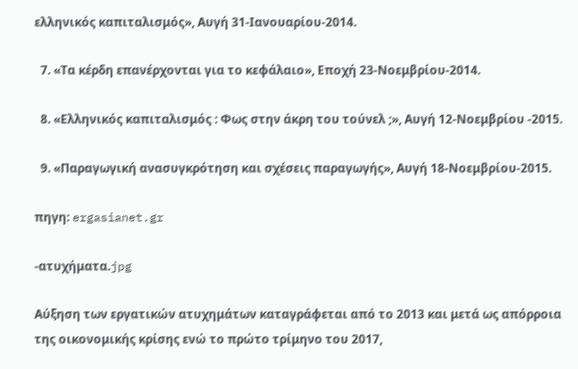ελληνικός καπιταλισμός», Αυγή 31-Ιανουαρίου-2014.

  7. «Τα κέρδη επανέρχονται για το κεφάλαιο», Εποχή 23-Νοεμβρίου-2014.

  8. «Ελληνικός καπιταλισμός : Φως στην άκρη του τούνελ ;», Αυγή 12-Νοεμβρίου -2015.

  9. «Παραγωγική ανασυγκρότηση και σχέσεις παραγωγής», Αυγή 18-Νοεμβρίου-2015.

πηγη: ergasianet.gr

-ατυχήματα.jpg

Αύξηση των εργατικών ατυχημάτων καταγράφεται από το 2013 και μετά ως απόρροια της οικονομικής κρίσης ενώ το πρώτο τρίμηνο του 2017,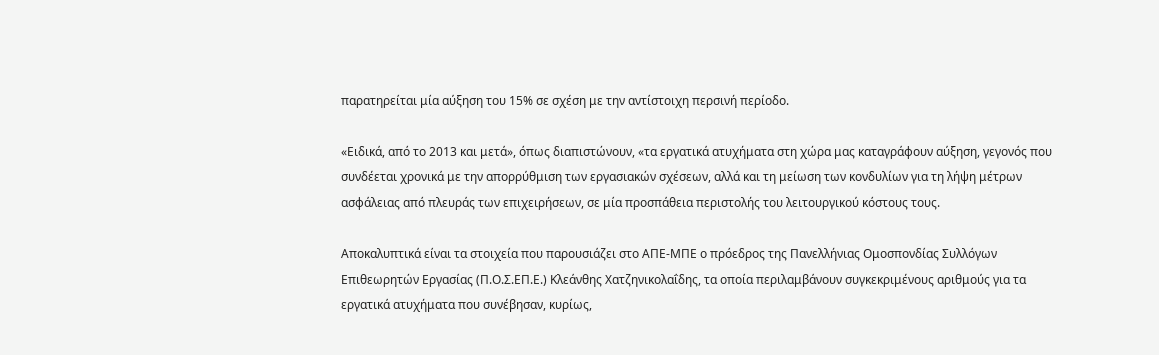παρατηρείται μία αύξηση του 15% σε σχέση με την αντίστοιχη περσινή περίοδο.

«Ειδικά, από το 2013 και μετά», όπως διαπιστώνουν, «τα εργατικά ατυχήματα στη χώρα μας καταγράφουν αύξηση, γεγονός που συνδέεται χρονικά με την απορρύθμιση των εργασιακών σχέσεων, αλλά και τη μείωση των κονδυλίων για τη λήψη μέτρων ασφάλειας από πλευράς των επιχειρήσεων, σε μία προσπάθεια περιστολής του λειτουργικού κόστους τους.

Αποκαλυπτικά είναι τα στοιχεία που παρουσιάζει στο ΑΠΕ-ΜΠΕ ο πρόεδρος της Πανελλήνιας Ομοσπονδίας Συλλόγων Επιθεωρητών Εργασίας (Π.Ο.Σ.ΕΠ.Ε.) Κλεάνθης Χατζηνικολαΐδης, τα οποία περιλαμβάνουν συγκεκριμένους αριθμούς για τα εργατικά ατυχήματα που συνέβησαν, κυρίως,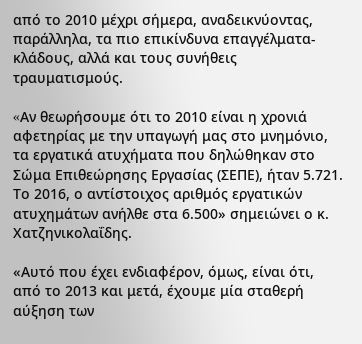από το 2010 μέχρι σήμερα, αναδεικνύοντας, παράλληλα, τα πιο επικίνδυνα επαγγέλματα-κλάδους, αλλά και τους συνήθεις τραυματισμούς.

«Aν θεωρήσουμε ότι το 2010 είναι η χρονιά αφετηρίας με την υπαγωγή μας στο μνημόνιο, τα εργατικά ατυχήματα που δηλώθηκαν στο Σώμα Επιθεώρησης Εργασίας (ΣΕΠΕ), ήταν 5.721. Το 2016, ο αντίστοιχος αριθμός εργατικών ατυχημάτων ανήλθε στα 6.500» σημειώνει ο κ. Χατζηνικολαΐδης.

«Αυτό που έχει ενδιαφέρον, όμως, είναι ότι, από το 2013 και μετά, έχουμε μία σταθερή αύξηση των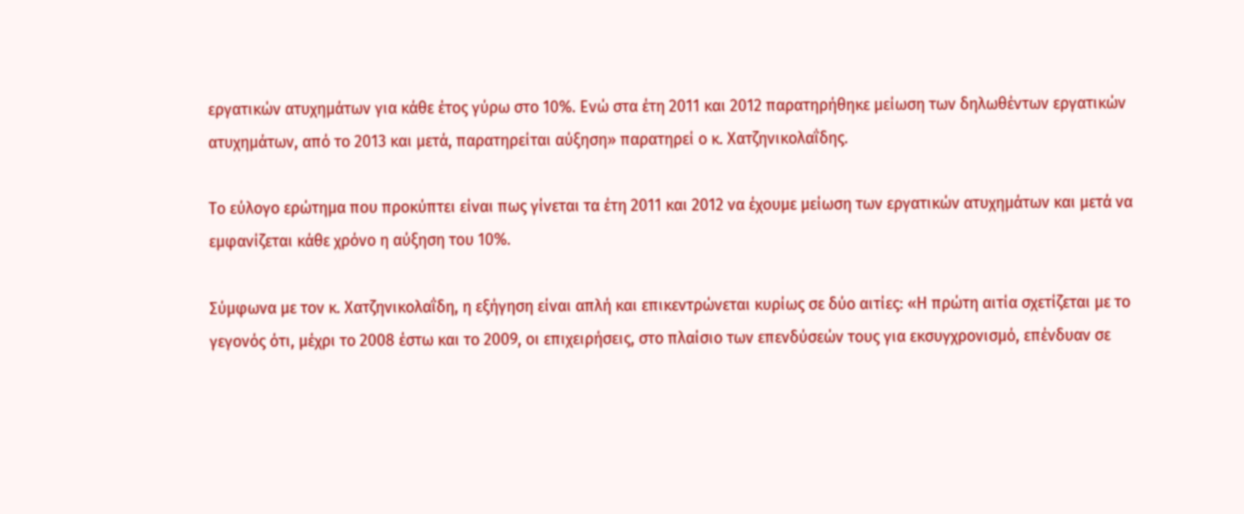εργατικών ατυχημάτων για κάθε έτος γύρω στο 10%. Ενώ στα έτη 2011 και 2012 παρατηρήθηκε μείωση των δηλωθέντων εργατικών ατυχημάτων, από το 2013 και μετά, παρατηρείται αύξηση» παρατηρεί ο κ. Χατζηνικολαΐδης.

Το εύλογο ερώτημα που προκύπτει είναι πως γίνεται τα έτη 2011 και 2012 να έχουμε μείωση των εργατικών ατυχημάτων και μετά να εμφανίζεται κάθε χρόνο η αύξηση του 10%.

Σύμφωνα με τον κ. Χατζηνικολαΐδη, η εξήγηση είναι απλή και επικεντρώνεται κυρίως σε δύο αιτίες: «Η πρώτη αιτία σχετίζεται με το γεγονός ότι, μέχρι το 2008 έστω και το 2009, οι επιχειρήσεις, στο πλαίσιο των επενδύσεών τους για εκσυγχρονισμό, επένδυαν σε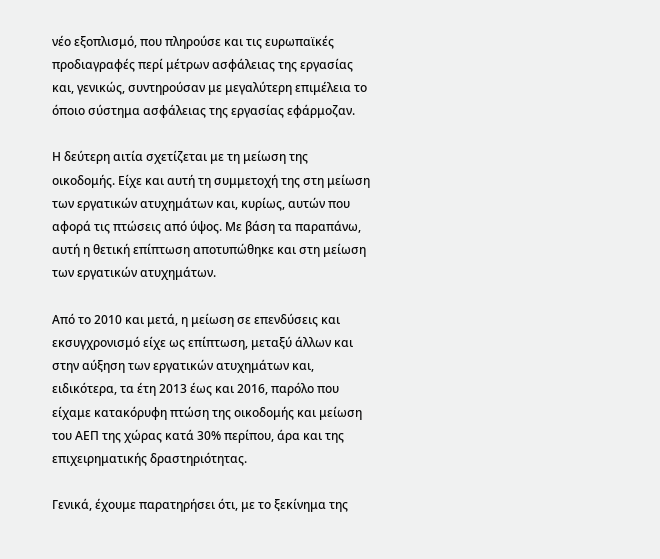νέο εξοπλισμό, που πληρούσε και τις ευρωπαϊκές προδιαγραφές περί μέτρων ασφάλειας της εργασίας και, γενικώς, συντηρούσαν με μεγαλύτερη επιμέλεια το όποιο σύστημα ασφάλειας της εργασίας εφάρμοζαν.

Η δεύτερη αιτία σχετίζεται με τη μείωση της οικοδομής. Είχε και αυτή τη συμμετοχή της στη μείωση των εργατικών ατυχημάτων και, κυρίως, αυτών που αφορά τις πτώσεις από ύψος. Με βάση τα παραπάνω, αυτή η θετική επίπτωση αποτυπώθηκε και στη μείωση των εργατικών ατυχημάτων.

Από το 2010 και μετά, η μείωση σε επενδύσεις και εκσυγχρονισμό είχε ως επίπτωση, μεταξύ άλλων και στην αύξηση των εργατικών ατυχημάτων και, ειδικότερα, τα έτη 2013 έως και 2016, παρόλο που είχαμε κατακόρυφη πτώση της οικοδομής και μείωση του ΑΕΠ της χώρας κατά 30% περίπου, άρα και της επιχειρηματικής δραστηριότητας.

Γενικά, έχουμε παρατηρήσει ότι, με το ξεκίνημα της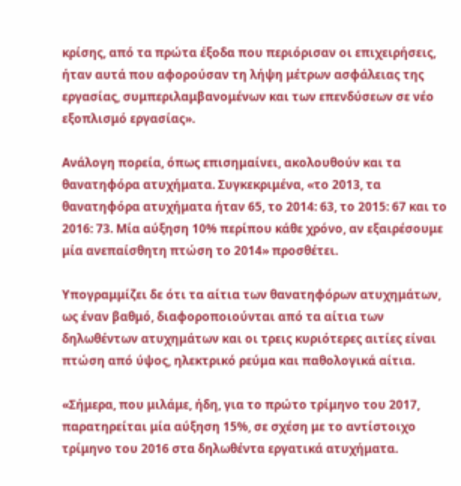κρίσης, από τα πρώτα έξοδα που περιόρισαν οι επιχειρήσεις, ήταν αυτά που αφορούσαν τη λήψη μέτρων ασφάλειας της εργασίας, συμπεριλαμβανομένων και των επενδύσεων σε νέο εξοπλισμό εργασίας».

Ανάλογη πορεία, όπως επισημαίνει, ακολουθούν και τα θανατηφόρα ατυχήματα. Συγκεκριμένα, «το 2013, τα θανατηφόρα ατυχήματα ήταν 65, το 2014: 63, το 2015: 67 και το 2016: 73. Μία αύξηση 10% περίπου κάθε χρόνο, αν εξαιρέσουμε μία ανεπαίσθητη πτώση το 2014» προσθέτει.

Υπογραμμίζει δε ότι τα αίτια των θανατηφόρων ατυχημάτων, ως έναν βαθμό, διαφοροποιούνται από τα αίτια των δηλωθέντων ατυχημάτων και οι τρεις κυριότερες αιτίες είναι πτώση από ύψος, ηλεκτρικό ρεύμα και παθολογικά αίτια.

«Σήμερα, που μιλάμε, ήδη, για το πρώτο τρίμηνο του 2017, παρατηρείται μία αύξηση 15%, σε σχέση με το αντίστοιχο τρίμηνο του 2016 στα δηλωθέντα εργατικά ατυχήματα.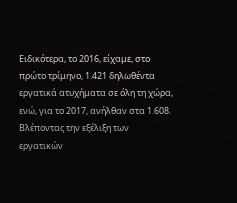Ειδικότερα, το 2016, είχαμε, στο πρώτο τρίμηνο, 1.421 δηλωθέντα εργατικά ατυχήματα σε όλη τη χώρα, ενώ, για το 2017, ανήλθαν στα 1.608. Βλέποντας την εξέλιξη των εργατικών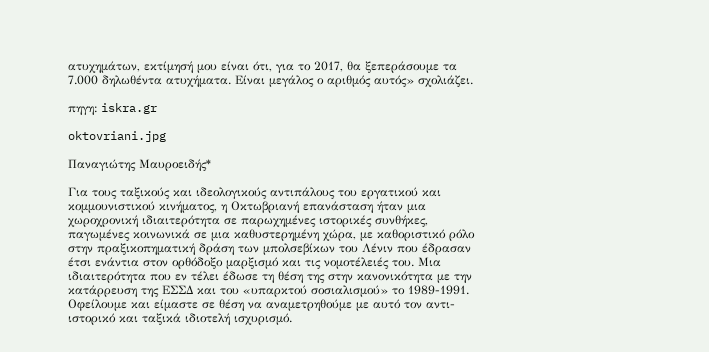ατυχημάτων, εκτίμησή μου είναι ότι, για το 2017, θα ξεπεράσουμε τα 7.000 δηλωθέντα ατυχήματα. Είναι μεγάλος ο αριθμός αυτός» σχολιάζει.

πηγη: iskra.gr

oktovriani.jpg

Παναγιώτης Μαυροειδής*

Για τους ταξικούς και ιδεολογικούς αντιπάλους του εργατικού και κομμουνιστικού κινήματος, η Οκτωβριανή επανάσταση ήταν μια χωροχρονική ιδιαιτερότητα σε παρωχημένες ιστορικές συνθήκες, παγωμένες κοινωνικά σε μια καθυστερημένη χώρα, με καθοριστικό ρόλο στην πραξικοπηματική δράση των μπολσεβίκων του Λένιν που έδρασαν έτσι ενάντια στον ορθόδοξο μαρξισμό και τις νομοτέλειές του. Μια ιδιαιτερότητα που εν τέλει έδωσε τη θέση της στην κανονικότητα με την κατάρρευση της ΕΣΣΔ και του «υπαρκτού σοσιαλισμού» το 1989-1991.
Οφείλουμε και είμαστε σε θέση να αναμετρηθούμε με αυτό τον αντι-ιστορικό και ταξικά ιδιοτελή ισχυρισμό.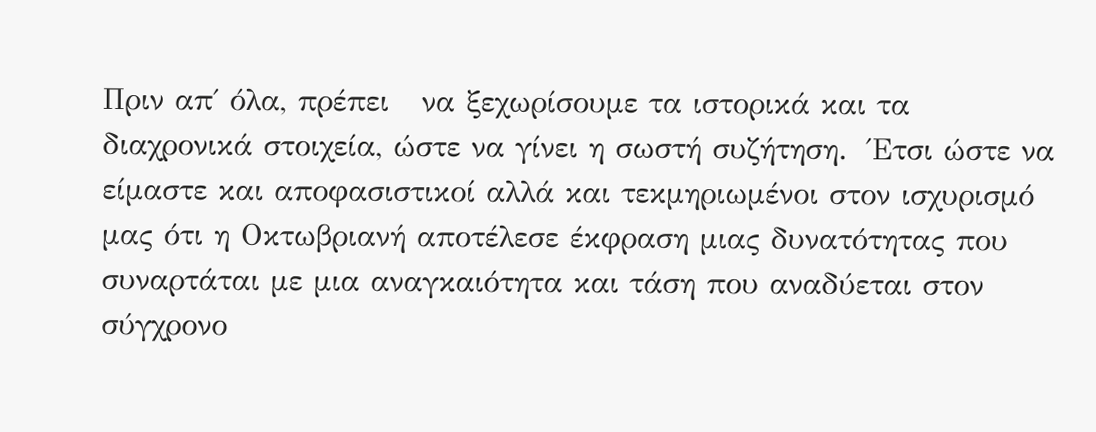Πριν απ΄ όλα, πρέπει   να ξεχωρίσουμε τα ιστορικά και τα διαχρονικά στοιχεία, ώστε να γίνει η σωστή συζήτηση.  Έτσι ώστε να είμαστε και αποφασιστικοί αλλά και τεκμηριωμένοι στον ισχυρισμό μας ότι η Οκτωβριανή αποτέλεσε έκφραση μιας δυνατότητας που συναρτάται με μια αναγκαιότητα και τάση που αναδύεται στον σύγχρονο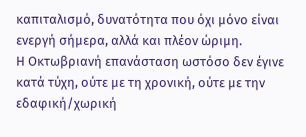καπιταλισμό, δυνατότητα που όχι μόνο είναι ενεργή σήμερα, αλλά και πλέον ώριμη.
Η Οκτωβριανή επανάσταση ωστόσο δεν έγινε κατά τύχη, ούτε με τη χρονική, ούτε με την εδαφική/χωρική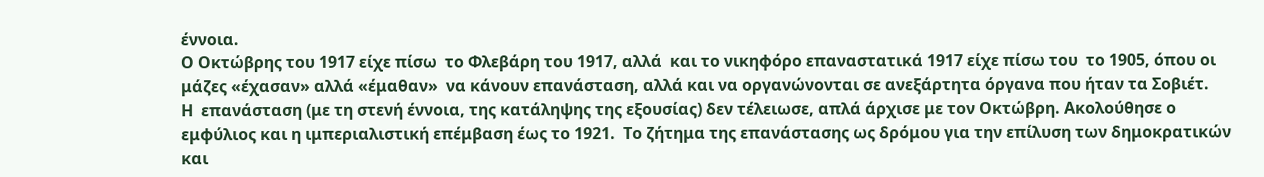έννοια.
Ο Οκτώβρης του 1917 είχε πίσω  το Φλεβάρη του 1917, αλλά  και το νικηφόρο επαναστατικά 1917 είχε πίσω του  το 1905, όπου οι μάζες «έχασαν» αλλά «έμαθαν»  να κάνουν επανάσταση, αλλά και να οργανώνονται σε ανεξάρτητα όργανα που ήταν τα Σοβιέτ.
Η  επανάσταση (με τη στενή έννοια, της κατάληψης της εξουσίας) δεν τέλειωσε, απλά άρχισε με τον Οκτώβρη. Ακολούθησε ο εμφύλιος και η ιμπεριαλιστική επέμβαση έως το 1921.  Το ζήτημα της επανάστασης ως δρόμου για την επίλυση των δημοκρατικών και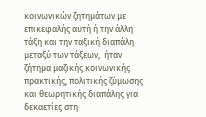κοινωνικών ζητημάτων με επικεφαλής αυτή ή την άλλη τάξη και την ταξική διαπάλη μεταξύ των τάξεων,  ήταν ζήτημα μαζικής κοινωνικής πρακτικής, πολιτικής ζύμωσης και θεωρητικής διαπάλης για δεκαετίες στη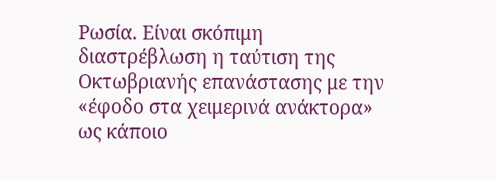Ρωσία. Είναι σκόπιμη διαστρέβλωση η ταύτιση της  Οκτωβριανής επανάστασης με την «έφοδο στα χειμερινά ανάκτορα» ως κάποιο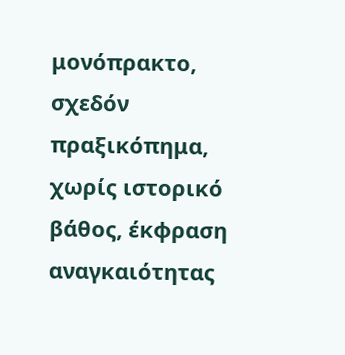μονόπρακτο, σχεδόν πραξικόπημα, χωρίς ιστορικό βάθος, έκφραση αναγκαιότητας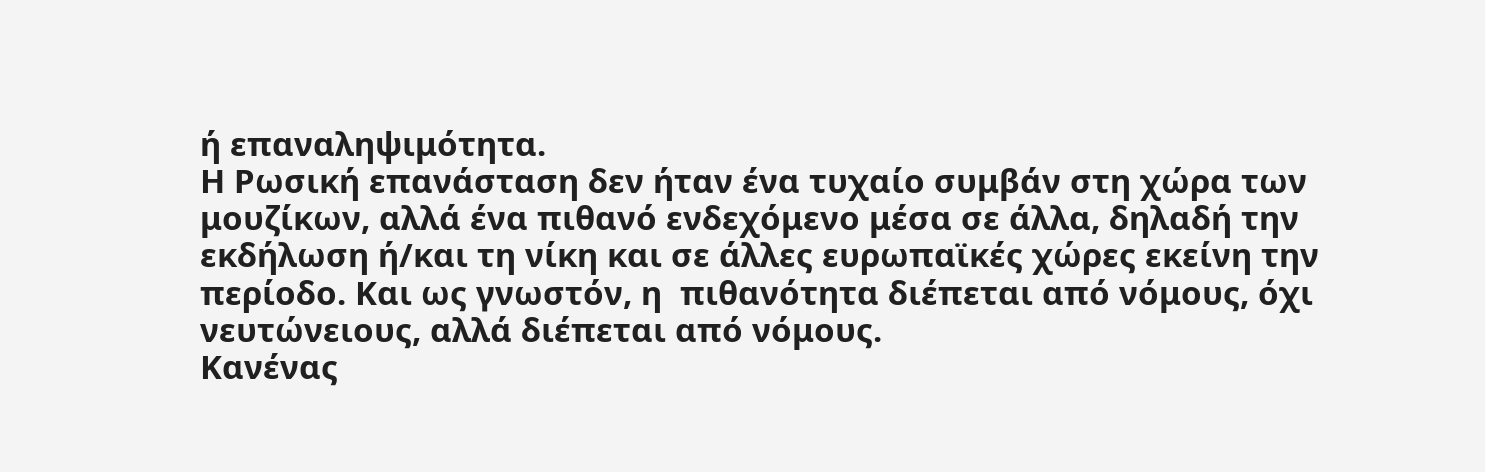ή επαναληψιμότητα.
Η Ρωσική επανάσταση δεν ήταν ένα τυχαίο συμβάν στη χώρα των μουζίκων, αλλά ένα πιθανό ενδεχόμενο μέσα σε άλλα, δηλαδή την εκδήλωση ή/και τη νίκη και σε άλλες ευρωπαϊκές χώρες εκείνη την περίοδο. Και ως γνωστόν, η  πιθανότητα διέπεται από νόμους, όχι νευτώνειους, αλλά διέπεται από νόμους.
Κανένας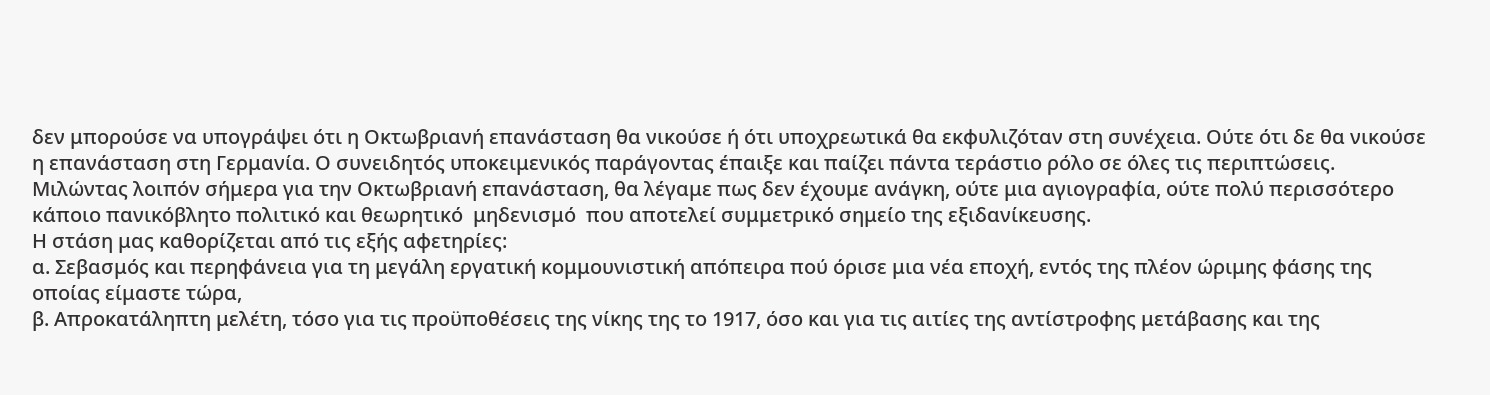δεν μπορούσε να υπογράψει ότι η Οκτωβριανή επανάσταση θα νικούσε ή ότι υποχρεωτικά θα εκφυλιζόταν στη συνέχεια. Ούτε ότι δε θα νικούσε η επανάσταση στη Γερμανία. Ο συνειδητός υποκειμενικός παράγοντας έπαιξε και παίζει πάντα τεράστιο ρόλο σε όλες τις περιπτώσεις.
Μιλώντας λοιπόν σήμερα για την Οκτωβριανή επανάσταση, θα λέγαμε πως δεν έχουμε ανάγκη, ούτε μια αγιογραφία, ούτε πολύ περισσότερο κάποιο πανικόβλητο πολιτικό και θεωρητικό  μηδενισμό  που αποτελεί συμμετρικό σημείο της εξιδανίκευσης.
Η στάση μας καθορίζεται από τις εξής αφετηρίες:
α. Σεβασμός και περηφάνεια για τη μεγάλη εργατική κομμουνιστική απόπειρα πού όρισε μια νέα εποχή, εντός της πλέον ώριμης φάσης της οποίας είμαστε τώρα,
β. Απροκατάληπτη μελέτη, τόσο για τις προϋποθέσεις της νίκης της το 1917, όσο και για τις αιτίες της αντίστροφης μετάβασης και της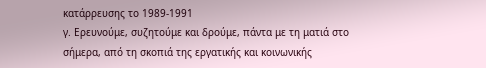κατάρρευσης το 1989-1991
γ. Ερευνούμε, συζητούμε και δρούμε, πάντα με τη ματιά στο σήμερα, από τη σκοπιά της εργατικής και κοινωνικής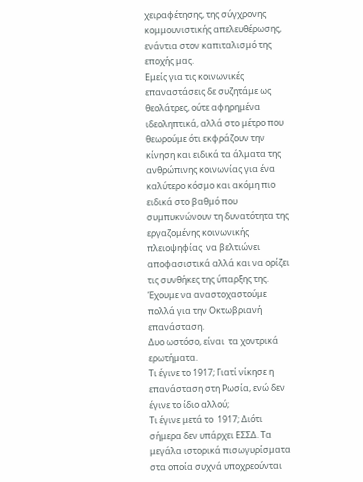χειραφέτησης, της σύγχρονης κομμουνιστικής απελευθέρωσης, ενάντια στον καπιταλισμό της εποχής μας.
Εμείς για τις κοινωνικές επαναστάσεις δε συζητάμε ως  θεολάτρες, ούτε αφηρημένα ιδεοληπτικά, αλλά στο μέτρο που θεωρούμε ότι εκφράζουν την κίνηση και ειδικά τα άλματα της ανθρώπινης κοινωνίας για ένα καλύτερο κόσμο και ακόμη πιο ειδικά στο βαθμό που συμπυκνώνουν τη δυνατότητα της εργαζομένης κοινωνικής πλειοψηφίας  να βελτιώνει αποφασιστικά αλλά και να ορίζει τις συνθήκες της ύπαρξης της.
Έχουμε να αναστοχαστούμε  πολλά για την Οκτωβριανή επανάσταση.
Δυο ωστόσο, είναι  τα χοντρικά ερωτήματα.
Τι έγινε το 1917; Γιατί νίκησε η επανάσταση στη Ρωσία, ενώ δεν έγινε το ίδιο αλλού;
Τι έγινε μετά το  1917; Διότι σήμερα δεν υπάρχει ΕΣΣΔ. Τα μεγάλα ιστορικά πισωγυρίσματα στα οποία συχνά υποχρεούνται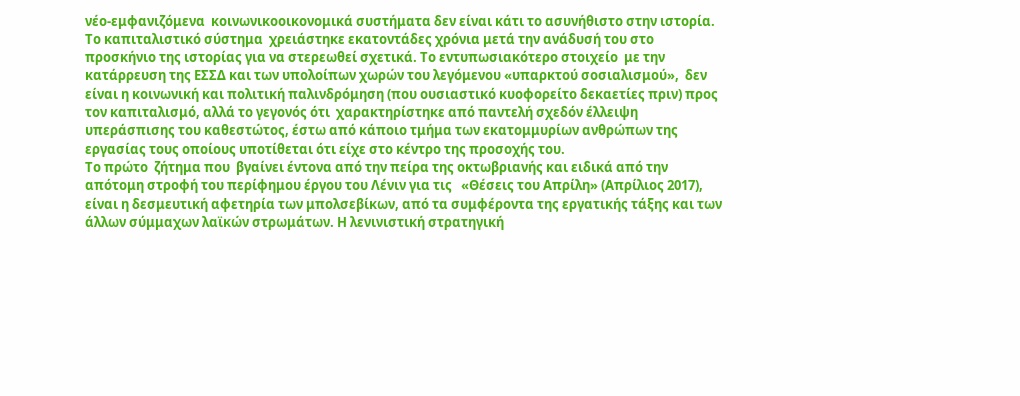νέο-εμφανιζόμενα  κοινωνικοοικονομικά συστήματα δεν είναι κάτι το ασυνήθιστο στην ιστορία. Το καπιταλιστικό σύστημα  χρειάστηκε εκατοντάδες χρόνια μετά την ανάδυσή του στο προσκήνιο της ιστορίας για να στερεωθεί σχετικά. Το εντυπωσιακότερο στοιχείο  με την κατάρρευση της ΕΣΣΔ και των υπολοίπων χωρών του λεγόμενου «υπαρκτού σοσιαλισμού»,  δεν είναι η κοινωνική και πολιτική παλινδρόμηση (που ουσιαστικό κυοφορείτο δεκαετίες πριν) προς τον καπιταλισμό, αλλά το γεγονός ότι  χαρακτηρίστηκε από παντελή σχεδόν έλλειψη υπεράσπισης του καθεστώτος, έστω από κάποιο τμήμα των εκατομμυρίων ανθρώπων της εργασίας τους οποίους υποτίθεται ότι είχε στο κέντρο της προσοχής του.
Το πρώτο  ζήτημα που  βγαίνει έντονα από την πείρα της οκτωβριανής και ειδικά από την απότομη στροφή του περίφημου έργου του Λένιν για τις   «Θέσεις του Απρίλη» (Απρίλιος 2017), είναι η δεσμευτική αφετηρία των μπολσεβίκων, από τα συμφέροντα της εργατικής τάξης και των άλλων σύμμαχων λαϊκών στρωμάτων. Η λενινιστική στρατηγική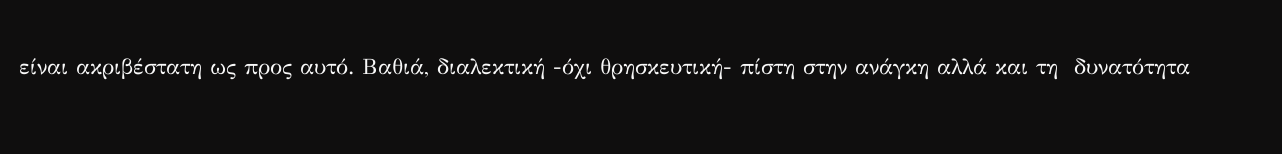είναι ακριβέστατη ως προς αυτό. Βαθιά, διαλεκτική -όχι θρησκευτική- πίστη στην ανάγκη αλλά και τη  δυνατότητα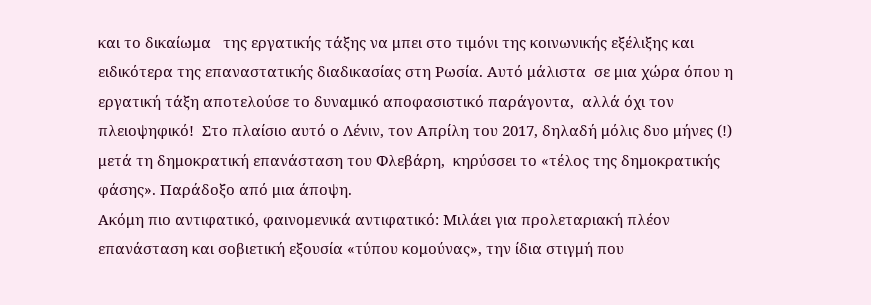και το δικαίωμα   της εργατικής τάξης να μπει στο τιμόνι της κοινωνικής εξέλιξης και ειδικότερα της επαναστατικής διαδικασίας στη Ρωσία. Αυτό μάλιστα  σε μια χώρα όπου η εργατική τάξη αποτελούσε το δυναμικό αποφασιστικό παράγοντα,  αλλά όχι τον πλειοψηφικό!  Στο πλαίσιο αυτό ο Λένιν, τον Απρίλη του 2017, δηλαδή μόλις δυο μήνες (!) μετά τη δημοκρατική επανάσταση του Φλεβάρη,  κηρύσσει το «τέλος της δημοκρατικής φάσης». Παράδοξο από μια άποψη.
Ακόμη πιο αντιφατικό, φαινομενικά αντιφατικό: Μιλάει για προλεταριακή πλέον επανάσταση και σοβιετική εξουσία «τύπου κομούνας», την ίδια στιγμή που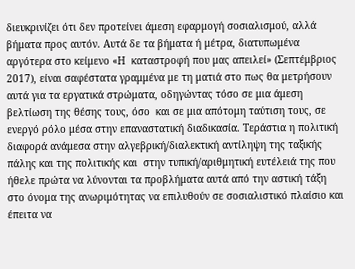διευκρινίζει ότι δεν προτείνει άμεση εφαρμογή σοσιαλισμού, αλλά βήματα προς αυτόν. Αυτά δε τα βήματα ή μέτρα, διατυπωμένα αργότερα στο κείμενο «Η  καταστροφή που μας απειλεί» (Σεπτέμβριος 2017), είναι σαφέστατα γραμμένα με τη ματιά στο πως θα μετρήσουν αυτά για τα εργατικά στρώματα, οδηγώντας τόσο σε μια άμεση βελτίωση της θέσης τους, όσο  και σε μια απότομη ταύτιση τους, σε ενεργό ρόλο μέσα στην επαναστατική διαδικασία. Τεράστια η πολιτική διαφορά ανάμεσα στην αλγεβρική/διαλεκτική αντίληψη της ταξικής πάλης και της πολιτικής και  στην τυπική/αριθμητική ευτέλειά της που ήθελε πρώτα να λύνονται τα προβλήματα αυτά από την αστική τάξη στο όνομα της ανωριμότητας να επιλυθούν σε σοσιαλιστικό πλαίσιο και έπειτα να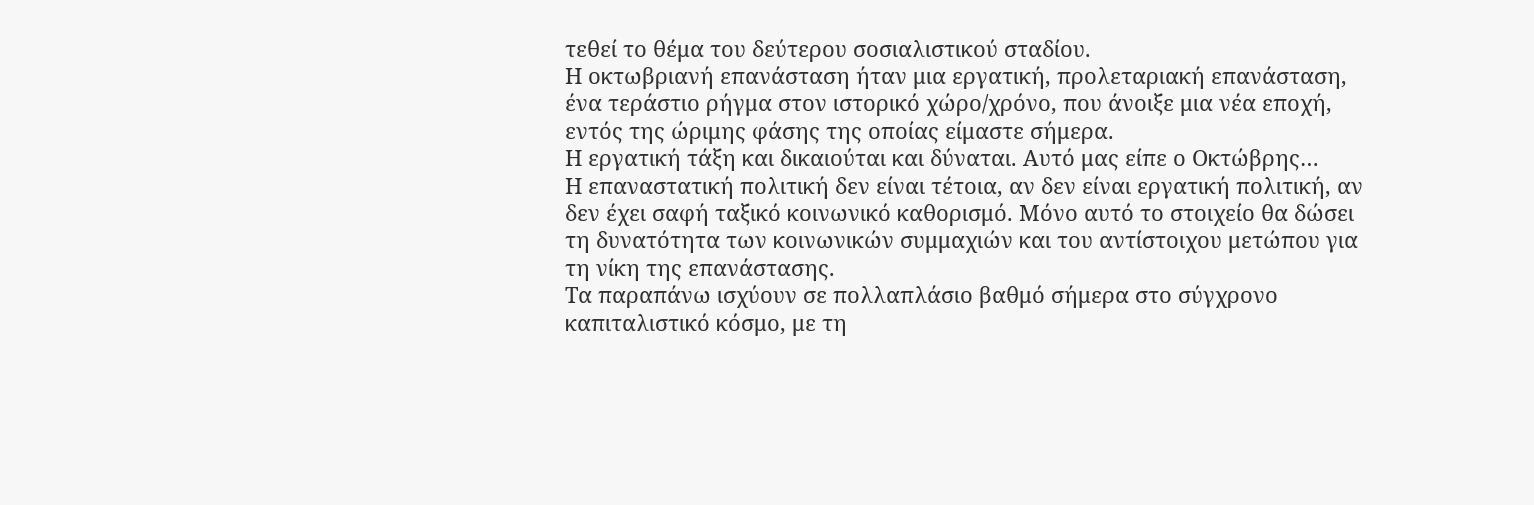τεθεί το θέμα του δεύτερου σοσιαλιστικού σταδίου.
Η οκτωβριανή επανάσταση ήταν μια εργατική, προλεταριακή επανάσταση, ένα τεράστιο ρήγμα στον ιστορικό χώρο/χρόνο, που άνοιξε μια νέα εποχή, εντός της ώριμης φάσης της οποίας είμαστε σήμερα.
Η εργατική τάξη και δικαιούται και δύναται. Αυτό μας είπε ο Οκτώβρης…
Η επαναστατική πολιτική δεν είναι τέτοια, αν δεν είναι εργατική πολιτική, αν δεν έχει σαφή ταξικό κοινωνικό καθορισμό. Μόνο αυτό το στοιχείο θα δώσει τη δυνατότητα των κοινωνικών συμμαχιών και του αντίστοιχου μετώπου για τη νίκη της επανάστασης.
Τα παραπάνω ισχύουν σε πολλαπλάσιο βαθμό σήμερα στο σύγχρονο καπιταλιστικό κόσμο, με τη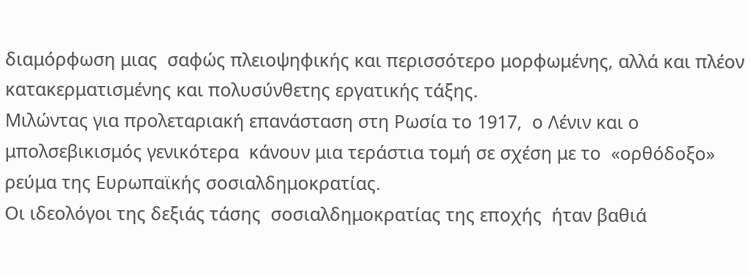διαμόρφωση μιας  σαφώς πλειοψηφικής και περισσότερο μορφωμένης, αλλά και πλέον κατακερματισμένης και πολυσύνθετης εργατικής τάξης.
Μιλώντας για προλεταριακή επανάσταση στη Ρωσία το 1917,  ο Λένιν και ο  μπολσεβικισμός γενικότερα  κάνουν μια τεράστια τομή σε σχέση με το  «ορθόδοξο» ρεύμα της Ευρωπαϊκής σοσιαλδημοκρατίας.
Οι ιδεολόγοι της δεξιάς τάσης  σοσιαλδημοκρατίας της εποχής  ήταν βαθιά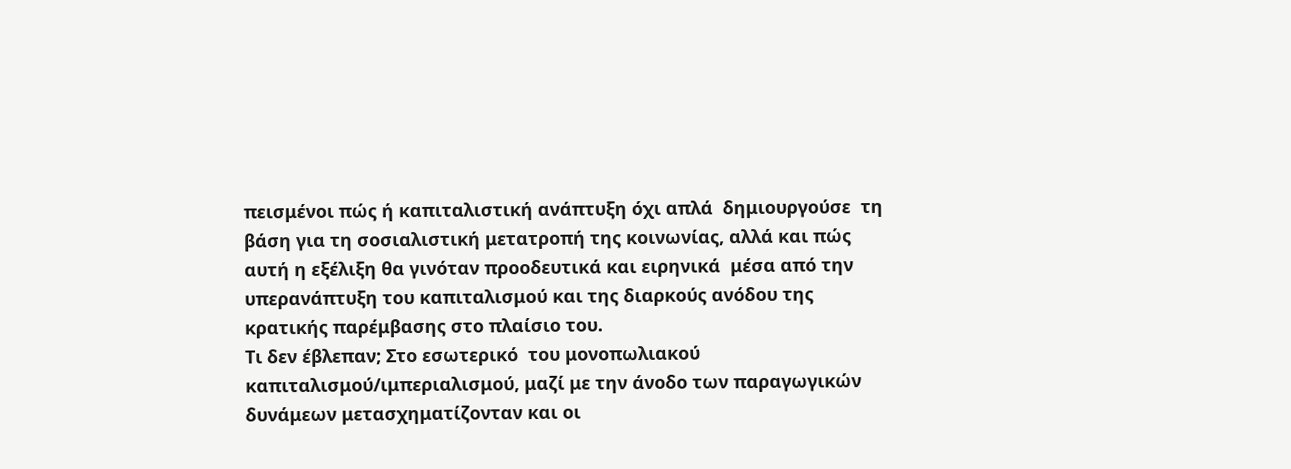πεισμένοι πώς ή καπιταλιστική ανάπτυξη όχι απλά  δημιουργούσε  τη βάση για τη σοσιαλιστική μετατροπή της κοινωνίας, αλλά και πώς αυτή η εξέλιξη θα γινόταν προοδευτικά και ειρηνικά  μέσα από την υπερανάπτυξη του καπιταλισμού και της διαρκούς ανόδου της κρατικής παρέμβασης στο πλαίσιο του.
Τι δεν έβλεπαν; Στο εσωτερικό  του μονοπωλιακού καπιταλισμού/ιμπεριαλισμού, μαζί με την άνοδο των παραγωγικών δυνάμεων μετασχηματίζονταν και οι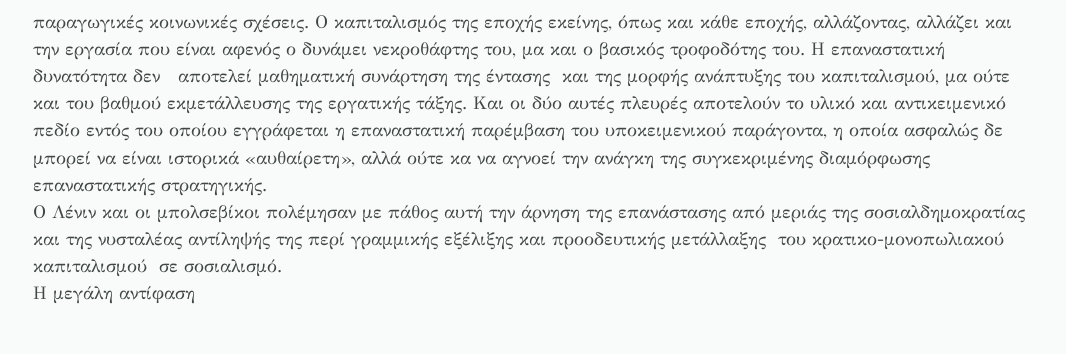παραγωγικές κοινωνικές σχέσεις. Ο καπιταλισμός της εποχής εκείνης, όπως και κάθε εποχής, αλλάζοντας, αλλάζει και την εργασία που είναι αφενός ο δυνάμει νεκροθάφτης του, μα και ο βασικός τροφοδότης του. Η επαναστατική δυνατότητα δεν   αποτελεί μαθηματική συνάρτηση της έντασης  και της μορφής ανάπτυξης του καπιταλισμού, μα ούτε και του βαθμού εκμετάλλευσης της εργατικής τάξης. Και οι δύο αυτές πλευρές αποτελούν το υλικό και αντικειμενικό πεδίο εντός του οποίου εγγράφεται η επαναστατική παρέμβαση του υποκειμενικού παράγοντα, η οποία ασφαλώς δε μπορεί να είναι ιστορικά «αυθαίρετη», αλλά ούτε κα να αγνοεί την ανάγκη της συγκεκριμένης διαμόρφωσης επαναστατικής στρατηγικής.
Ο Λένιν και οι μπολσεβίκοι πολέμησαν με πάθος αυτή την άρνηση της επανάστασης από μεριάς της σοσιαλδημοκρατίας  και της νυσταλέας αντίληψής της περί γραμμικής εξέλιξης και προοδευτικής μετάλλαξης  του κρατικο-μονοπωλιακού καπιταλισμού  σε σοσιαλισμό.
Η μεγάλη αντίφαση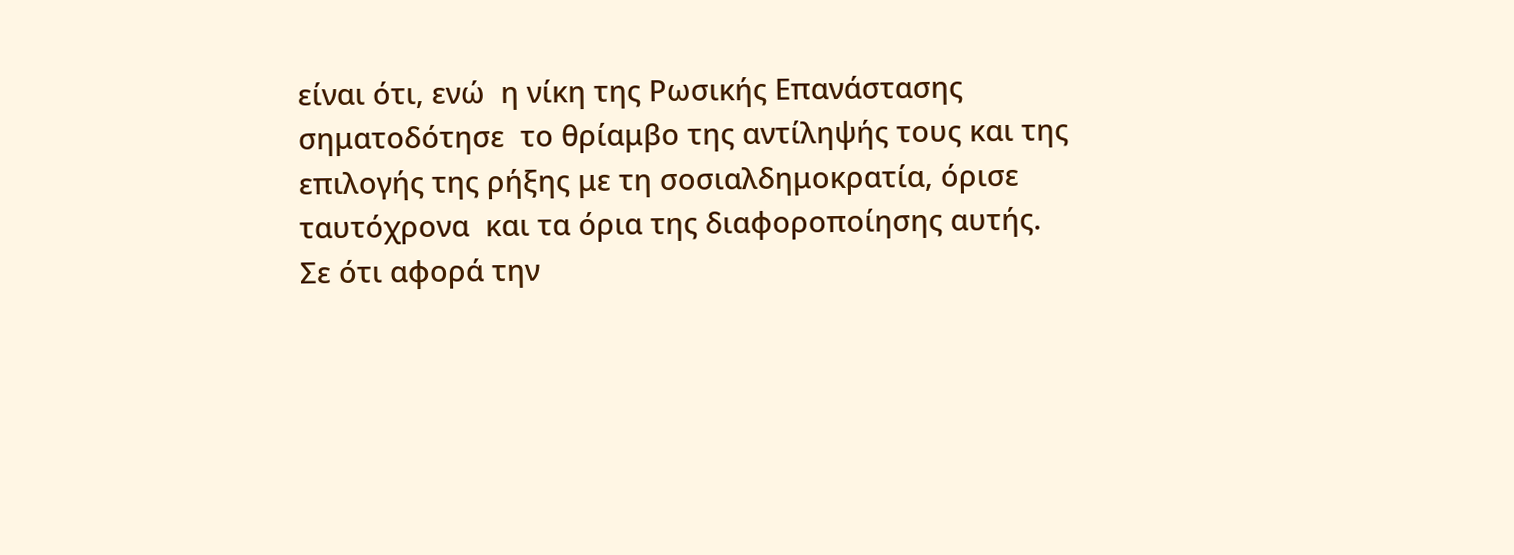είναι ότι, ενώ  η νίκη της Ρωσικής Επανάστασης σηματοδότησε  το θρίαμβο της αντίληψής τους και της επιλογής της ρήξης με τη σοσιαλδημοκρατία, όρισε ταυτόχρονα  και τα όρια της διαφοροποίησης αυτής.
Σε ότι αφορά την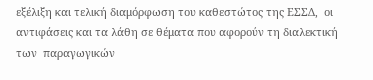εξέλιξη και τελική διαμόρφωση του καθεστώτος της ΕΣΣΔ,  οι αντιφάσεις και τα λάθη σε θέματα που αφορούν τη διαλεκτική των  παραγωγικών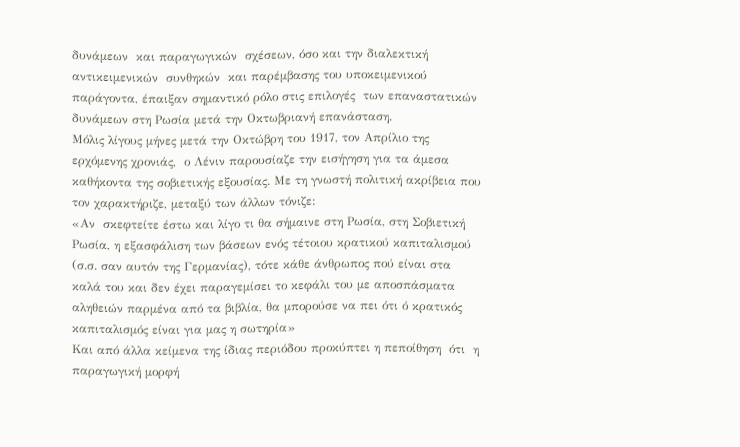δυνάμεων  και παραγωγικών  σχέσεων, όσο και την διαλεκτική αντικειμενικών  συνθηκών  και παρέμβασης του υποκειμενικού παράγοντα, έπαιξαν σημαντικό ρόλο στις επιλογές  των επαναστατικών δυνάμεων στη Ρωσία μετά την Οκτωβριανή επανάσταση.
Μόλις λίγους μήνες μετά την Οκτώβρη του 1917, τον Απρίλιο της ερχόμενης χρονιάς,  ο Λένιν παρουσίαζε την εισήγηση για τα άμεσα καθήκοντα της σοβιετικής εξουσίας. Με τη γνωστή πολιτική ακρίβεια που τον χαρακτήριζε, μεταξύ των άλλων τόνιζε:
«Αν  σκεφτείτε έστω και λίγο τι θα σήμαινε στη Ρωσία, στη Σοβιετική Ρωσία, η εξασφάλιση των βάσεων ενός τέτοιου κρατικού καπιταλισμού (σ.σ. σαν αυτόν της Γερμανίας), τότε κάθε άνθρωπος πού είναι στα καλά του και δεν έχει παραγεμίσει το κεφάλι του με αποσπάσματα αληθειών παρμένα από τα βιβλία, θα μπορούσε να πει ότι ό κρατικός καπιταλισμός είναι για μας η σωτηρία»
Και από άλλα κείμενα της ίδιας περιόδου προκύπτει η πεποίθηση  ότι  η παραγωγική μορφή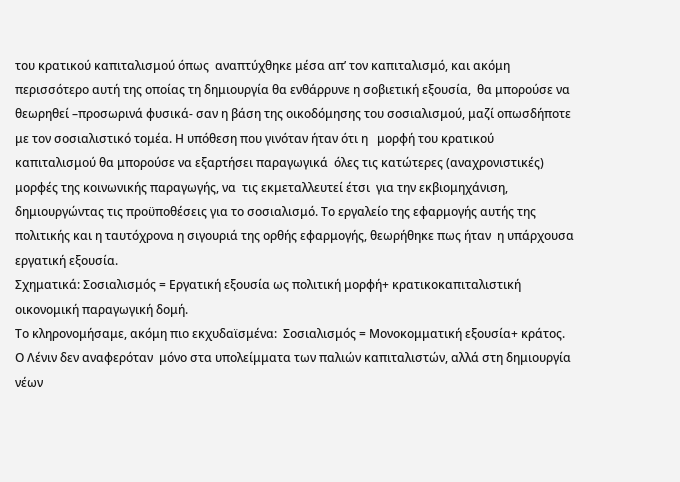του κρατικού καπιταλισμού όπως  αναπτύχθηκε μέσα απ’ τον καπιταλισμό, και ακόμη περισσότερο αυτή της οποίας τη δημιουργία θα ενθάρρυνε η σοβιετική εξουσία,  θα μπορούσε να θεωρηθεί –προσωρινά φυσικά- σαν η βάση της οικοδόμησης του σοσιαλισμού, μαζί οπωσδήποτε με τον σοσιαλιστικό τομέα. Η υπόθεση που γινόταν ήταν ότι η   μορφή του κρατικού καπιταλισμού θα μπορούσε να εξαρτήσει παραγωγικά  όλες τις κατώτερες (αναχρονιστικές) μορφές της κοινωνικής παραγωγής, να  τις εκμεταλλευτεί έτσι  για την εκβιομηχάνιση, δημιουργώντας τις προϋποθέσεις για το σοσιαλισμό. Το εργαλείο της εφαρμογής αυτής της πολιτικής και η ταυτόχρονα η σιγουριά της ορθής εφαρμογής, θεωρήθηκε πως ήταν  η υπάρχουσα εργατική εξουσία.
Σχηματικά: Σοσιαλισμός = Εργατική εξουσία ως πολιτική μορφή+ κρατικοκαπιταλιστική οικονομική παραγωγική δομή.
Το κληρονομήσαμε, ακόμη πιο εκχυδαϊσμένα:  Σοσιαλισμός = Μονοκομματική εξουσία+ κράτος.
Ο Λένιν δεν αναφερόταν  μόνο στα υπολείμματα των παλιών καπιταλιστών, αλλά στη δημιουργία νέων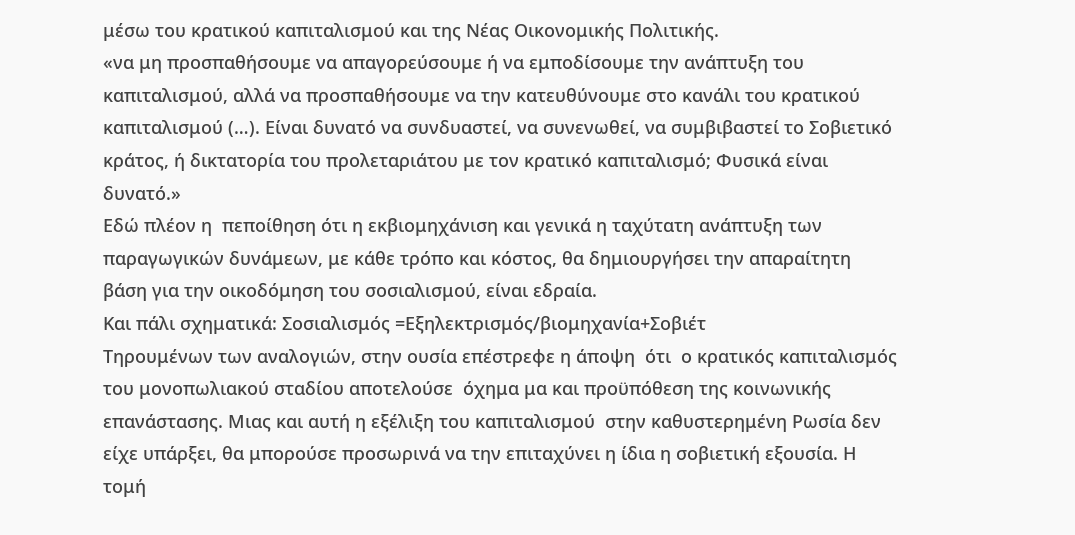μέσω του κρατικού καπιταλισμού και της Νέας Οικονομικής Πολιτικής.
«να μη προσπαθήσουμε να απαγορεύσουμε ή να εμποδίσουμε την ανάπτυξη του καπιταλισμού, αλλά να προσπαθήσουμε να την κατευθύνουμε στο κανάλι του κρατικού καπιταλισμού (…). Είναι δυνατό να συνδυαστεί, να συνενωθεί, να συμβιβαστεί το Σοβιετικό κράτος, ή δικτατορία του προλεταριάτου με τον κρατικό καπιταλισμό; Φυσικά είναι δυνατό.»
Εδώ πλέον η  πεποίθηση ότι η εκβιομηχάνιση και γενικά η ταχύτατη ανάπτυξη των παραγωγικών δυνάμεων, με κάθε τρόπο και κόστος, θα δημιουργήσει την απαραίτητη βάση για την οικοδόμηση του σοσιαλισμού, είναι εδραία.
Και πάλι σχηματικά: Σοσιαλισμός =Εξηλεκτρισμός/βιομηχανία+Σοβιέτ
Τηρουμένων των αναλογιών, στην ουσία επέστρεφε η άποψη  ότι  ο κρατικός καπιταλισμός του μονοπωλιακού σταδίου αποτελούσε  όχημα μα και προϋπόθεση της κοινωνικής επανάστασης. Μιας και αυτή η εξέλιξη του καπιταλισμού  στην καθυστερημένη Ρωσία δεν είχε υπάρξει, θα μπορούσε προσωρινά να την επιταχύνει η ίδια η σοβιετική εξουσία. Η τομή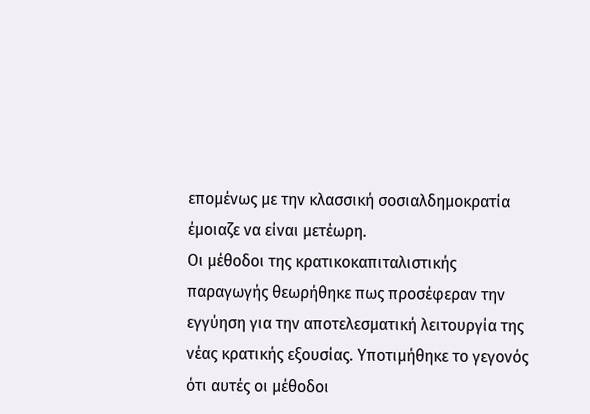επομένως με την κλασσική σοσιαλδημοκρατία έμοιαζε να είναι μετέωρη.
Οι μέθοδοι της κρατικοκαπιταλιστικής παραγωγής θεωρήθηκε πως προσέφεραν την εγγύηση για την αποτελεσματική λειτουργία της νέας κρατικής εξουσίας. Υποτιμήθηκε το γεγονός  ότι αυτές οι μέθοδοι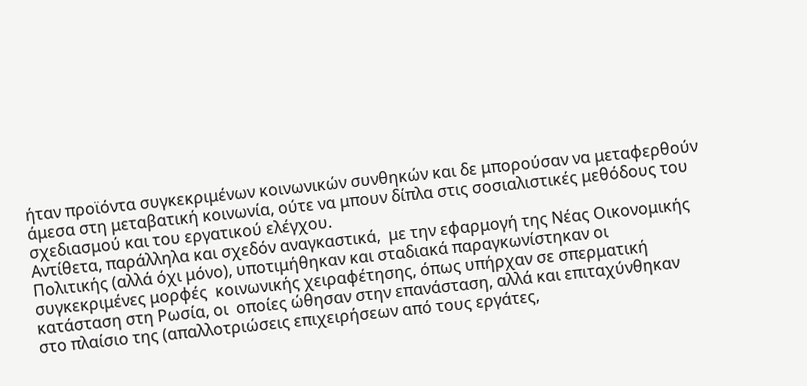ήταν προϊόντα συγκεκριμένων κοινωνικών συνθηκών και δε μπορούσαν να μεταφερθούν άμεσα στη μεταβατική κοινωνία, ούτε να μπουν δίπλα στις σοσιαλιστικές μεθόδους του σχεδιασμού και του εργατικού ελέγχου.
Αντίθετα, παράλληλα και σχεδόν αναγκαστικά,  με την εφαρμογή της Νέας Οικονομικής Πολιτικής (αλλά όχι μόνο), υποτιμήθηκαν και σταδιακά παραγκωνίστηκαν οι συγκεκριμένες μορφές  κοινωνικής χειραφέτησης, όπως υπήρχαν σε σπερματική κατάσταση στη Ρωσία, οι  οποίες ώθησαν στην επανάσταση, αλλά και επιταχύνθηκαν στο πλαίσιο της (απαλλοτριώσεις επιχειρήσεων από τους εργάτες,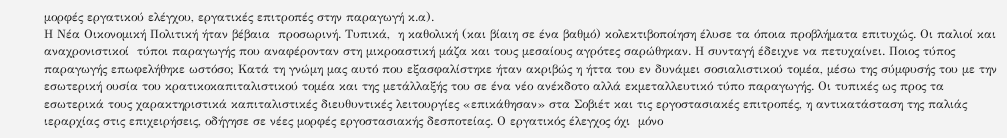μορφές εργατικού ελέγχου, εργατικές επιτροπές στην παραγωγή κ.α).
Η Νέα Οικονομική Πολιτική ήταν βέβαια  προσωρινή. Τυπικά,  η καθολική (και βίαιη σε ένα βαθμό) κολεκτιβοποίηση έλυσε τα όποια προβλήματα επιτυχώς. Οι παλιοί και αναχρονιστικοί  τύποι παραγωγής που αναφέρονταν στη μικροαστική μάζα και τους μεσαίους αγρότες σαρώθηκαν. Η συνταγή έδειχνε να πετυχαίνει. Ποιος τύπος παραγωγής επωφελήθηκε ωστόσο; Κατά τη γνώμη μας αυτό που εξασφαλίστηκε ήταν ακριβώς η ήττα του εν δυνάμει σοσιαλιστικού τομέα, μέσω της σύμφυσής του με την εσωτερική ουσία του κρατικοκαπιταλιστικού τομέα και της μετάλλαξής του σε ένα νέο ανέκδοτο αλλά εκμεταλλευτικό τύπο παραγωγής. Οι τυπικές ως προς τα εσωτερικά τους χαρακτηριστικά καπιταλιστικές διευθυντικές λειτουργίες «επικάθησαν» στα Σοβιέτ και τις εργοστασιακές επιτροπές, η αντικατάσταση της παλιάς ιεραρχίας στις επιχειρήσεις, οδήγησε σε νέες μορφές εργοστασιακής δεσποτείας. Ο εργατικός έλεγχος όχι  μόνο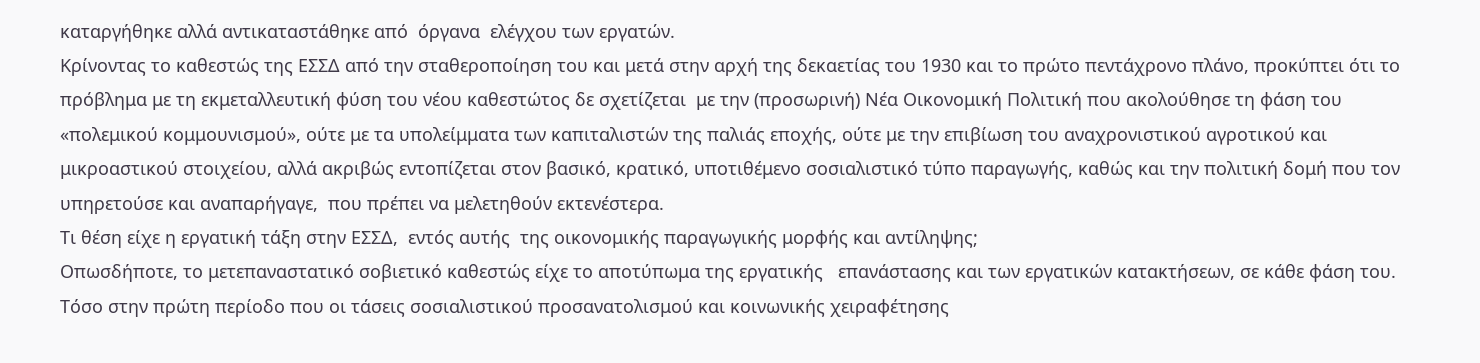καταργήθηκε αλλά αντικαταστάθηκε από  όργανα  ελέγχου των εργατών.
Κρίνοντας το καθεστώς της ΕΣΣΔ από την σταθεροποίηση του και μετά στην αρχή της δεκαετίας του 1930 και το πρώτο πεντάχρονο πλάνο, προκύπτει ότι το πρόβλημα με τη εκμεταλλευτική φύση του νέου καθεστώτος δε σχετίζεται  με την (προσωρινή) Νέα Οικονομική Πολιτική που ακολούθησε τη φάση του «πολεμικού κομμουνισμού», ούτε με τα υπολείμματα των καπιταλιστών της παλιάς εποχής, ούτε με την επιβίωση του αναχρονιστικού αγροτικού και μικροαστικού στοιχείου, αλλά ακριβώς εντοπίζεται στον βασικό, κρατικό, υποτιθέμενο σοσιαλιστικό τύπο παραγωγής, καθώς και την πολιτική δομή που τον υπηρετούσε και αναπαρήγαγε,  που πρέπει να μελετηθούν εκτενέστερα.
Τι θέση είχε η εργατική τάξη στην ΕΣΣΔ,  εντός αυτής  της οικονομικής παραγωγικής μορφής και αντίληψης;
Οπωσδήποτε, το μετεπαναστατικό σοβιετικό καθεστώς είχε το αποτύπωμα της εργατικής   επανάστασης και των εργατικών κατακτήσεων, σε κάθε φάση του. Τόσο στην πρώτη περίοδο που οι τάσεις σοσιαλιστικού προσανατολισμού και κοινωνικής χειραφέτησης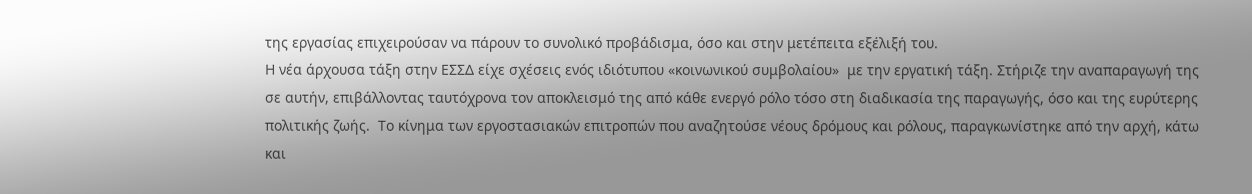της εργασίας επιχειρούσαν να πάρουν το συνολικό προβάδισμα, όσο και στην μετέπειτα εξέλιξή του.
Η νέα άρχουσα τάξη στην ΕΣΣΔ είχε σχέσεις ενός ιδιότυπου «κοινωνικού συμβολαίου»  με την εργατική τάξη. Στήριζε την αναπαραγωγή της σε αυτήν, επιβάλλοντας ταυτόχρονα τον αποκλεισμό της από κάθε ενεργό ρόλο τόσο στη διαδικασία της παραγωγής, όσο και της ευρύτερης πολιτικής ζωής.  Το κίνημα των εργοστασιακών επιτροπών που αναζητούσε νέους δρόμους και ρόλους, παραγκωνίστηκε από την αρχή, κάτω και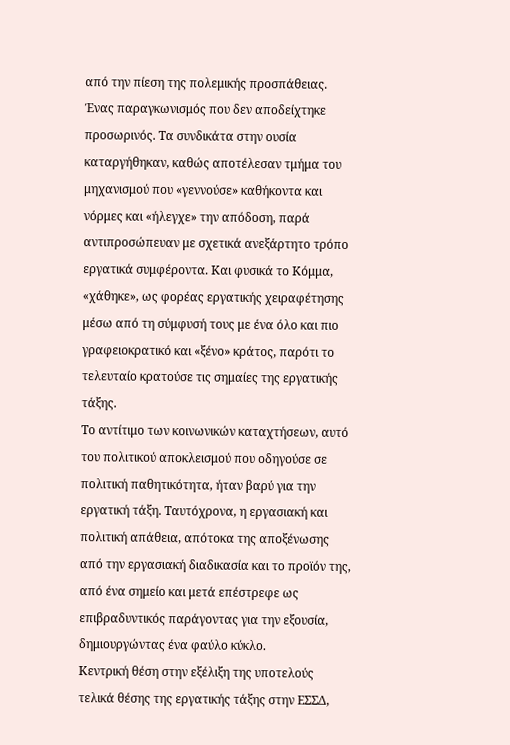από την πίεση της πολεμικής προσπάθειας. Ένας παραγκωνισμός που δεν αποδείχτηκε προσωρινός. Τα συνδικάτα στην ουσία καταργήθηκαν, καθώς αποτέλεσαν τμήμα του μηχανισμού που «γεννούσε» καθήκοντα και νόρμες και «ήλεγχε» την απόδοση, παρά αντιπροσώπευαν με σχετικά ανεξάρτητο τρόπο εργατικά συμφέροντα. Και φυσικά το Κόμμα, «χάθηκε», ως φορέας εργατικής χειραφέτησης μέσω από τη σύμφυσή τους με ένα όλο και πιο γραφειοκρατικό και «ξένο» κράτος, παρότι το τελευταίο κρατούσε τις σημαίες της εργατικής τάξης.
Το αντίτιμο των κοινωνικών καταχτήσεων, αυτό του πολιτικού αποκλεισμού που οδηγούσε σε πολιτική παθητικότητα, ήταν βαρύ για την εργατική τάξη. Ταυτόχρονα, η εργασιακή και πολιτική απάθεια, απότοκα της αποξένωσης από την εργασιακή διαδικασία και το προϊόν της, από ένα σημείο και μετά επέστρεφε ως επιβραδυντικός παράγοντας για την εξουσία, δημιουργώντας ένα φαύλο κύκλο.
Κεντρική θέση στην εξέλιξη της υποτελούς τελικά θέσης της εργατικής τάξης στην ΕΣΣΔ,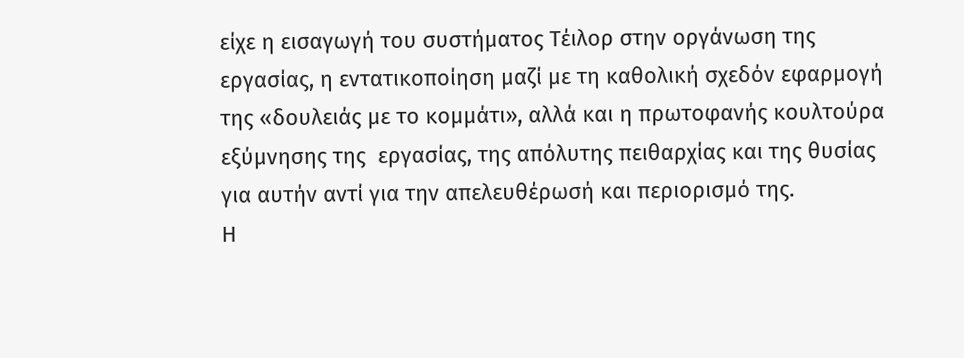είχε η εισαγωγή του συστήματος Τέιλορ στην οργάνωση της εργασίας, η εντατικοποίηση μαζί με τη καθολική σχεδόν εφαρμογή της «δουλειάς με το κομμάτι», αλλά και η πρωτοφανής κουλτούρα εξύμνησης της  εργασίας, της απόλυτης πειθαρχίας και της θυσίας για αυτήν αντί για την απελευθέρωσή και περιορισμό της.
Η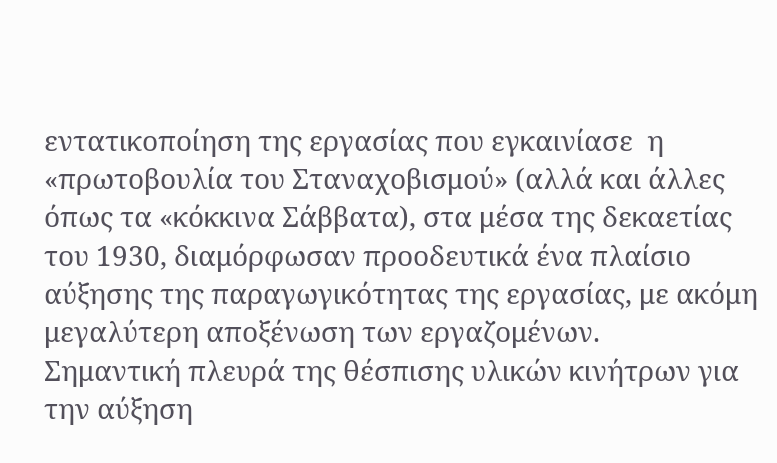εντατικοποίηση της εργασίας που εγκαινίασε  η «πρωτοβουλία του Σταναχοβισμού» (αλλά και άλλες όπως τα «κόκκινα Σάββατα), στα μέσα της δεκαετίας του 1930, διαμόρφωσαν προοδευτικά ένα πλαίσιο αύξησης της παραγωγικότητας της εργασίας, με ακόμη μεγαλύτερη αποξένωση των εργαζομένων.
Σημαντική πλευρά της θέσπισης υλικών κινήτρων για την αύξηση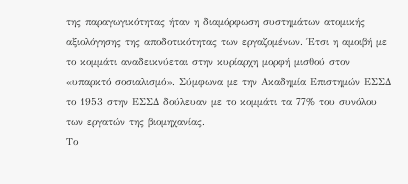της παραγωγικότητας ήταν η διαμόρφωση συστημάτων ατομικής αξιολόγησης της αποδοτικότητας των εργαζομένων. Έτσι η αμοιβή με το κομμάτι αναδεικνύεται στην κυρίαρχη μορφή μισθού στον «υπαρκτό σοσιαλισμό». Σύμφωνα με την Ακαδημία Επιστημών ΕΣΣΔ το 1953 στην ΕΣΣΔ δούλευαν με το κομμάτι τα 77% του συνόλου των εργατών της βιομηχανίας.
Το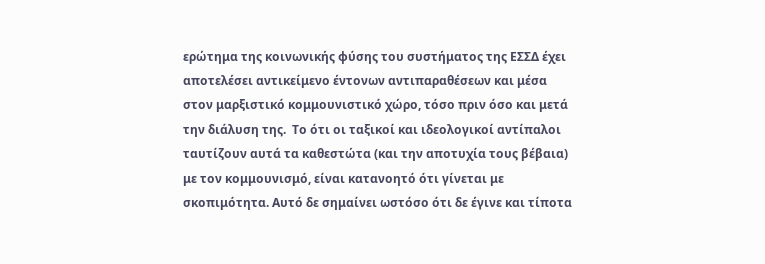ερώτημα της κοινωνικής φύσης του συστήματος της ΕΣΣΔ έχει αποτελέσει αντικείμενο έντονων αντιπαραθέσεων και μέσα στον μαρξιστικό κομμουνιστικό χώρο, τόσο πριν όσο και μετά την διάλυση της.  Το ότι οι ταξικοί και ιδεολογικοί αντίπαλοι ταυτίζουν αυτά τα καθεστώτα (και την αποτυχία τους βέβαια) με τον κομμουνισμό, είναι κατανοητό ότι γίνεται με σκοπιμότητα. Αυτό δε σημαίνει ωστόσο ότι δε έγινε και τίποτα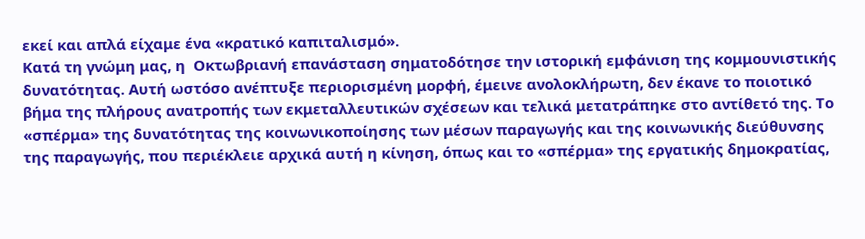εκεί και απλά είχαμε ένα «κρατικό καπιταλισμό».
Κατά τη γνώμη μας, η  Οκτωβριανή επανάσταση σηματοδότησε την ιστορική εμφάνιση της κομμουνιστικής δυνατότητας. Αυτή ωστόσο ανέπτυξε περιορισμένη μορφή, έμεινε ανολοκλήρωτη, δεν έκανε το ποιοτικό βήμα της πλήρους ανατροπής των εκμεταλλευτικών σχέσεων και τελικά μετατράπηκε στο αντίθετό της. Το «σπέρμα» της δυνατότητας της κοινωνικοποίησης των μέσων παραγωγής και της κοινωνικής διεύθυνσης της παραγωγής, που περιέκλειε αρχικά αυτή η κίνηση, όπως και το «σπέρμα» της εργατικής δημοκρατίας,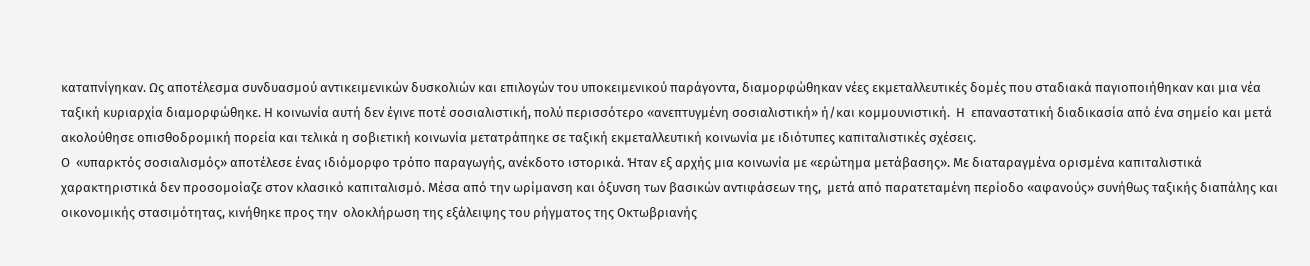καταπνίγηκαν. Ως αποτέλεσμα συνδυασμού αντικειμενικών δυσκολιών και επιλογών του υποκειμενικού παράγοντα, διαμορφώθηκαν νέες εκμεταλλευτικές δομές που σταδιακά παγιοποιήθηκαν και μια νέα ταξική κυριαρχία διαμορφώθηκε. Η κοινωνία αυτή δεν έγινε ποτέ σοσιαλιστική, πολύ περισσότερο «ανεπτυγμένη σοσιαλιστική» ή/και κομμουνιστική.  Η  επαναστατική διαδικασία από ένα σημείο και μετά ακολούθησε οπισθοδρομική πορεία και τελικά η σοβιετική κοινωνία μετατράπηκε σε ταξική εκμεταλλευτική κοινωνία με ιδιότυπες καπιταλιστικές σχέσεις.
Ο  «υπαρκτός σοσιαλισμός» αποτέλεσε ένας ιδιόμορφο τρόπο παραγωγής, ανέκδοτο ιστορικά. Ήταν εξ αρχής μια κοινωνία με «ερώτημα μετάβασης». Με διαταραγμένα ορισμένα καπιταλιστικά χαρακτηριστικά δεν προσομοίαζε στον κλασικό καπιταλισμό. Μέσα από την ωρίμανση και όξυνση των βασικών αντιφάσεων της,  μετά από παρατεταμένη περίοδο «αφανούς» συνήθως ταξικής διαπάλης και οικονομικής στασιμότητας, κινήθηκε προς την  ολοκλήρωση της εξάλειψης του ρήγματος της Οκτωβριανής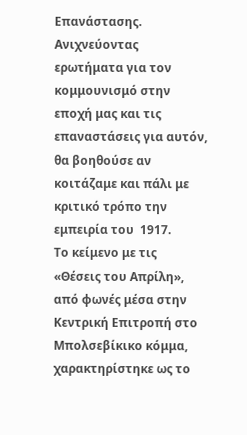Επανάστασης.
Ανιχνεύοντας ερωτήματα για τον κομμουνισμό στην εποχή μας και τις επαναστάσεις για αυτόν, θα βοηθούσε αν κοιτάζαμε και πάλι με κριτικό τρόπο την εμπειρία του  1917.
Το κείμενο με τις  «Θέσεις του Απρίλη», από φωνές μέσα στην Κεντρική Επιτροπή στο  Μπολσεβίκικο κόμμα,  χαρακτηρίστηκε ως το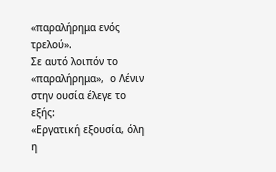«παραλήρημα ενός τρελού».
Σε αυτό λοιπόν το «παραλήρημα»,  ο Λένιν  στην ουσία έλεγε το εξής:
«Εργατική εξουσία, όλη η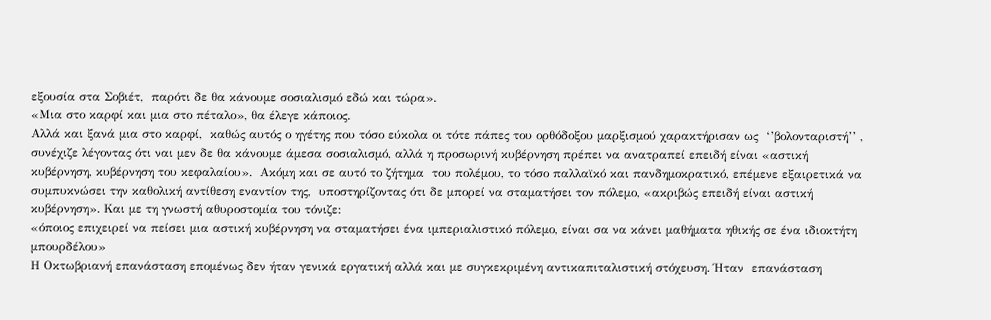εξουσία στα Σοβιέτ,  παρότι δε θα κάνουμε σοσιαλισμό εδώ και τώρα».
«Μια στο καρφί και μια στο πέταλο», θα έλεγε κάποιος.
Αλλά και ξανά μια στο καρφί,  καθώς αυτός ο ηγέτης που τόσο εύκολα οι τότε πάπες του ορθόδοξου μαρξισμού χαρακτήρισαν ως  ‘’βολονταριστή’’ ,  συνέχιζε λέγοντας ότι ναι μεν δε θα κάνουμε άμεσα σοσιαλισμό, αλλά η προσωρινή κυβέρνηση πρέπει να ανατραπεί επειδή είναι «αστική κυβέρνηση, κυβέρνηση του κεφαλαίου».  Ακόμη και σε αυτό το ζήτημα  του πολέμου, το τόσο παλλαϊκό και πανδημοκρατικό, επέμενε εξαιρετικά να συμπυκνώσει την καθολική αντίθεση εναντίον της,  υποστηρίζοντας ότι δε μπορεί να σταματήσει τον πόλεμο, «ακριβώς επειδή είναι αστική κυβέρνηση». Και με τη γνωστή αθυροστομία του τόνιζε:
«όποιος επιχειρεί να πείσει μια αστική κυβέρνηση να σταματήσει ένα ιμπεριαλιστικό πόλεμο, είναι σα να κάνει μαθήματα ηθικής σε ένα ιδιοκτήτη μπουρδέλου»
Η Οκτωβριανή επανάσταση επομένως δεν ήταν γενικά εργατική αλλά και με συγκεκριμένη αντικαπιταλιστική στόχευση. Ήταν  επανάσταση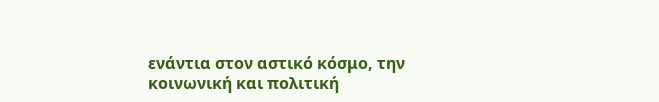ενάντια στον αστικό κόσμο, την κοινωνική και πολιτική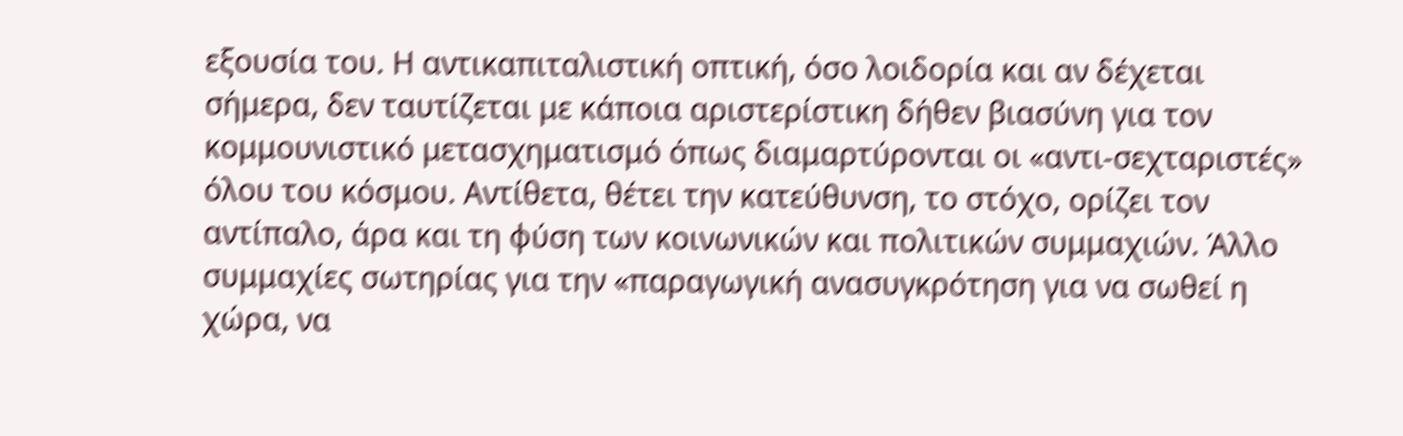εξουσία του. Η αντικαπιταλιστική οπτική, όσο λοιδορία και αν δέχεται σήμερα, δεν ταυτίζεται με κάποια αριστερίστικη δήθεν βιασύνη για τον  κομμουνιστικό μετασχηματισμό όπως διαμαρτύρονται οι «αντι-σεχταριστές» όλου του κόσμου. Αντίθετα, θέτει την κατεύθυνση, το στόχο, ορίζει τον αντίπαλο, άρα και τη φύση των κοινωνικών και πολιτικών συμμαχιών. Άλλο συμμαχίες σωτηρίας για την «παραγωγική ανασυγκρότηση για να σωθεί η χώρα, να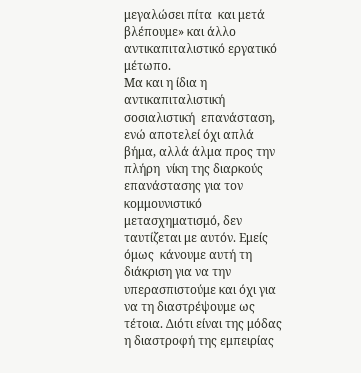μεγαλώσει πίτα  και μετά βλέπουμε» και άλλο  αντικαπιταλιστικό εργατικό μέτωπο.
Μα και η ίδια η αντικαπιταλιστική σοσιαλιστική  επανάσταση, ενώ αποτελεί όχι απλά βήμα, αλλά άλμα προς την πλήρη  νίκη της διαρκούς επανάστασης για τον κομμουνιστικό μετασχηματισμό, δεν ταυτίζεται με αυτόν. Εμείς όμως  κάνουμε αυτή τη διάκριση για να την υπερασπιστούμε και όχι για να τη διαστρέψουμε ως τέτοια. Διότι είναι της μόδας η διαστροφή της εμπειρίας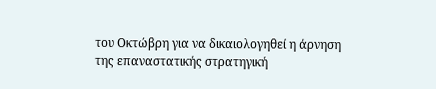του Οκτώβρη για να δικαιολογηθεί η άρνηση της επαναστατικής στρατηγική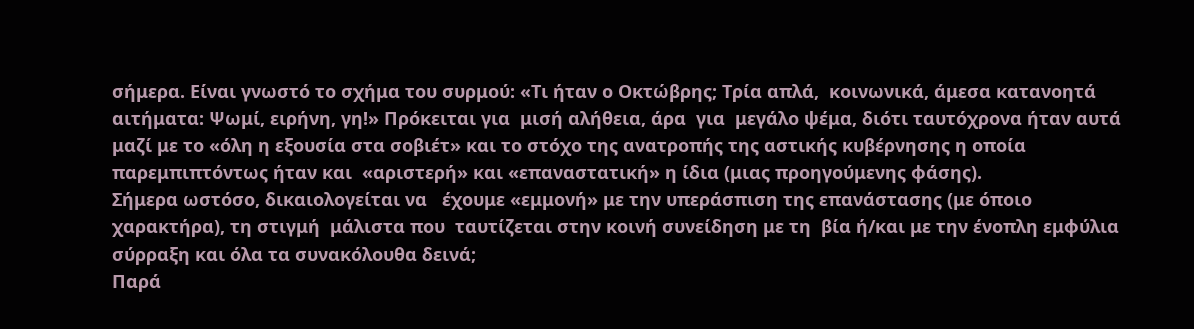σήμερα. Είναι γνωστό το σχήμα του συρμού: «Τι ήταν ο Οκτώβρης; Τρία απλά,  κοινωνικά, άμεσα κατανοητά αιτήματα: Ψωμί, ειρήνη, γη!» Πρόκειται για  μισή αλήθεια, άρα  για  μεγάλο ψέμα, διότι ταυτόχρονα ήταν αυτά μαζί με το «όλη η εξουσία στα σοβιέτ» και το στόχο της ανατροπής της αστικής κυβέρνησης η οποία παρεμπιπτόντως ήταν και  «αριστερή» και «επαναστατική» η ίδια (μιας προηγούμενης φάσης).
Σήμερα ωστόσο, δικαιολογείται να   έχουμε «εμμονή» με την υπεράσπιση της επανάστασης (με όποιο χαρακτήρα), τη στιγμή  μάλιστα που  ταυτίζεται στην κοινή συνείδηση με τη  βία ή/και με την ένοπλη εμφύλια σύρραξη και όλα τα συνακόλουθα δεινά;
Παρά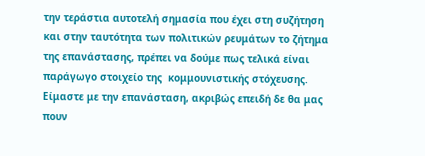την τεράστια αυτοτελή σημασία που έχει στη συζήτηση και στην ταυτότητα των πολιτικών ρευμάτων το ζήτημα της επανάστασης, πρέπει να δούμε πως τελικά είναι  παράγωγο στοιχείο της  κομμουνιστικής στόχευσης.
Είμαστε με την επανάσταση, ακριβώς επειδή δε θα μας πουν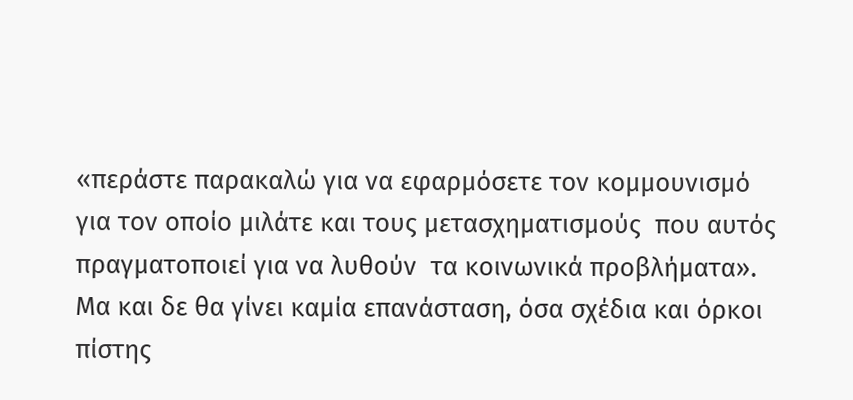«περάστε παρακαλώ για να εφαρμόσετε τον κομμουνισμό για τον οποίο μιλάτε και τους μετασχηματισμούς  που αυτός πραγματοποιεί για να λυθούν  τα κοινωνικά προβλήματα».
Μα και δε θα γίνει καμία επανάσταση, όσα σχέδια και όρκοι πίστης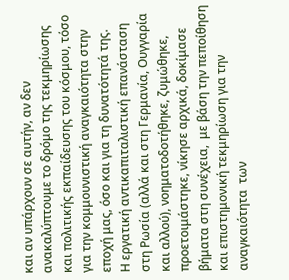και αν υπάρχουν σε αυτήν, αν δεν ανακαλύπτουμε το δρόμο της τεκμηρίωσης και πολιτικής εκπαίδευσης του κόσμου, τόσο για την κομμουνιστική αναγκαιότητα στην εποχή μας, όσο και για τη δυνατότητά της.
Η εργατική αντικαπιταλιστική επανάσταση στη Ρωσία (αλλά και στη Γερμανία, Ουγγαρία και αλλού), νοηματοδοτήθηκε, ζυμώθηκε, προετοιμάστηκε, νίκησε αρχικά, δοκίμασε βήματα στη συνέχεια,  με βάση την πεποίθηση και επιστημονική τεκμηρίωση για την αναγκαιότητα  των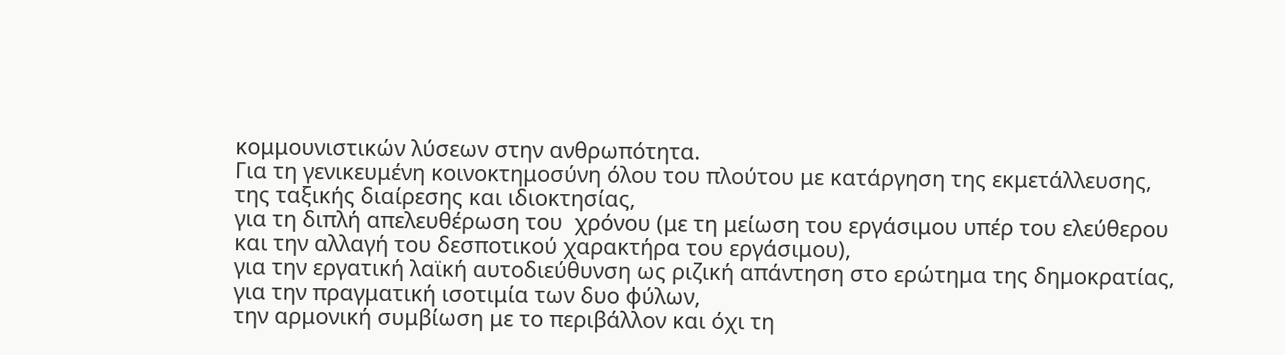κομμουνιστικών λύσεων στην ανθρωπότητα.
Για τη γενικευμένη κοινοκτημοσύνη όλου του πλούτου με κατάργηση της εκμετάλλευσης, της ταξικής διαίρεσης και ιδιοκτησίας,
για τη διπλή απελευθέρωση του  χρόνου (με τη μείωση του εργάσιμου υπέρ του ελεύθερου και την αλλαγή του δεσποτικού χαρακτήρα του εργάσιμου),
για την εργατική λαϊκή αυτοδιεύθυνση ως ριζική απάντηση στο ερώτημα της δημοκρατίας,
για την πραγματική ισοτιμία των δυο φύλων,
την αρμονική συμβίωση με το περιβάλλον και όχι τη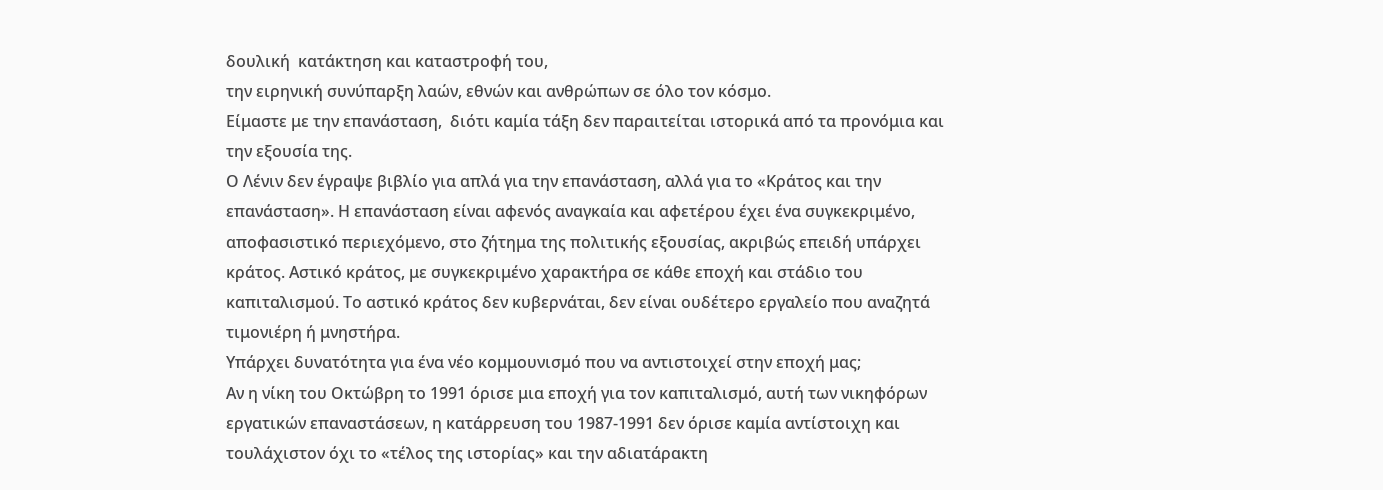δουλική  κατάκτηση και καταστροφή του,
την ειρηνική συνύπαρξη λαών, εθνών και ανθρώπων σε όλο τον κόσμο.
Είμαστε με την επανάσταση,  διότι καμία τάξη δεν παραιτείται ιστορικά από τα προνόμια και την εξουσία της.
Ο Λένιν δεν έγραψε βιβλίο για απλά για την επανάσταση, αλλά για το «Κράτος και την επανάσταση». Η επανάσταση είναι αφενός αναγκαία και αφετέρου έχει ένα συγκεκριμένο, αποφασιστικό περιεχόμενο, στο ζήτημα της πολιτικής εξουσίας, ακριβώς επειδή υπάρχει κράτος. Αστικό κράτος, με συγκεκριμένο χαρακτήρα σε κάθε εποχή και στάδιο του καπιταλισμού. Το αστικό κράτος δεν κυβερνάται, δεν είναι ουδέτερο εργαλείο που αναζητά τιμονιέρη ή μνηστήρα.
Υπάρχει δυνατότητα για ένα νέο κομμουνισμό που να αντιστοιχεί στην εποχή μας;
Αν η νίκη του Οκτώβρη το 1991 όρισε μια εποχή για τον καπιταλισμό, αυτή των νικηφόρων εργατικών επαναστάσεων, η κατάρρευση του 1987-1991 δεν όρισε καμία αντίστοιχη και τουλάχιστον όχι το «τέλος της ιστορίας» και την αδιατάρακτη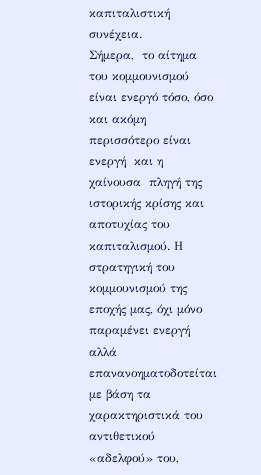καπιταλιστική συνέχεια.
Σήμερα,  το αίτημα του κομμουνισμού είναι ενεργό τόσο, όσο  και ακόμη περισσότερο είναι ενεργή  και η χαίνουσα  πληγή της ιστορικής κρίσης και αποτυχίας του καπιταλισμού. Η  στρατηγική του κομμουνισμού της εποχής μας, όχι μόνο παραμένει ενεργή αλλά επανανοηματοδοτείται με βάση τα χαρακτηριστικά του αντιθετικού «αδελφού» του,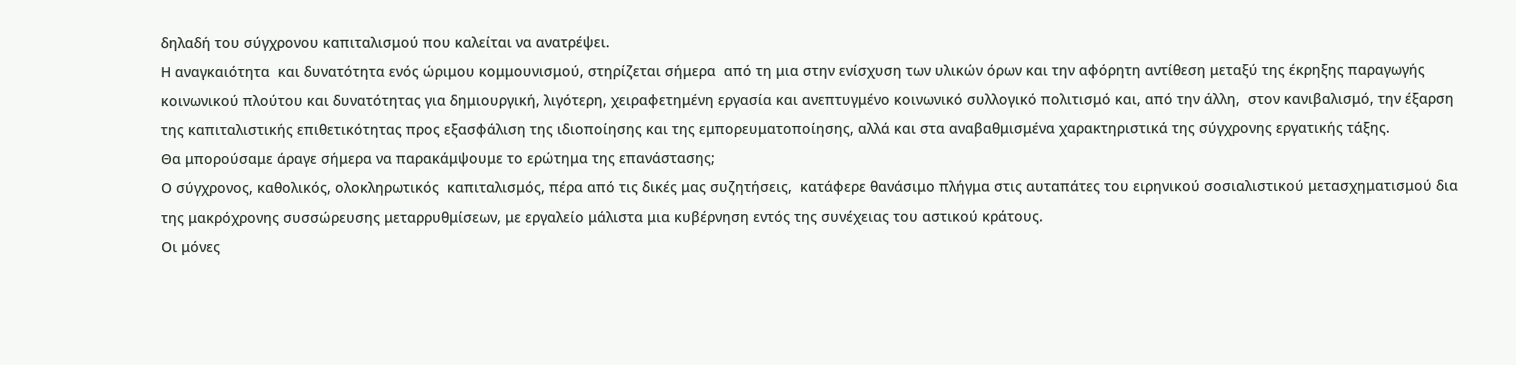δηλαδή του σύγχρονου καπιταλισμού που καλείται να ανατρέψει.
Η αναγκαιότητα  και δυνατότητα ενός ώριμου κομμουνισμού, στηρίζεται σήμερα  από τη μια στην ενίσχυση των υλικών όρων και την αφόρητη αντίθεση μεταξύ της έκρηξης παραγωγής κοινωνικού πλούτου και δυνατότητας για δημιουργική, λιγότερη, χειραφετημένη εργασία και ανεπτυγμένο κοινωνικό συλλογικό πολιτισμό και, από την άλλη,  στον κανιβαλισμό, την έξαρση της καπιταλιστικής επιθετικότητας προς εξασφάλιση της ιδιοποίησης και της εμπορευματοποίησης, αλλά και στα αναβαθμισμένα χαρακτηριστικά της σύγχρονης εργατικής τάξης.
Θα μπορούσαμε άραγε σήμερα να παρακάμψουμε το ερώτημα της επανάστασης;
Ο σύγχρονος, καθολικός, ολοκληρωτικός  καπιταλισμός, πέρα από τις δικές μας συζητήσεις,  κατάφερε θανάσιμο πλήγμα στις αυταπάτες του ειρηνικού σοσιαλιστικού μετασχηματισμού δια της μακρόχρονης συσσώρευσης μεταρρυθμίσεων, με εργαλείο μάλιστα μια κυβέρνηση εντός της συνέχειας του αστικού κράτους.
Οι μόνες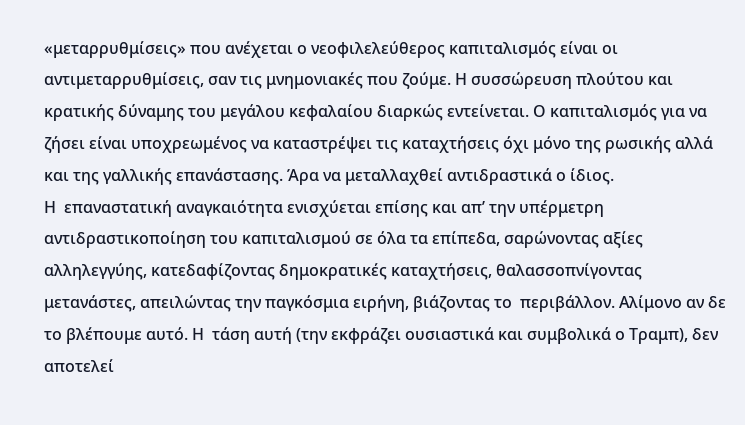«μεταρρυθμίσεις» που ανέχεται ο νεοφιλελεύθερος καπιταλισμός είναι οι αντιμεταρρυθμίσεις, σαν τις μνημονιακές που ζούμε. Η συσσώρευση πλούτου και κρατικής δύναμης του μεγάλου κεφαλαίου διαρκώς εντείνεται. Ο καπιταλισμός για να ζήσει είναι υποχρεωμένος να καταστρέψει τις καταχτήσεις όχι μόνο της ρωσικής αλλά και της γαλλικής επανάστασης. Άρα να μεταλλαχθεί αντιδραστικά ο ίδιος.
Η  επαναστατική αναγκαιότητα ενισχύεται επίσης και απ’ την υπέρμετρη αντιδραστικοποίηση του καπιταλισμού σε όλα τα επίπεδα, σαρώνοντας αξίες αλληλεγγύης, κατεδαφίζοντας δημοκρατικές καταχτήσεις, θαλασσοπνίγοντας μετανάστες, απειλώντας την παγκόσμια ειρήνη, βιάζοντας το  περιβάλλον. Αλίμονο αν δε το βλέπουμε αυτό. Η  τάση αυτή (την εκφράζει ουσιαστικά και συμβολικά ο Τραμπ), δεν αποτελεί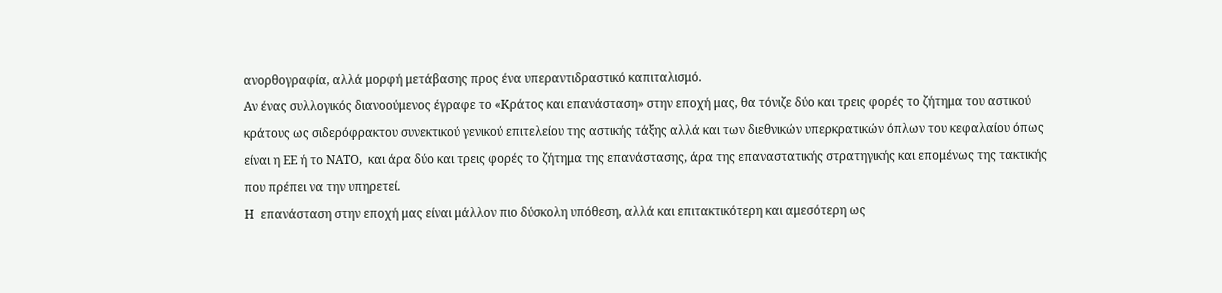ανορθογραφία, αλλά μορφή μετάβασης προς ένα υπεραντιδραστικό καπιταλισμό.
Αν ένας συλλογικός διανοούμενος έγραφε το «Κράτος και επανάσταση» στην εποχή μας, θα τόνιζε δύο και τρεις φορές το ζήτημα του αστικού κράτους ως σιδερόφρακτου συνεκτικού γενικού επιτελείου της αστικής τάξης αλλά και των διεθνικών υπερκρατικών όπλων του κεφαλαίου όπως είναι η ΕΕ ή το ΝΑΤΟ,  και άρα δύο και τρεις φορές το ζήτημα της επανάστασης, άρα της επαναστατικής στρατηγικής και επομένως της τακτικής που πρέπει να την υπηρετεί.
Η  επανάσταση στην εποχή μας είναι μάλλον πιο δύσκολη υπόθεση, αλλά και επιτακτικότερη και αμεσότερη ως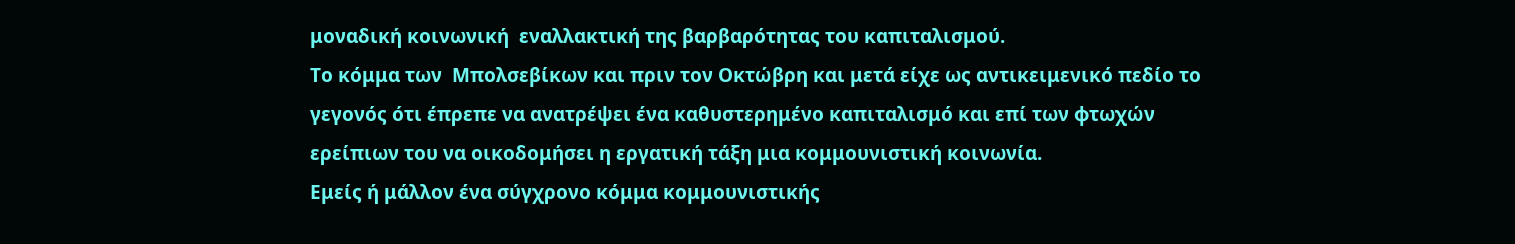μοναδική κοινωνική  εναλλακτική της βαρβαρότητας του καπιταλισμού.
Το κόμμα των  Μπολσεβίκων και πριν τον Οκτώβρη και μετά είχε ως αντικειμενικό πεδίο το γεγονός ότι έπρεπε να ανατρέψει ένα καθυστερημένο καπιταλισμό και επί των φτωχών ερείπιων του να οικοδομήσει η εργατική τάξη μια κομμουνιστική κοινωνία.
Εμείς ή μάλλον ένα σύγχρονο κόμμα κομμουνιστικής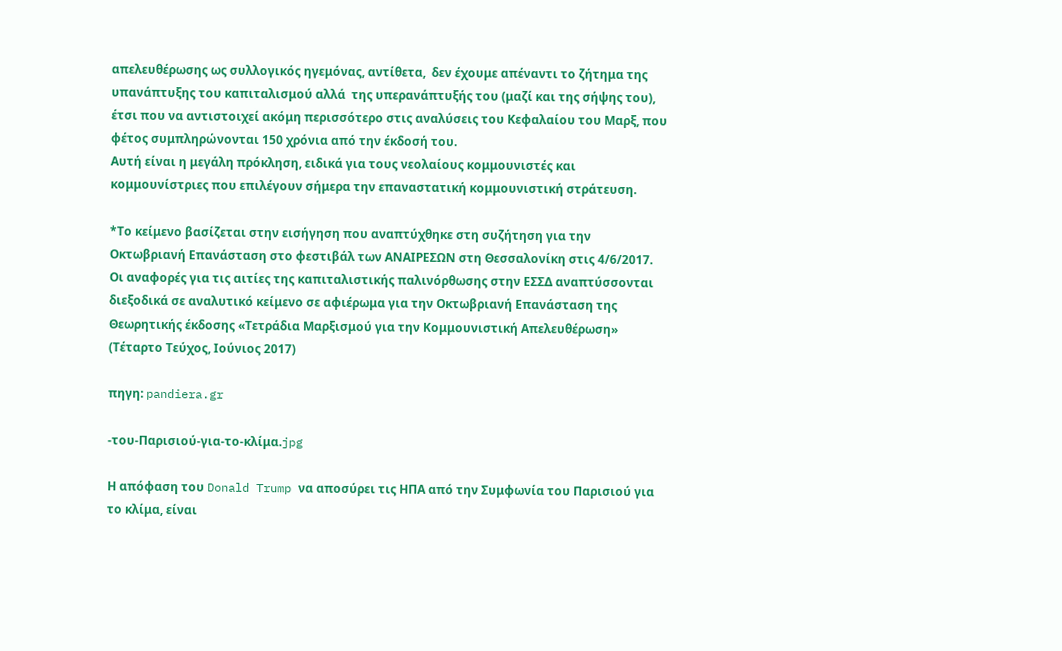απελευθέρωσης ως συλλογικός ηγεμόνας, αντίθετα,  δεν έχουμε απέναντι το ζήτημα της υπανάπτυξης του καπιταλισμού αλλά  της υπερανάπτυξής του (μαζί και της σήψης του), έτσι που να αντιστοιχεί ακόμη περισσότερο στις αναλύσεις του Κεφαλαίου του Μαρξ, που φέτος συμπληρώνονται 150 χρόνια από την έκδοσή του.
Αυτή είναι η μεγάλη πρόκληση, ειδικά για τους νεολαίους κομμουνιστές και κομμουνίστριες που επιλέγουν σήμερα την επαναστατική κομμουνιστική στράτευση.

*Το κείμενο βασίζεται στην εισήγηση που αναπτύχθηκε στη συζήτηση για την Οκτωβριανή Επανάσταση στο φεστιβάλ των ΑΝΑΙΡΕΣΩΝ στη Θεσσαλονίκη στις 4/6/2017. Οι αναφορές για τις αιτίες της καπιταλιστικής παλινόρθωσης στην ΕΣΣΔ αναπτύσσονται διεξοδικά σε αναλυτικό κείμενο σε αφιέρωμα για την Οκτωβριανή Επανάσταση της Θεωρητικής έκδοσης «Τετράδια Μαρξισμού για την Κομμουνιστική Απελευθέρωση» (Τέταρτο Τεύχος, Ιούνιος 2017)

πηγη: pandiera.gr

-του-Παρισιού-για-το-κλίμα.jpg

Η απόφαση του Donald Trump να αποσύρει τις ΗΠΑ από την Συμφωνία του Παρισιού για το κλίμα, είναι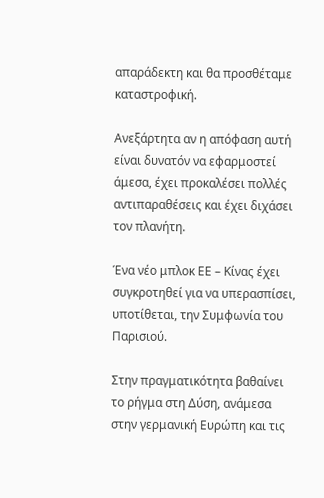απαράδεκτη και θα προσθέταμε καταστροφική.

Ανεξάρτητα αν η απόφαση αυτή είναι δυνατόν να εφαρμοστεί άμεσα, έχει προκαλέσει πολλές αντιπαραθέσεις και έχει διχάσει τον πλανήτη.

Ένα νέο μπλοκ ΕΕ – Κίνας έχει συγκροτηθεί για να υπερασπίσει, υποτίθεται, την Συμφωνία του Παρισιού.

Στην πραγματικότητα βαθαίνει το ρήγμα στη Δύση, ανάμεσα στην γερμανική Ευρώπη και τις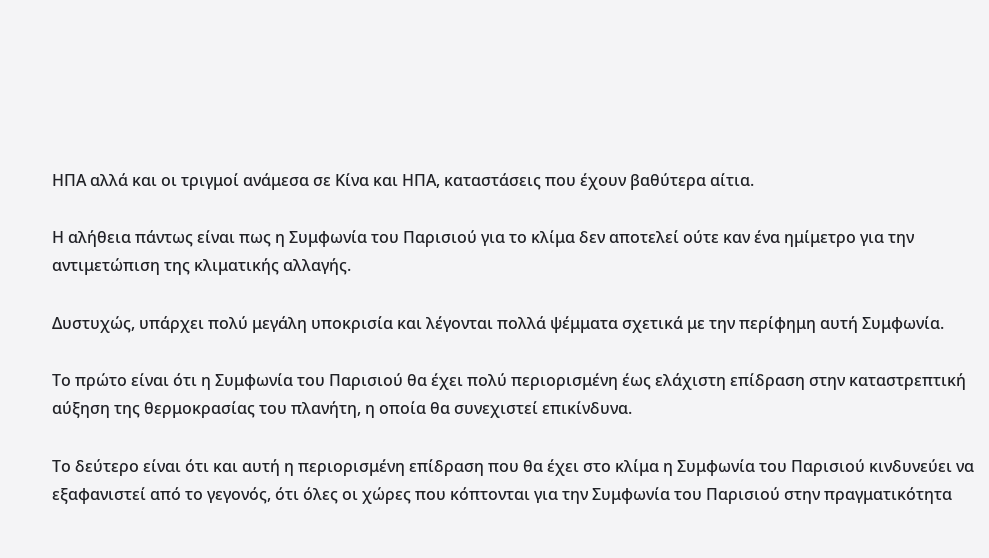ΗΠΑ αλλά και οι τριγμοί ανάμεσα σε Κίνα και ΗΠΑ, καταστάσεις που έχουν βαθύτερα αίτια.

Η αλήθεια πάντως είναι πως η Συμφωνία του Παρισιού για το κλίμα δεν αποτελεί ούτε καν ένα ημίμετρο για την αντιμετώπιση της κλιματικής αλλαγής.

Δυστυχώς, υπάρχει πολύ μεγάλη υποκρισία και λέγονται πολλά ψέμματα σχετικά με την περίφημη αυτή Συμφωνία.

Το πρώτο είναι ότι η Συμφωνία του Παρισιού θα έχει πολύ περιορισμένη έως ελάχιστη επίδραση στην καταστρεπτική αύξηση της θερμοκρασίας του πλανήτη, η οποία θα συνεχιστεί επικίνδυνα.

Το δεύτερο είναι ότι και αυτή η περιορισμένη επίδραση που θα έχει στο κλίμα η Συμφωνία του Παρισιού κινδυνεύει να εξαφανιστεί από το γεγονός, ότι όλες οι χώρες που κόπτονται για την Συμφωνία του Παρισιού στην πραγματικότητα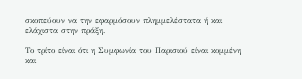σκοπεύουν να την εφαρμόσουν πλημμελέστατα ή και ελάχιστα στην πράξη.

Το τρίτο είναι ότι η Συμφωνία του Παρισιού είναι κομμένη και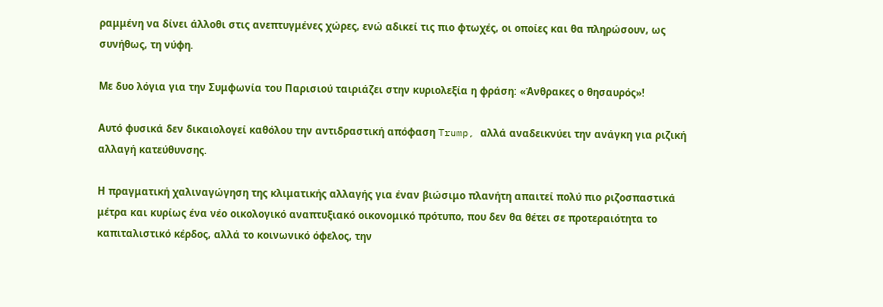ραμμένη να δίνει άλλοθι στις ανεπτυγμένες χώρες, ενώ αδικεί τις πιο φτωχές, οι οποίες και θα πληρώσουν, ως συνήθως, τη νύφη.

Με δυο λόγια για την Συμφωνία του Παρισιού ταιριάζει στην κυριολεξία η φράση: «Άνθρακες ο θησαυρός»!

Αυτό φυσικά δεν δικαιολογεί καθόλου την αντιδραστική απόφαση Trump, αλλά αναδεικνύει την ανάγκη για ριζική αλλαγή κατεύθυνσης.

Η πραγματική χαλιναγώγηση της κλιματικής αλλαγής για έναν βιώσιμο πλανήτη απαιτεί πολύ πιο ριζοσπαστικά μέτρα και κυρίως ένα νέο οικολογικό αναπτυξιακό οικονομικό πρότυπο, που δεν θα θέτει σε προτεραιότητα το καπιταλιστικό κέρδος, αλλά το κοινωνικό όφελος, την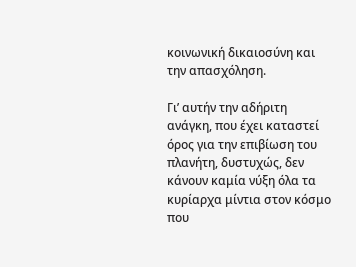κοινωνική δικαιοσύνη και την απασχόληση.

Γι’ αυτήν την αδήριτη ανάγκη, που έχει καταστεί όρος για την επιβίωση του πλανήτη, δυστυχώς, δεν κάνουν καμία νύξη όλα τα κυρίαρχα μίντια στον κόσμο που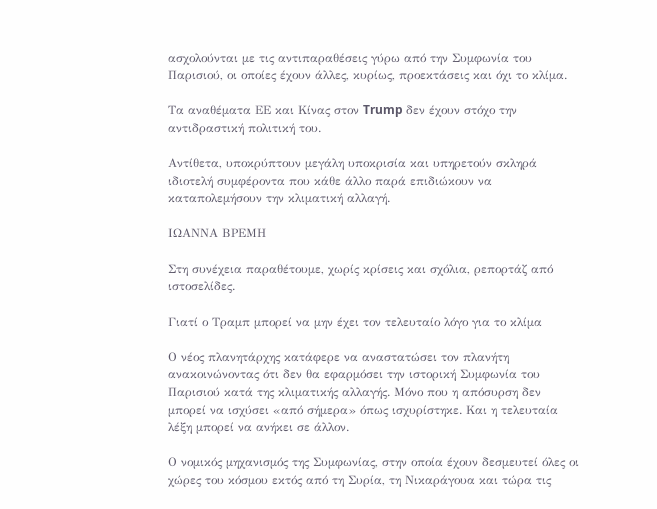ασχολούνται με τις αντιπαραθέσεις γύρω από την Συμφωνία του Παρισιού, οι οποίες έχουν άλλες, κυρίως, προεκτάσεις και όχι το κλίμα.

Τα αναθέματα ΕΕ και Κίνας στον Trump δεν έχουν στόχο την αντιδραστική πολιτική του.

Αντίθετα, υποκρύπτουν μεγάλη υποκρισία και υπηρετούν σκληρά ιδιοτελή συμφέροντα που κάθε άλλο παρά επιδιώκουν να καταπολεμήσουν την κλιματική αλλαγή.

ΙΩΑΝΝΑ ΒΡΕΜΗ

Στη συνέχεια παραθέτουμε, χωρίς κρίσεις και σχόλια, ρεπορτάζ από ιστοσελίδες.

Γιατί ο Τραμπ μπορεί να μην έχει τον τελευταίο λόγο για το κλίμα

Ο νέος πλανητάρχης κατάφερε να αναστατώσει τον πλανήτη ανακοινώνοντας ότι δεν θα εφαρμόσει την ιστορική Συμφωνία του Παρισιού κατά της κλιματικής αλλαγής. Μόνο που η απόσυρση δεν μπορεί να ισχύσει «από σήμερα» όπως ισχυρίστηκε. Και η τελευταία λέξη μπορεί να ανήκει σε άλλον.

Ο νομικός μηχανισμός της Συμφωνίας, στην οποία έχουν δεσμευτεί όλες οι χώρες του κόσμου εκτός από τη Συρία, τη Νικαράγουα και τώρα τις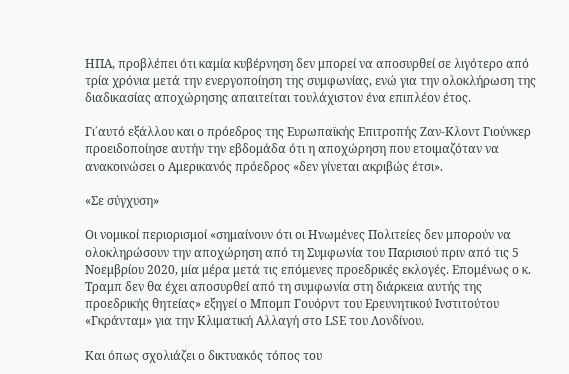ΗΠΑ, προβλέπει ότι καμία κυβέρνηση δεν μπορεί να αποσυρθεί σε λιγότερο από τρία χρόνια μετά την ενεργοποίηση της συμφωνίας, ενώ για την ολοκλήρωση της διαδικασίας αποχώρησης απαιτείται τουλάχιστον ένα επιπλέον έτος.

Γι΄αυτό εξάλλου και ο πρόεδρος της Ευρωπαϊκής Επιτροπής Ζαν-Κλοντ Γιούνκερ προειδοποίησε αυτήν την εβδομάδα ότι η αποχώρηση που ετοιμαζόταν να ανακοινώσει ο Αμερικανός πρόεδρος «δεν γίνεται ακριβώς έτσι».

«Σε σύγχυση»

Οι νομικοί περιορισμοί «σημαίνουν ότι οι Ηνωμένες Πολιτείες δεν μπορούν να ολοκληρώσουν την αποχώρηση από τη Συμφωνία του Παρισιού πριν από τις 5 Νοεμβρίου 2020, μία μέρα μετά τις επόμενες προεδρικές εκλογές. Επομένως ο κ. Τραμπ δεν θα έχει αποσυρθεί από τη συμφωνία στη διάρκεια αυτής της προεδρικής θητείας» εξηγεί ο Μπομπ Γουόρντ του Ερευνητικού Ινστιτούτου «Γκράνταμ» για την Κλιματική Αλλαγή στο LSE του Λονδίνου.

Και όπως σχολιάζει ο δικτυακός τόπος του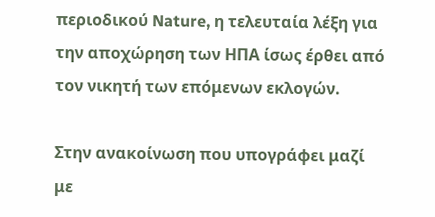περιοδικού Nature, η τελευταία λέξη για την αποχώρηση των ΗΠΑ ίσως έρθει από τον νικητή των επόμενων εκλογών.

Στην ανακοίνωση που υπογράφει μαζί με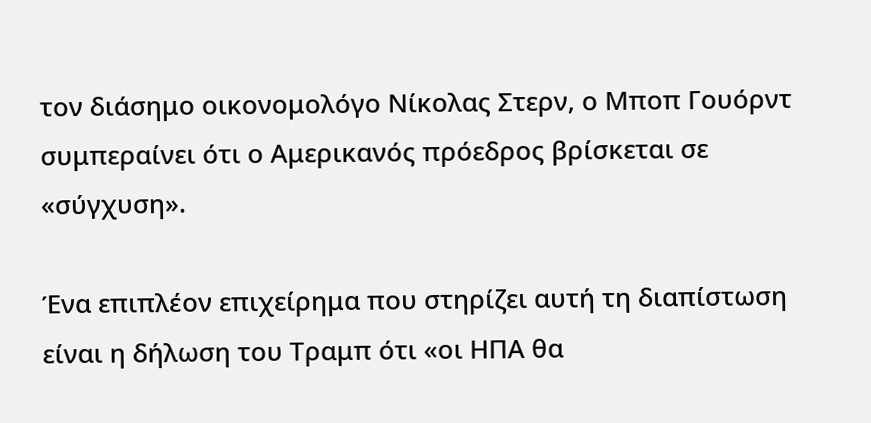τον διάσημο οικονομολόγο Νίκολας Στερν, ο Μποπ Γουόρντ συμπεραίνει ότι ο Αμερικανός πρόεδρος βρίσκεται σε «σύγχυση».

Ένα επιπλέον επιχείρημα που στηρίζει αυτή τη διαπίστωση είναι η δήλωση του Τραμπ ότι «οι ΗΠΑ θα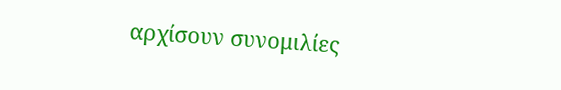αρχίσουν συνομιλίες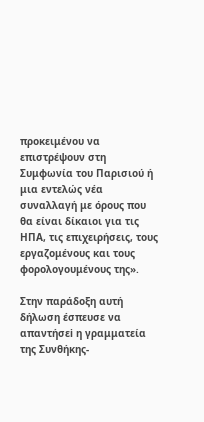προκειμένου να επιστρέψουν στη Συμφωνία του Παρισιού ή μια εντελώς νέα συναλλαγή με όρους που θα είναι δίκαιοι για τις ΗΠΑ, τις επιχειρήσεις, τους εργαζομένους και τους φορολογουμένους της».

Στην παράδοξη αυτή δήλωση έσπευσε να απαντήσεi η γραμματεία της Συνθήκης-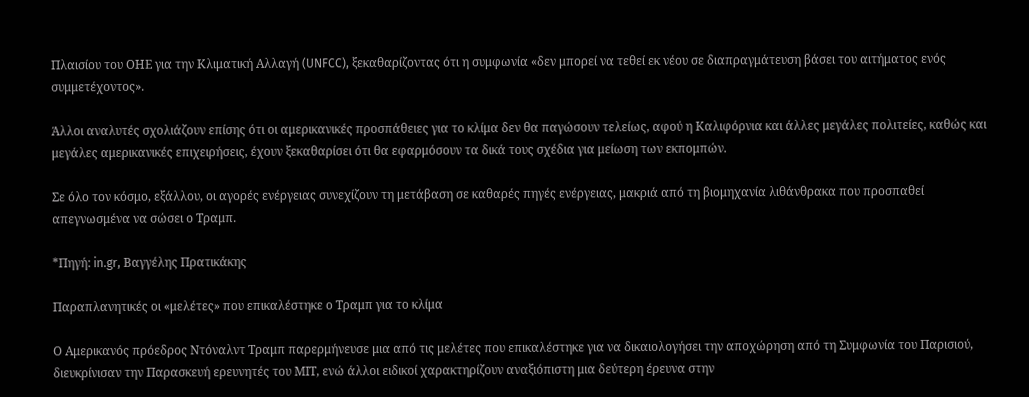Πλαισίου του ΟΗΕ για την Κλιματική Αλλαγή (UNFCC), ξεκαθαρίζοντας ότι η συμφωνία «δεν μπορεί να τεθεί εκ νέου σε διαπραγμάτευση βάσει του αιτήματος ενός συμμετέχοντος».

Άλλοι αναλυτές σχολιάζουν επίσης ότι οι αμερικανικές προσπάθειες για το κλίμα δεν θα παγώσουν τελείως, αφού η Καλιφόρνια και άλλες μεγάλες πολιτείες, καθώς και μεγάλες αμερικανικές επιχειρήσεις, έχουν ξεκαθαρίσει ότι θα εφαρμόσουν τα δικά τους σχέδια για μείωση των εκπομπών.

Σε όλο τον κόσμο, εξάλλου, οι αγορές ενέργειας συνεχίζουν τη μετάβαση σε καθαρές πηγές ενέργειας, μακριά από τη βιομηχανία λιθάνθρακα που προσπαθεί απεγνωσμένα να σώσει ο Τραμπ.

*Πηγή: in.gr, Βαγγέλης Πρατικάκης

Παραπλανητικές οι «μελέτες» που επικαλέστηκε ο Τραμπ για το κλίμα

Ο Αμερικανός πρόεδρος Ντόναλντ Τραμπ παρερμήνευσε μια από τις μελέτες που επικαλέστηκε για να δικαιολογήσει την αποχώρηση από τη Συμφωνία του Παρισιού, διευκρίνισαν την Παρασκευή ερευνητές του ΜΙΤ, ενώ άλλοι ειδικοί χαρακτηρίζουν αναξιόπιστη μια δεύτερη έρευνα στην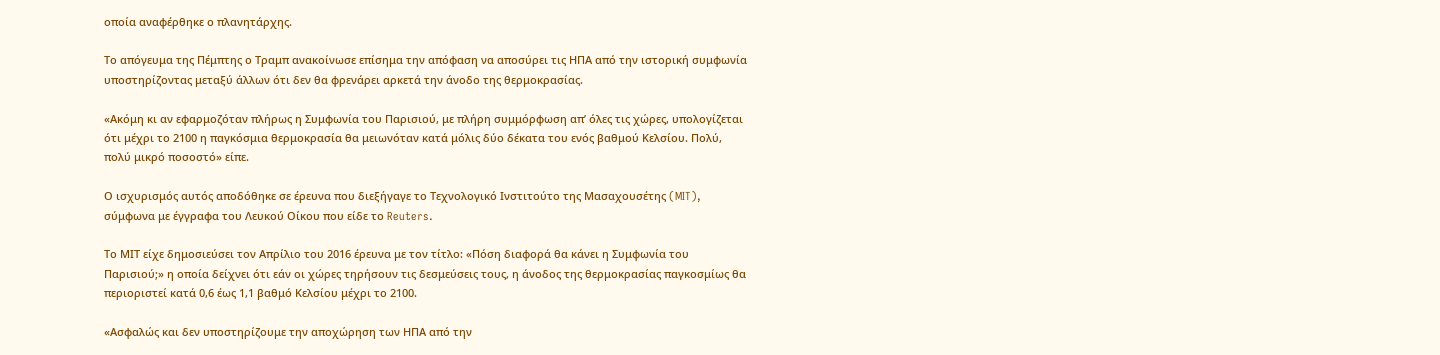οποία αναφέρθηκε ο πλανητάρχης.

Το απόγευμα της Πέμπτης ο Τραμπ ανακοίνωσε επίσημα την απόφαση να αποσύρει τις ΗΠΑ από την ιστορική συμφωνία υποστηρίζοντας μεταξύ άλλων ότι δεν θα φρενάρει αρκετά την άνοδο της θερμοκρασίας.

«Ακόμη κι αν εφαρμοζόταν πλήρως η Συμφωνία του Παρισιού, με πλήρη συμμόρφωση απ’ όλες τις χώρες, υπολογίζεται ότι μέχρι το 2100 η παγκόσμια θερμοκρασία θα μειωνόταν κατά μόλις δύο δέκατα του ενός βαθμού Κελσίου. Πολύ, πολύ μικρό ποσοστό» είπε.

Ο ισχυρισμός αυτός αποδόθηκε σε έρευνα που διεξήγαγε το Τεχνολογικό Ινστιτούτο της Μασαχουσέτης (MIT), σύμφωνα με έγγραφα του Λευκού Οίκου που είδε το Reuters.

Το ΜΙΤ είχε δημοσιεύσει τον Απρίλιο του 2016 έρευνα με τον τίτλο: «Πόση διαφορά θα κάνει η Συμφωνία του Παρισιού;» η οποία δείχνει ότι εάν οι χώρες τηρήσουν τις δεσμεύσεις τους, η άνοδος της θερμοκρασίας παγκοσμίως θα περιοριστεί κατά 0,6 έως 1,1 βαθμό Κελσίου μέχρι το 2100.

«Ασφαλώς και δεν υποστηρίζουμε την αποχώρηση των ΗΠΑ από την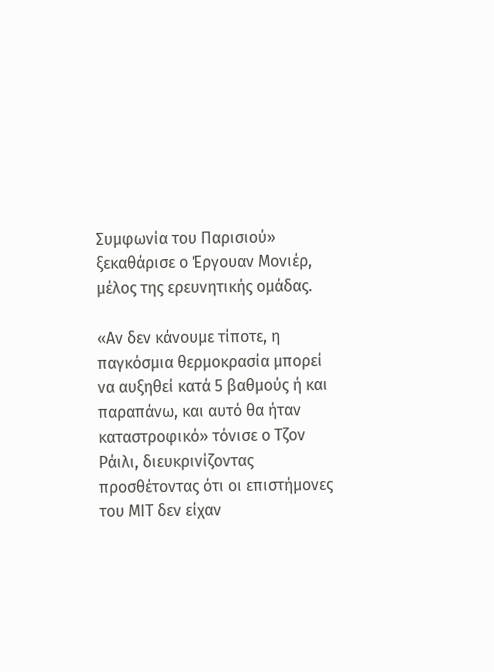Συμφωνία του Παρισιού» ξεκαθάρισε ο Έργουαν Μονιέρ, μέλος της ερευνητικής ομάδας.

«Αν δεν κάνουμε τίποτε, η παγκόσμια θερμοκρασία μπορεί να αυξηθεί κατά 5 βαθμούς ή και παραπάνω, και αυτό θα ήταν καταστροφικό» τόνισε ο Τζον Ράιλι, διευκρινίζοντας προσθέτοντας ότι οι επιστήμονες του ΜΙΤ δεν είχαν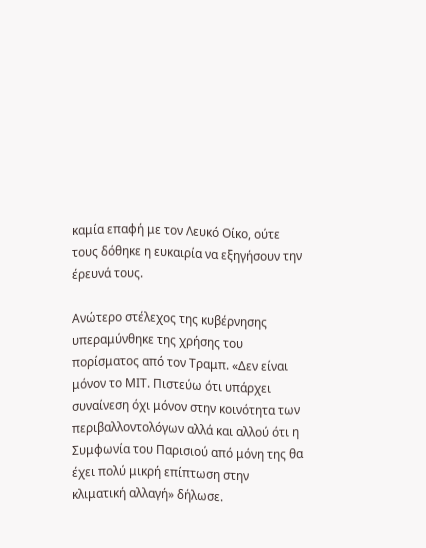καμία επαφή με τον Λευκό Οίκο, ούτε τους δόθηκε η ευκαιρία να εξηγήσουν την έρευνά τους.

Ανώτερο στέλεχος της κυβέρνησης υπεραμύνθηκε της χρήσης του πορίσματος από τον Τραμπ. «Δεν είναι μόνον το ΜΙΤ. Πιστεύω ότι υπάρχει συναίνεση όχι μόνον στην κοινότητα των περιβαλλοντολόγων αλλά και αλλού ότι η Συμφωνία του Παρισιού από μόνη της θα έχει πολύ μικρή επίπτωση στην κλιματική αλλαγή» δήλωσε.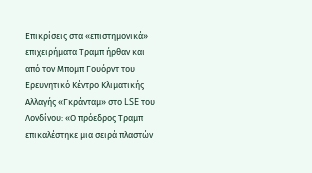Επικρίσεις στα «επιστημονικά» επιχειρήματα Τραμπ ήρθαν και από τον Μπομπ Γουόρντ του Ερευνητικό Κέντρο Κλιματικής Αλλαγής «Γκράνταμ» στο LSE του Λονδίνου: «Ο πρόεδρος Τραμπ επικαλέστηκε μια σειρά πλαστών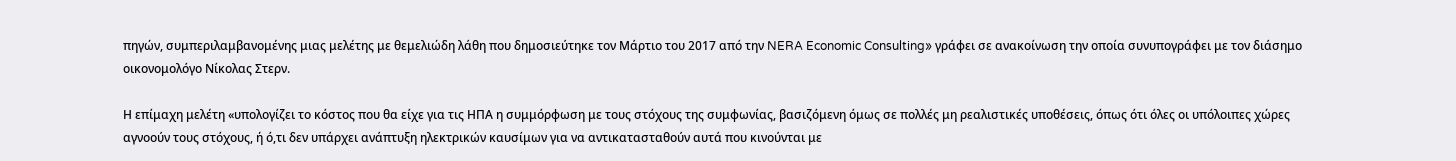πηγών, συμπεριλαμβανομένης μιας μελέτης με θεμελιώδη λάθη που δημοσιεύτηκε τον Μάρτιο του 2017 από την NERA Economic Consulting» γράφει σε ανακοίνωση την οποία συνυπογράφει με τον διάσημο οικονομολόγο Νίκολας Στερν.

Η επίμαχη μελέτη «υπολογίζει το κόστος που θα είχε για τις ΗΠΑ η συμμόρφωση με τους στόχους της συμφωνίας, βασιζόμενη όμως σε πολλές μη ρεαλιστικές υποθέσεις, όπως ότι όλες οι υπόλοιπες χώρες αγνοούν τους στόχους, ή ό,τι δεν υπάρχει ανάπτυξη ηλεκτρικών καυσίμων για να αντικατασταθούν αυτά που κινούνται με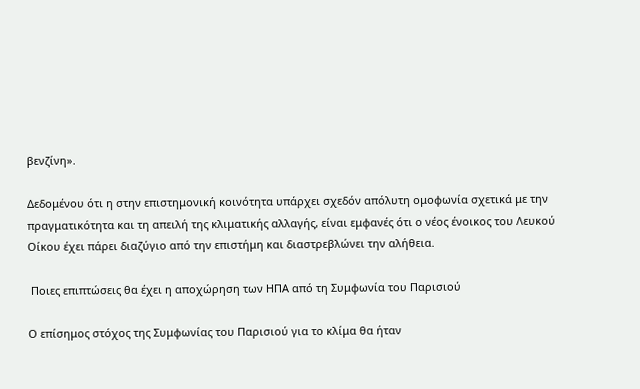βενζίνη».

Δεδομένου ότι η στην επιστημονική κοινότητα υπάρχει σχεδόν απόλυτη ομοφωνία σχετικά με την πραγματικότητα και τη απειλή της κλιματικής αλλαγής, είναι εμφανές ότι ο νέος ένοικος του Λευκού Οίκου έχει πάρει διαζύγιο από την επιστήμη και διαστρεβλώνει την αλήθεια.

 Ποιες επιπτώσεις θα έχει η αποχώρηση των ΗΠΑ από τη Συμφωνία του Παρισιού

Ο επίσημος στόχος της Συμφωνίας του Παρισιού για το κλίμα θα ήταν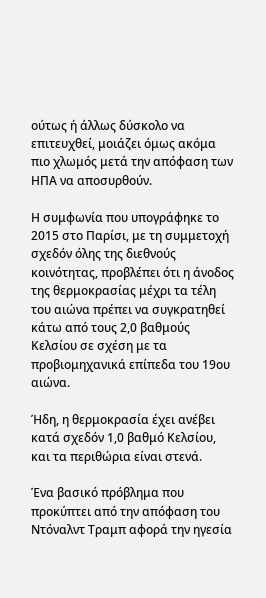ούτως ή άλλως δύσκολο να επιτευχθεί, μοιάζει όμως ακόμα πιο χλωμός μετά την απόφαση των ΗΠΑ να αποσυρθούν.

Η συμφωνία που υπογράφηκε το 2015 στο Παρίσι, με τη συμμετοχή σχεδόν όλης της διεθνούς κοινότητας, προβλέπει ότι η άνοδος της θερμοκρασίας μέχρι τα τέλη του αιώνα πρέπει να συγκρατηθεί κάτω από τους 2,0 βαθμούς Κελσίου σε σχέση με τα προβιομηχανικά επίπεδα του 19ου αιώνα.

Ήδη, η θερμοκρασία έχει ανέβει κατά σχεδόν 1,0 βαθμό Κελσίου, και τα περιθώρια είναι στενά.

Ένα βασικό πρόβλημα που προκύπτει από την απόφαση του Ντόναλντ Τραμπ αφορά την ηγεσία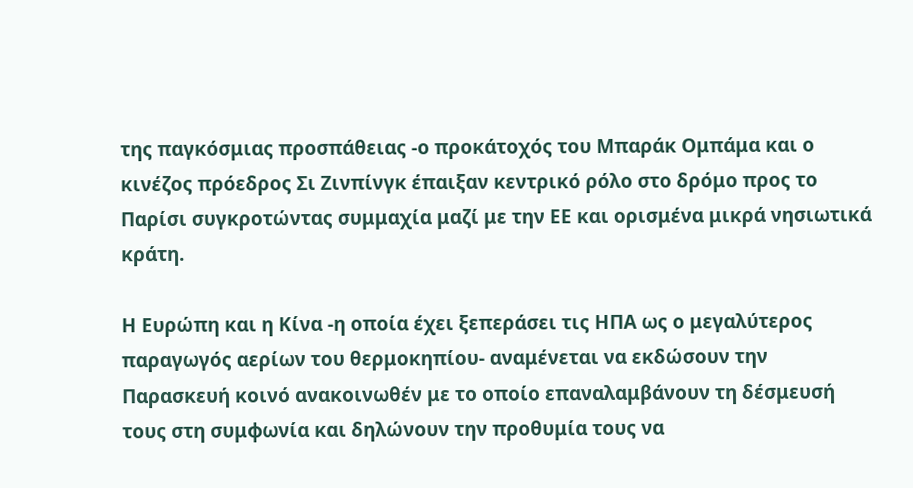της παγκόσμιας προσπάθειας -ο προκάτοχός του Μπαράκ Ομπάμα και ο κινέζος πρόεδρος Σι Ζινπίνγκ έπαιξαν κεντρικό ρόλο στο δρόμο προς το Παρίσι συγκροτώντας συμμαχία μαζί με την ΕΕ και ορισμένα μικρά νησιωτικά κράτη.

Η Ευρώπη και η Κίνα -η οποία έχει ξεπεράσει τις ΗΠΑ ως ο μεγαλύτερος παραγωγός αερίων του θερμοκηπίου- αναμένεται να εκδώσουν την Παρασκευή κοινό ανακοινωθέν με το οποίο επαναλαμβάνουν τη δέσμευσή τους στη συμφωνία και δηλώνουν την προθυμία τους να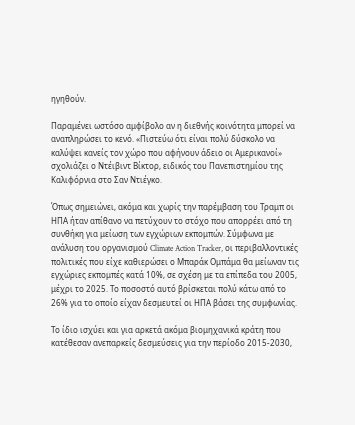ηγηθούν.

Παραμένει ωστόσο αμφίβολο αν η διεθνής κοινότητα μπορεί να αναπληρώσει το κενό. «Πιστεύω ότι είναι πολύ δύσκολο να καλύψει κανείς τον χώρο που αφήνουν άδειο οι Αμερικανοί» σχολιάζει ο Ντέιβιντ Βίκτορ, ειδικός του Πανεπιστημίου της Καλιφόρνια στο Σαν Ντιέγκο.

Όπως σημειώνει, ακόμα και χωρίς την παρέμβαση του Τραμπ οι ΗΠΑ ήταν απίθανο να πετύχουν το στόχο που απορρέει από τη συνθήκη για μείωση των εγχώριων εκπομπών. Σύμφωνα με ανάλυση του οργανισμού Climate Action Tracker, οι περιβαλλοντικές πολιτικές που είχε καθιερώσει ο Μπαράκ Ομπάμα θα μείωναν τις εγχώριες εκπομπές κατά 10%, σε σχέση με τα επίπεδα του 2005, μέχρι το 2025. Το ποσοστό αυτό βρίσκεται πολύ κάτω από το 26% για το οποίο είχαν δεσμευτεί οι ΗΠΑ βάσει της συμφωνίας.

Το ίδιο ισχύει και για αρκετά ακόμα βιομηχανικά κράτη που κατέθεσαν ανεπαρκείς δεσμεύσεις για την περίοδο 2015-2030,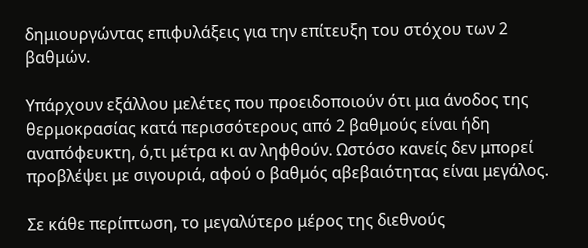δημιουργώντας επιφυλάξεις για την επίτευξη του στόχου των 2 βαθμών.

Υπάρχουν εξάλλου μελέτες που προειδοποιούν ότι μια άνοδος της θερμοκρασίας κατά περισσότερους από 2 βαθμούς είναι ήδη αναπόφευκτη, ό,τι μέτρα κι αν ληφθούν. Ωστόσο κανείς δεν μπορεί προβλέψει με σιγουριά, αφού ο βαθμός αβεβαιότητας είναι μεγάλος.

Σε κάθε περίπτωση, το μεγαλύτερο μέρος της διεθνούς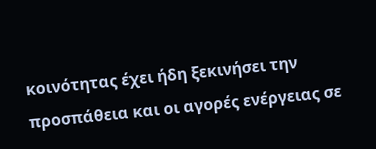κοινότητας έχει ήδη ξεκινήσει την προσπάθεια και οι αγορές ενέργειας σε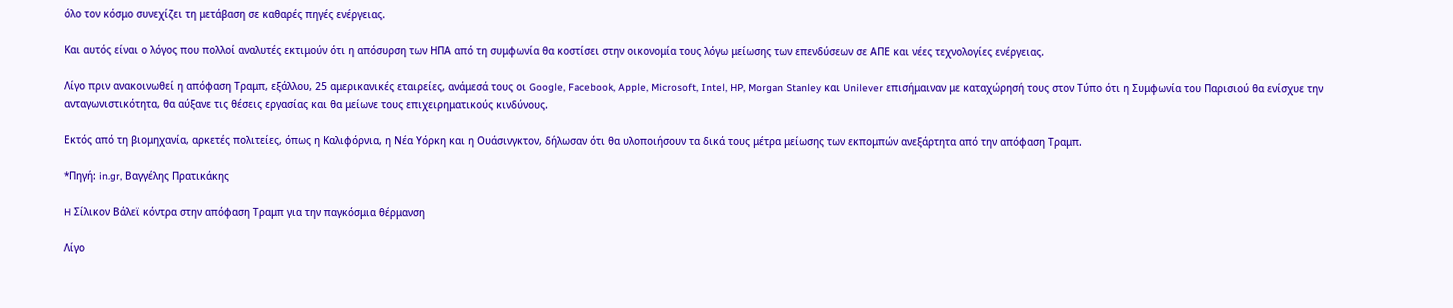όλο τον κόσμο συνεχίζει τη μετάβαση σε καθαρές πηγές ενέργειας.

Και αυτός είναι ο λόγος που πολλοί αναλυτές εκτιμούν ότι η απόσυρση των ΗΠΑ από τη συμφωνία θα κοστίσει στην οικονομία τους λόγω μείωσης των επενδύσεων σε ΑΠΕ και νέες τεχνολογίες ενέργειας.

Λίγο πριν ανακοινωθεί η απόφαση Τραμπ, εξάλλου, 25 αμερικανικές εταιρείες, ανάμεσά τους οι Google, Facebook, Apple, Microsoft, Intel, HP, Morgan Stanley και Unilever επισήμαιναν με καταχώρησή τους στον Τύπο ότι η Συμφωνία του Παρισιού θα ενίσχυε την ανταγωνιστικότητα, θα αύξανε τις θέσεις εργασίας και θα μείωνε τους επιχειρηματικούς κινδύνους.

Εκτός από τη βιομηχανία, αρκετές πολιτείες, όπως η Καλιφόρνια, η Νέα Υόρκη και η Ουάσινγκτον, δήλωσαν ότι θα υλοποιήσουν τα δικά τους μέτρα μείωσης των εκπομπών ανεξάρτητα από την απόφαση Τραμπ.

*Πηγή: in.gr, Βαγγέλης Πρατικάκης

H Σίλικον Βάλεϊ κόντρα στην απόφαση Τραμπ για την παγκόσμια θέρμανση

Λίγο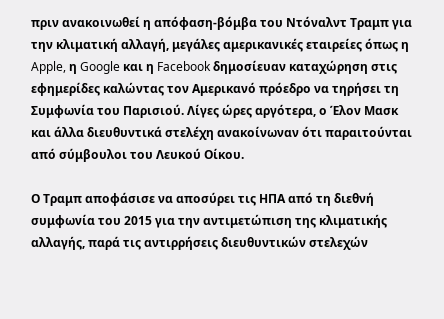πριν ανακοινωθεί η απόφαση-βόμβα του Ντόναλντ Τραμπ για την κλιματική αλλαγή, μεγάλες αμερικανικές εταιρείες όπως η Apple, η Google και η Facebook δημοσίευαν καταχώρηση στις εφημερίδες καλώντας τον Αμερικανό πρόεδρο να τηρήσει τη Συμφωνία του Παρισιού. Λίγες ώρες αργότερα, ο Έλον Μασκ και άλλα διευθυντικά στελέχη ανακοίνωναν ότι παραιτούνται από σύμβουλοι του Λευκού Οίκου.

Ο Τραμπ αποφάσισε να αποσύρει τις ΗΠΑ από τη διεθνή συμφωνία του 2015 για την αντιμετώπιση της κλιματικής αλλαγής, παρά τις αντιρρήσεις διευθυντικών στελεχών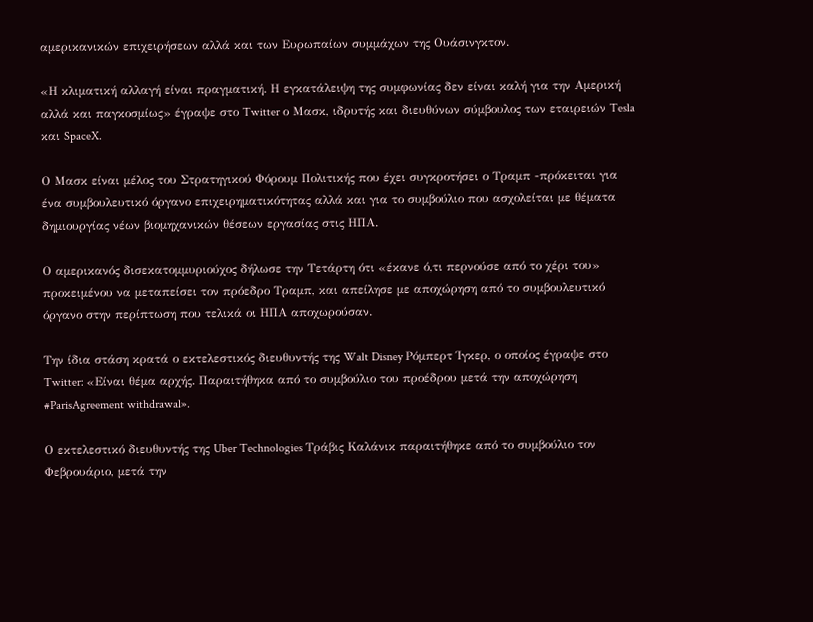αμερικανικών επιχειρήσεων αλλά και των Ευρωπαίων συμμάχων της Ουάσινγκτον.

«Η κλιματική αλλαγή είναι πραγματική. Η εγκατάλειψη της συμφωνίας δεν είναι καλή για την Αμερική αλλά και παγκοσμίως» έγραψε στο Twitter ο Μασκ, ιδρυτής και διευθύνων σύμβουλος των εταιρειών Tesla και SpaceX.

Ο Μασκ είναι μέλος του Στρατηγικού Φόρουμ Πολιτικής που έχει συγκροτήσει ο Τραμπ -πρόκειται για ένα συμβουλευτικό όργανο επιχειρηματικότητας αλλά και για το συμβούλιο που ασχολείται με θέματα δημιουργίας νέων βιομηχανικών θέσεων εργασίας στις ΗΠΑ.

Ο αμερικανός δισεκατομμυριούχος δήλωσε την Τετάρτη ότι «έκανε ό,τι περνούσε από το χέρι του» προκειμένου να μεταπείσει τον πρόεδρο Τραμπ, και απείλησε με αποχώρηση από το συμβουλευτικό όργανο στην περίπτωση που τελικά οι ΗΠΑ αποχωρούσαν.

Την ίδια στάση κρατά ο εκτελεστικός διευθυντής της Walt Disney Ρόμπερτ Ίγκερ, ο οποίος έγραψε στο Twitter: «Είναι θέμα αρχής. Παραιτήθηκα από το συμβούλιο του προέδρου μετά την αποχώρηση #ParisAgreement withdrawal».

Ο εκτελεστικό διευθυντής της Uber Technologies Τράβις Καλάνικ παραιτήθηκε από το συμβούλιο τον Φεβρουάριο, μετά την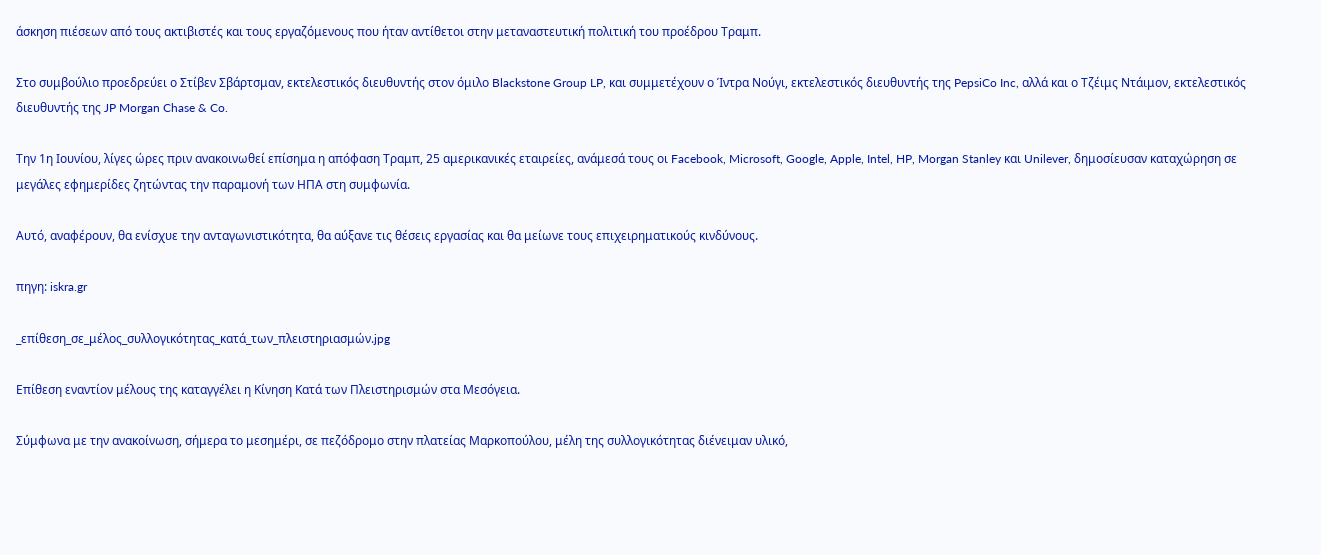άσκηση πιέσεων από τους ακτιβιστές και τους εργαζόμενους που ήταν αντίθετοι στην μεταναστευτική πολιτική του προέδρου Τραμπ.

Στο συμβούλιο προεδρεύει ο Στίβεν Σβάρτσμαν, εκτελεστικός διευθυντής στον όμιλο Blackstone Group LP, και συμμετέχουν ο Ίντρα Νούγι, εκτελεστικός διευθυντής της PepsiCo Inc, αλλά και ο Τζέιμς Ντάιμον, εκτελεστικός διευθυντής της JP Morgan Chase & Co.

Την 1η Ιουνίου, λίγες ώρες πριν ανακοινωθεί επίσημα η απόφαση Τραμπ, 25 αμερικανικές εταιρείες, ανάμεσά τους οι Facebook, Microsoft, Google, Apple, Intel, HP, Morgan Stanley και Unilever, δημοσίευσαν καταχώρηση σε μεγάλες εφημερίδες ζητώντας την παραμονή των ΗΠΑ στη συμφωνία.

Αυτό, αναφέρουν, θα ενίσχυε την ανταγωνιστικότητα, θα αύξανε τις θέσεις εργασίας και θα μείωνε τους επιχειρηματικούς κινδύνους.

πηγη: iskra.gr

_επίθεση_σε_μέλος_συλλογικότητας_κατά_των_πλειστηριασμών.jpg

Επίθεση εναντίον μέλους της καταγγέλει η Κίνηση Κατά των Πλειστηρισμών στα Μεσόγεια.

Σύμφωνα με την ανακοίνωση, σήμερα το μεσημέρι, σε πεζόδρομο στην πλατείας Μαρκοπούλου, μέλη της συλλογικότητας διένειμαν υλικό,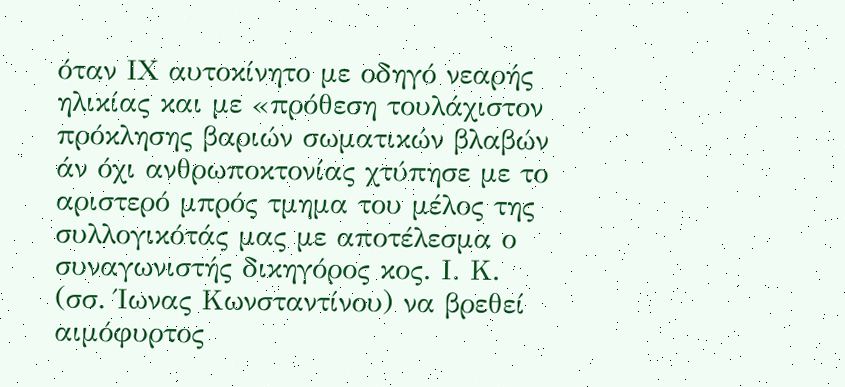όταν ΙΧ αυτοκίνητο με οδηγό νεαρής ηλικίας και με «πρόθεση τουλάχιστον πρόκλησης βαριών σωματικών βλαβών άν όχι ανθρωποκτονίας χτύπησε με το αριστερό μπρός τμημα του μέλος της συλλογικότάς μας με αποτέλεσμα ο συναγωνιστής δικηγόρος κος. Ι. Κ. (σσ. Ίωνας Κωνσταντίνου) να βρεθεί αιμόφυρτος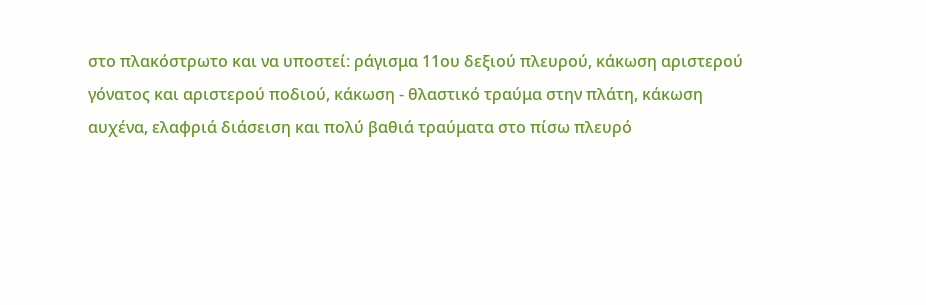στο πλακόστρωτο και να υποστεί: ράγισμα 11ου δεξιού πλευρού, κάκωση αριστερού γόνατος και αριστερού ποδιού, κάκωση - θλαστικό τραύμα στην πλάτη, κάκωση αυχένα, ελαφριά διάσειση και πολύ βαθιά τραύματα στο πίσω πλευρό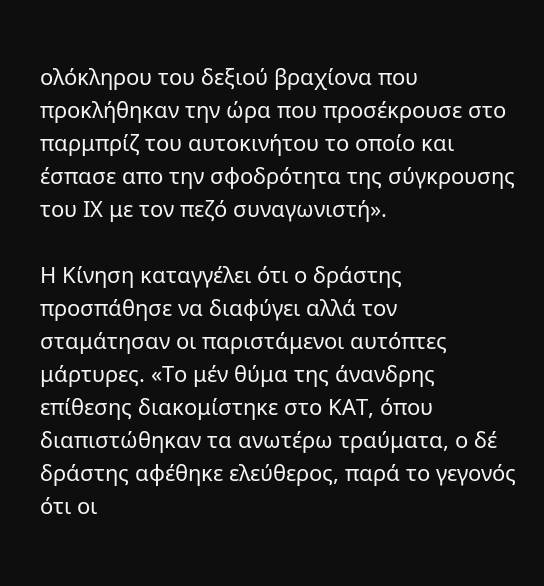ολόκληρου του δεξιού βραχίονα που προκλήθηκαν την ώρα που προσέκρουσε στο παρμπρίζ του αυτοκινήτου το οποίο και έσπασε απο την σφοδρότητα της σύγκρουσης του ΙΧ με τον πεζό συναγωνιστή».

Η Κίνηση καταγγέλει ότι ο δράστης προσπάθησε να διαφύγει αλλά τον σταμάτησαν οι παριστάμενοι αυτόπτες μάρτυρες. «Το μέν θύμα της άνανδρης επίθεσης διακομίστηκε στο ΚΑΤ, όπου διαπιστώθηκαν τα ανωτέρω τραύματα, ο δέ δράστης αφέθηκε ελεύθερος, παρά το γεγονός ότι οι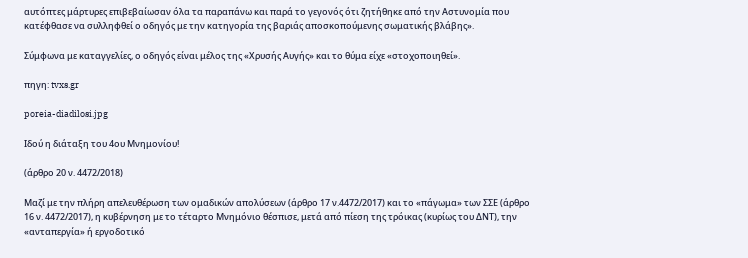αυτόπτες μάρτυρες επιβεβαίωσαν όλα τα παραπάνω και παρά το γεγονός ότι ζητήθηκε από την Αστυνομία που κατέφθασε να συλληφθεί ο οδηγός με την κατηγορία της βαριάς αποσκοπούμενης σωματικής βλάβης».

Σύμφωνα με καταγγελίες, ο οδηγός είναι μέλος της «Χρυσής Αυγής» και το θύμα είχε «στοχοποιηθεί».

πηγη: tvxs.gr

poreia-diadilosi.jpg

Ιδού η διάταξη του 4ου Μνημονίου!

(άρθρο 20 ν. 4472/2018)

Μαζί με την πλήρη απελευθέρωση των ομαδικών απολύσεων (άρθρο 17 ν.4472/2017) και το «πάγωμα» των ΣΣΕ (άρθρο 16 ν. 4472/2017), η κυβέρνηση με το τέταρτο Μνημόνιο θέσπισε, μετά από πίεση της τρόικας (κυρίως του ΔΝΤ), την «ανταπεργία» ή εργοδοτικό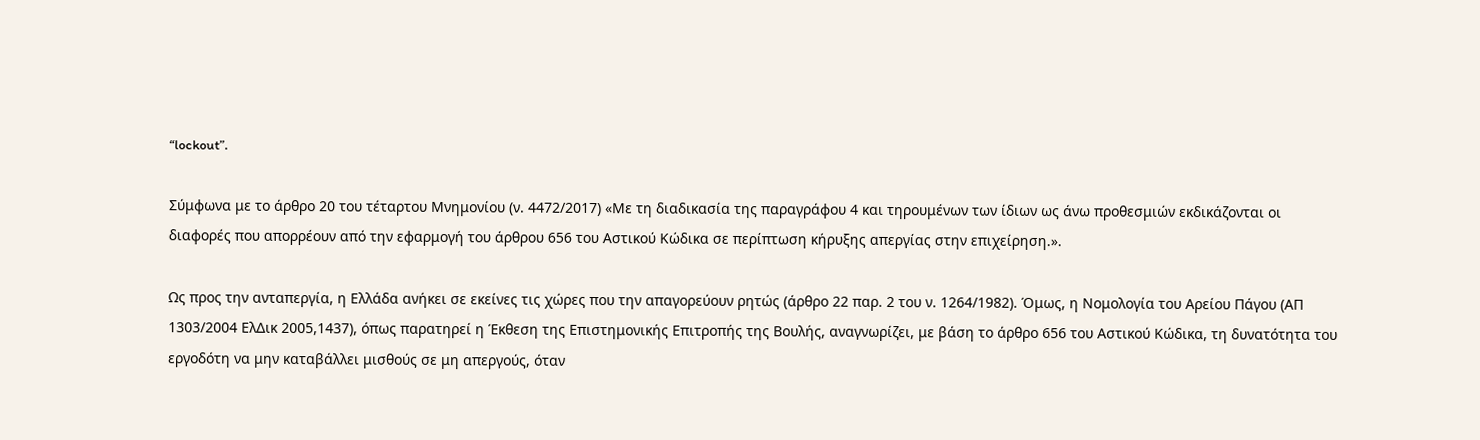“lockout”.

Σύμφωνα με το άρθρο 20 του τέταρτου Μνημονίου (ν. 4472/2017) «Με τη διαδικασία της παραγράφου 4 και τηρουμένων των ίδιων ως άνω προθεσμιών εκδικάζονται οι διαφορές που απορρέουν από την εφαρμογή του άρθρου 656 του Αστικού Κώδικα σε περίπτωση κήρυξης απεργίας στην επιχείρηση.».

Ως προς την ανταπεργία, η Ελλάδα ανήκει σε εκείνες τις χώρες που την απαγορεύουν ρητώς (άρθρο 22 παρ. 2 του ν. 1264/1982). Όμως, η Νομολογία του Αρείου Πάγου (ΑΠ 1303/2004 ΕλΔικ 2005,1437), όπως παρατηρεί η Έκθεση της Επιστημονικής Επιτροπής της Βουλής, αναγνωρίζει, με βάση το άρθρο 656 του Αστικού Κώδικα, τη δυνατότητα του εργοδότη να μην καταβάλλει μισθούς σε μη απεργούς, όταν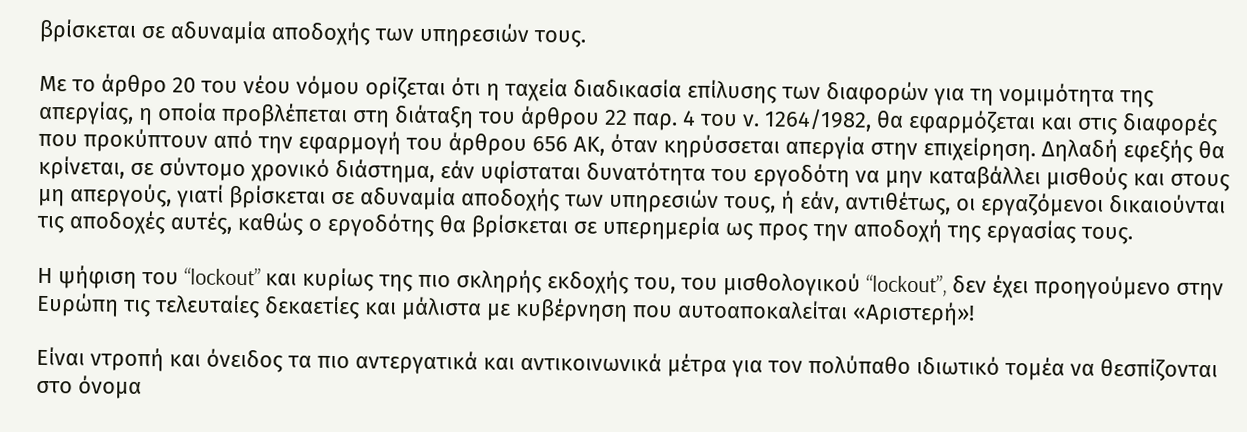βρίσκεται σε αδυναμία αποδοχής των υπηρεσιών τους.

Με το άρθρο 20 του νέου νόμου ορίζεται ότι η ταχεία διαδικασία επίλυσης των διαφορών για τη νομιμότητα της απεργίας, η οποία προβλέπεται στη διάταξη του άρθρου 22 παρ. 4 του ν. 1264/1982, θα εφαρμόζεται και στις διαφορές που προκύπτουν από την εφαρμογή του άρθρου 656 ΑΚ, όταν κηρύσσεται απεργία στην επιχείρηση. Δηλαδή εφεξής θα κρίνεται, σε σύντομο χρονικό διάστημα, εάν υφίσταται δυνατότητα του εργοδότη να μην καταβάλλει μισθούς και στους μη απεργούς, γιατί βρίσκεται σε αδυναμία αποδοχής των υπηρεσιών τους, ή εάν, αντιθέτως, οι εργαζόμενοι δικαιούνται τις αποδοχές αυτές, καθώς ο εργοδότης θα βρίσκεται σε υπερημερία ως προς την αποδοχή της εργασίας τους.

Η ψήφιση του “lockout” και κυρίως της πιο σκληρής εκδοχής του, του μισθολογικού “lockout”, δεν έχει προηγούμενο στην Ευρώπη τις τελευταίες δεκαετίες και μάλιστα με κυβέρνηση που αυτοαποκαλείται «Αριστερή»!

Είναι ντροπή και όνειδος τα πιο αντεργατικά και αντικοινωνικά μέτρα για τον πολύπαθο ιδιωτικό τομέα να θεσπίζονται στο όνομα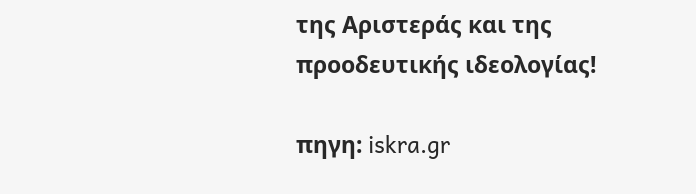της Αριστεράς και της προοδευτικής ιδεολογίας!

πηγη: iskra.gr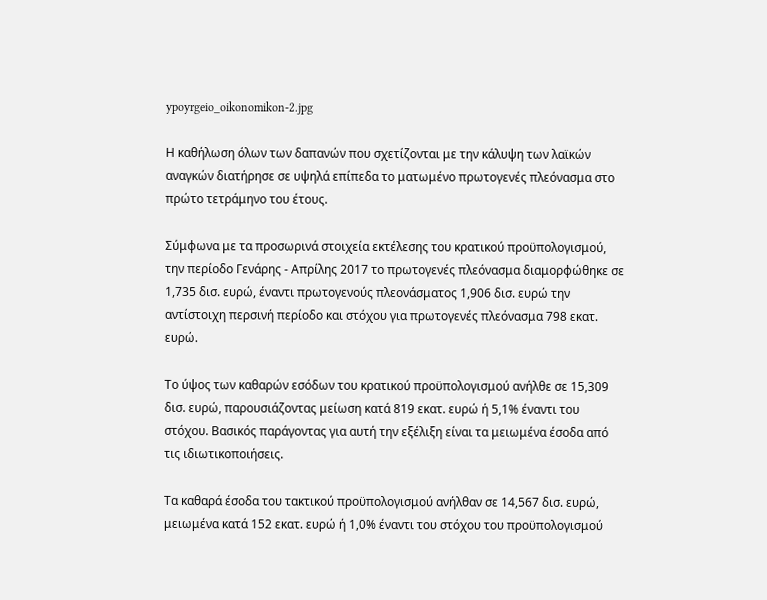ypoyrgeio_oikonomikon-2.jpg

Η καθήλωση όλων των δαπανών που σχετίζονται με την κάλυψη των λαϊκών αναγκών διατήρησε σε υψηλά επίπεδα το ματωμένο πρωτογενές πλεόνασμα στο πρώτο τετράμηνο του έτους.

Σύμφωνα με τα προσωρινά στοιχεία εκτέλεσης του κρατικού προϋπολογισμού, την περίοδο Γενάρης - Απρίλης 2017 το πρωτογενές πλεόνασμα διαμορφώθηκε σε 1,735 δισ. ευρώ, έναντι πρωτογενούς πλεονάσματος 1,906 δισ. ευρώ την αντίστοιχη περσινή περίοδο και στόχου για πρωτογενές πλεόνασμα 798 εκατ. ευρώ.

Το ύψος των καθαρών εσόδων του κρατικού προϋπολογισμού ανήλθε σε 15,309 δισ. ευρώ, παρουσιάζοντας μείωση κατά 819 εκατ. ευρώ ή 5,1% έναντι του στόχου. Βασικός παράγοντας για αυτή την εξέλιξη είναι τα μειωμένα έσοδα από τις ιδιωτικοποιήσεις.

Τα καθαρά έσοδα του τακτικού προϋπολογισμού ανήλθαν σε 14,567 δισ. ευρώ, μειωμένα κατά 152 εκατ. ευρώ ή 1,0% έναντι του στόχου του προϋπολογισμού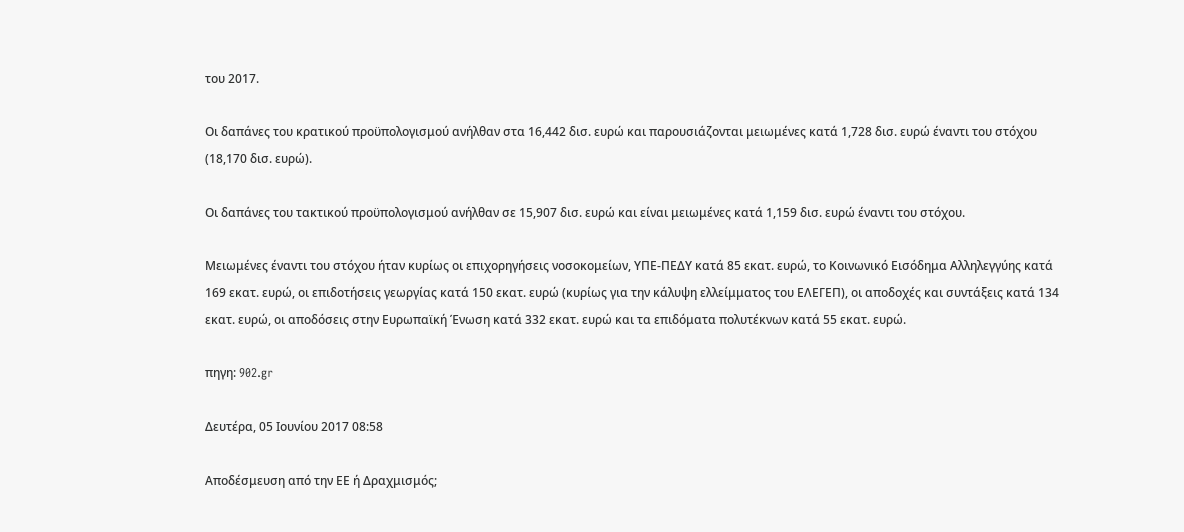του 2017.

Οι δαπάνες του κρατικού προϋπολογισμού ανήλθαν στα 16,442 δισ. ευρώ και παρουσιάζονται μειωμένες κατά 1,728 δισ. ευρώ έναντι του στόχου (18,170 δισ. ευρώ).

Οι δαπάνες του τακτικού προϋπολογισμού ανήλθαν σε 15,907 δισ. ευρώ και είναι μειωμένες κατά 1,159 δισ. ευρώ έναντι του στόχου.

Μειωμένες έναντι του στόχου ήταν κυρίως οι επιχορηγήσεις νοσοκομείων, ΥΠΕ-ΠΕΔΥ κατά 85 εκατ. ευρώ, το Κοινωνικό Εισόδημα Αλληλεγγύης κατά 169 εκατ. ευρώ, οι επιδοτήσεις γεωργίας κατά 150 εκατ. ευρώ (κυρίως για την κάλυψη ελλείμματος του ΕΛΕΓΕΠ), οι αποδοχές και συντάξεις κατά 134 εκατ. ευρώ, οι αποδόσεις στην Ευρωπαϊκή Ένωση κατά 332 εκατ. ευρώ και τα επιδόματα πολυτέκνων κατά 55 εκατ. ευρώ.

πηγη: 902.gr

Δευτέρα, 05 Ιουνίου 2017 08:58

Αποδέσμευση από την ΕΕ ή Δραχμισμός;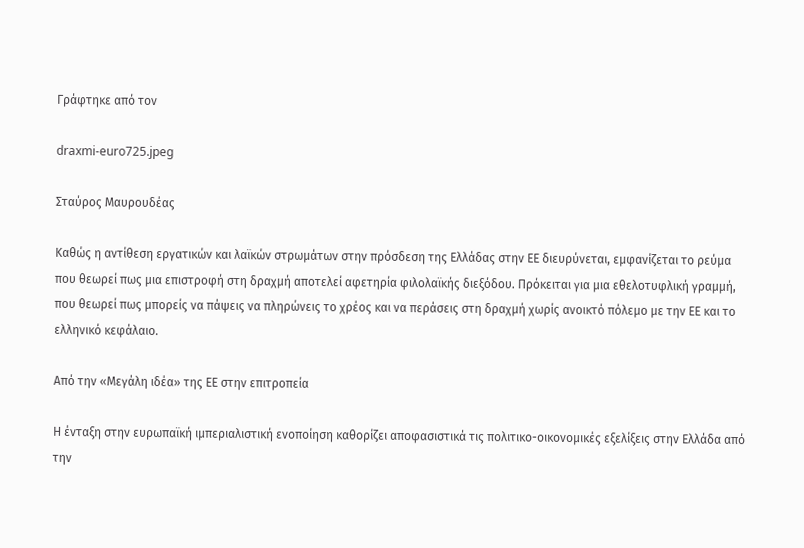Γράφτηκε από τον

draxmi-euro725.jpeg

Σταύρος Μαυρουδέας

Καθώς η αντίθεση εργατικών και λαϊκών στρωμάτων στην πρόσδεση της Ελλάδας στην ΕΕ διευρύνεται, εμφανίζεται το ρεύμα που θεωρεί πως μια επιστροφή στη δραχμή αποτελεί αφετηρία φιλολαϊκής διεξόδου. Πρόκειται για μια εθελοτυφλική γραμμή, που θεωρεί πως μπορείς να πάψεις να πληρώνεις το χρέος και να περάσεις στη δραχμή χωρίς ανοικτό πόλεμο με την ΕΕ και το ελληνικό κεφάλαιο.

Από την «Μεγάλη ιδέα» της ΕΕ στην επιτροπεία

Η ένταξη στην ευρωπαϊκή ιμπεριαλιστική ενοποίηση καθορίζει αποφασιστικά τις πολιτικο-οικονομικές εξελίξεις στην Ελλάδα από την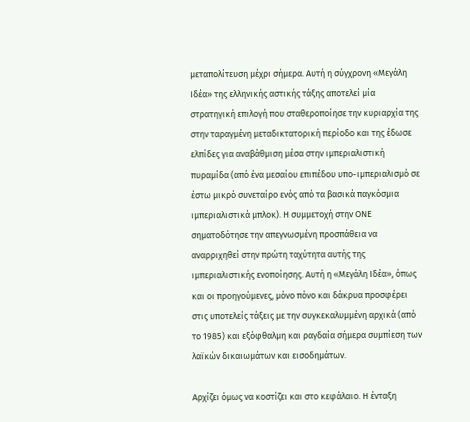μεταπολίτευση μέχρι σήμερα. Αυτή η σύγχρονη «Μεγάλη Ιδέα» της ελληνικής αστικής τάξης αποτελεί μία στρατηγική επιλογή που σταθεροποίησε την κυριαρχία της στην ταραγμένη μεταδικτατορική περίοδο και της έδωσε ελπίδες για αναβάθμιση μέσα στην ιμπεριαλιστική πυραμίδα (από ένα μεσαίου επιπέδου υπο-ιμπεριαλισμό σε έστω μικρό συνεταίρο ενός από τα βασικά παγκόσμια ιμπεριαλιστικά μπλοκ). Η συμμετοχή στην ΟΝΕ σηματοδότησε την απεγνωσμένη προσπάθεια να αναρριχηθεί στην πρώτη ταχύτητα αυτής της ιμπεριαλιστικής ενοποίησης. Αυτή η «Μεγάλη Ιδέα», όπως και οι προηγούμενες, μόνο πόνο και δάκρυα προσφέρει στις υποτελείς τάξεις με την συγκεκαλυμμένη αρχικά (από το 1985) και εξόφθαλμη και ραγδαία σήμερα συμπίεση των λαϊκών δικαιωμάτων και εισοδημάτων.

Αρχίζει όμως να κοστίζει και στο κεφάλαιο. Η ένταξη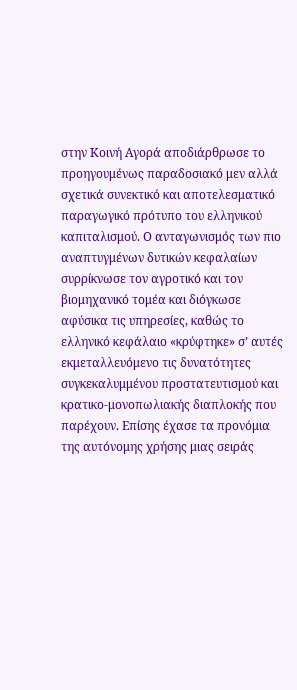στην Κοινή Αγορά αποδιάρθρωσε το προηγουμένως παραδοσιακό μεν αλλά σχετικά συνεκτικό και αποτελεσματικό παραγωγικό πρότυπο του ελληνικού καπιταλισμού. Ο ανταγωνισμός των πιο αναπτυγμένων δυτικών κεφαλαίων συρρίκνωσε τον αγροτικό και τον βιομηχανικό τομέα και διόγκωσε αφύσικα τις υπηρεσίες, καθώς το ελληνικό κεφάλαιο «κρύφτηκε» σ’ αυτές εκμεταλλευόμενο τις δυνατότητες συγκεκαλυμμένου προστατευτισμού και κρατικο-μονοπωλιακής διαπλοκής που παρέχουν. Επίσης έχασε τα προνόμια της αυτόνομης χρήσης μιας σειράς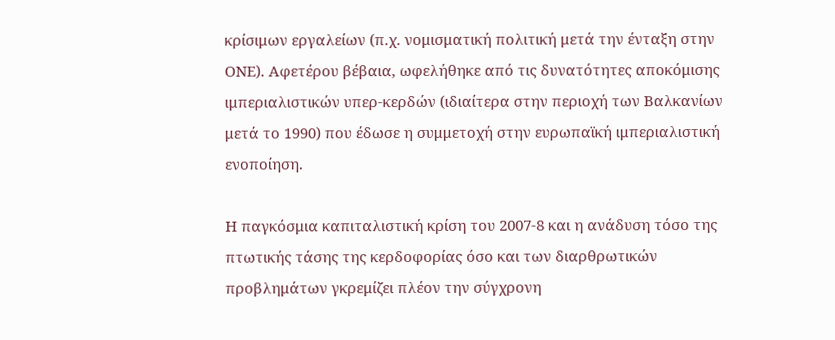κρίσιμων εργαλείων (π.χ. νομισματική πολιτική μετά την ένταξη στην ΟΝΕ). Αφετέρου βέβαια, ωφελήθηκε από τις δυνατότητες αποκόμισης ιμπεριαλιστικών υπερ-κερδών (ιδιαίτερα στην περιοχή των Βαλκανίων μετά το 1990) που έδωσε η συμμετοχή στην ευρωπαϊκή ιμπεριαλιστική ενοποίηση.

Η παγκόσμια καπιταλιστική κρίση του 2007-8 και η ανάδυση τόσο της πτωτικής τάσης της κερδοφορίας όσο και των διαρθρωτικών προβλημάτων γκρεμίζει πλέον την σύγχρονη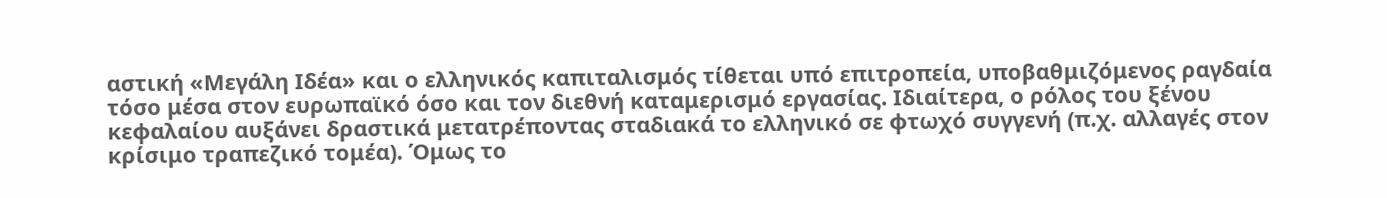αστική «Μεγάλη Ιδέα» και ο ελληνικός καπιταλισμός τίθεται υπό επιτροπεία, υποβαθμιζόμενος ραγδαία τόσο μέσα στον ευρωπαϊκό όσο και τον διεθνή καταμερισμό εργασίας. Ιδιαίτερα, ο ρόλος του ξένου κεφαλαίου αυξάνει δραστικά μετατρέποντας σταδιακά το ελληνικό σε φτωχό συγγενή (π.χ. αλλαγές στον κρίσιμο τραπεζικό τομέα). Όμως το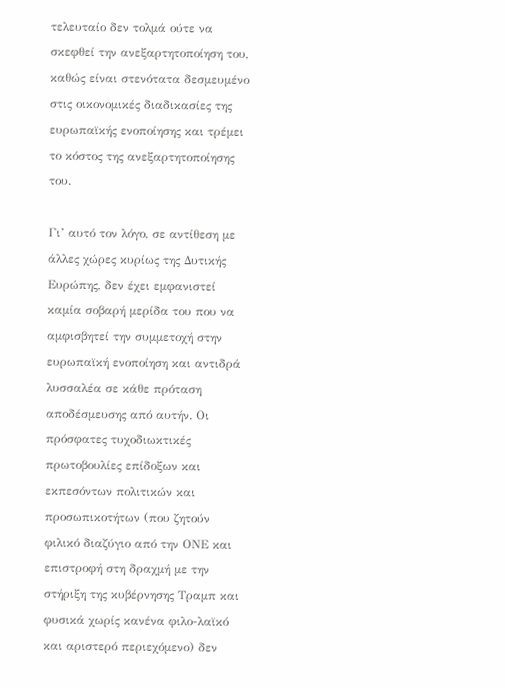τελευταίο δεν τολμά ούτε να σκεφθεί την ανεξαρτητοποίηση του, καθώς είναι στενότατα δεσμευμένο στις οικονομικές διαδικασίες της ευρωπαϊκής ενοποίησης και τρέμει το κόστος της ανεξαρτητοποίησης του.

Γι’ αυτό τον λόγο, σε αντίθεση με άλλες χώρες κυρίως της Δυτικής Ευρώπης, δεν έχει εμφανιστεί καμία σοβαρή μερίδα του που να αμφισβητεί την συμμετοχή στην ευρωπαϊκή ενοποίηση και αντιδρά λυσσαλέα σε κάθε πρόταση αποδέσμευσης από αυτήν. Οι πρόσφατες τυχοδιωκτικές πρωτοβουλίες επίδοξων και εκπεσόντων πολιτικών και προσωπικοτήτων (που ζητούν φιλικό διαζύγιο από την ΟΝΕ και επιστροφή στη δραχμή με την στήριξη της κυβέρνησης Τραμπ και φυσικά χωρίς κανένα φιλο-λαϊκό και αριστερό περιεχόμενο) δεν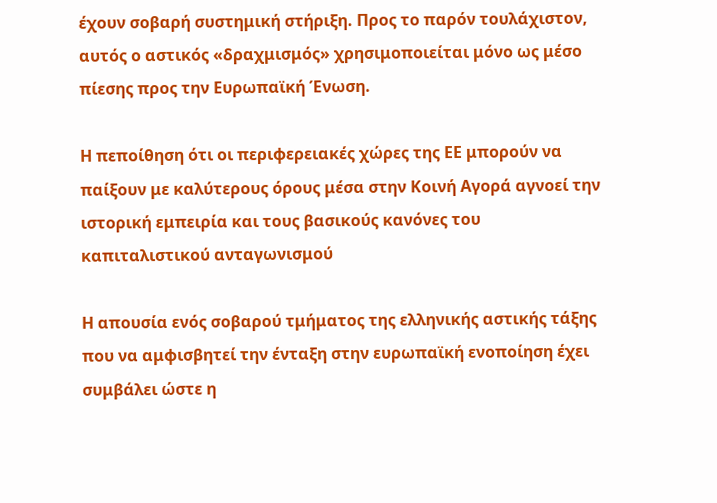έχουν σοβαρή συστημική στήριξη. Προς το παρόν τουλάχιστον, αυτός ο αστικός «δραχμισμός» χρησιμοποιείται μόνο ως μέσο πίεσης προς την Ευρωπαϊκή Ένωση.

Η πεποίθηση ότι οι περιφερειακές χώρες της ΕΕ μπορούν να παίξουν με καλύτερους όρους μέσα στην Κοινή Αγορά αγνοεί την ιστορική εμπειρία και τους βασικούς κανόνες του καπιταλιστικού ανταγωνισμού

Η απουσία ενός σοβαρού τμήματος της ελληνικής αστικής τάξης που να αμφισβητεί την ένταξη στην ευρωπαϊκή ενοποίηση έχει συμβάλει ώστε η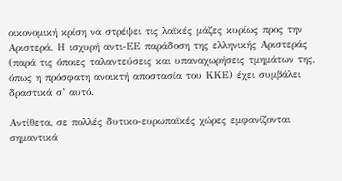οικονομική κρίση να στρέψει τις λαϊκές μάζες κυρίως προς την Αριστερά. Η ισχυρή αντι-ΕΕ παράδοση της ελληνικής Αριστεράς (παρά τις όποιες ταλαντεύσεις και υπαναχωρήσεις τμημάτων της, όπως η πρόσφατη ανοικτή αποστασία του ΚΚΕ) έχει συμβάλει δραστικά σ’ αυτό.

Αντίθετα, σε πολλές δυτικο-ευρωπαϊκές χώρες εμφανίζονται σημαντικά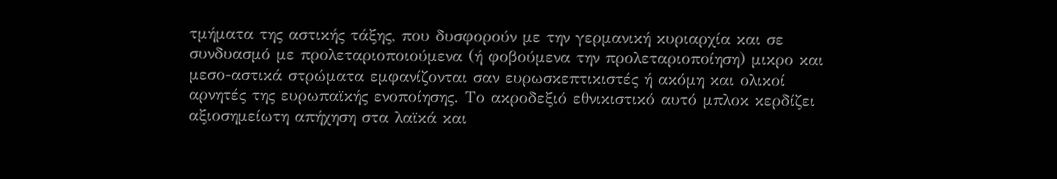τμήματα της αστικής τάξης, που δυσφορούν με την γερμανική κυριαρχία και σε συνδυασμό με προλεταριοποιούμενα (ή φοβούμενα την προλεταριοποίηση) μικρο και μεσο-αστικά στρώματα εμφανίζονται σαν ευρωσκεπτικιστές ή ακόμη και ολικοί αρνητές της ευρωπαϊκής ενοποίησης. Το ακροδεξιό εθνικιστικό αυτό μπλοκ κερδίζει αξιοσημείωτη απήχηση στα λαϊκά και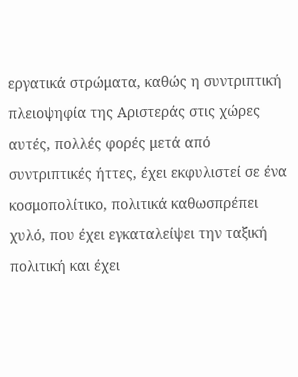εργατικά στρώματα, καθώς η συντριπτική πλειοψηφία της Αριστεράς στις χώρες αυτές, πολλές φορές μετά από συντριπτικές ήττες, έχει εκφυλιστεί σε ένα κοσμοπολίτικο, πολιτικά καθωσπρέπει χυλό, που έχει εγκαταλείψει την ταξική πολιτική και έχει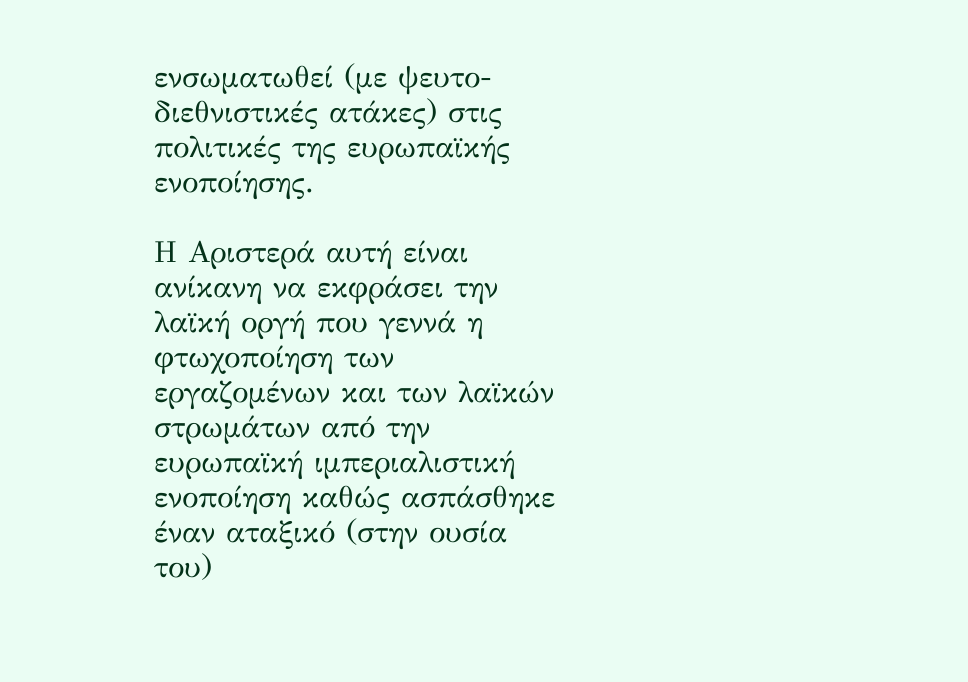ενσωματωθεί (με ψευτο-διεθνιστικές ατάκες) στις πολιτικές της ευρωπαϊκής ενοποίησης.

Η Αριστερά αυτή είναι ανίκανη να εκφράσει την λαϊκή οργή που γεννά η φτωχοποίηση των εργαζομένων και των λαϊκών στρωμάτων από την ευρωπαϊκή ιμπεριαλιστική ενοποίηση καθώς ασπάσθηκε έναν αταξικό (στην ουσία του)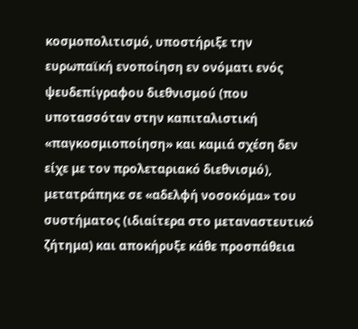κοσμοπολιτισμό, υποστήριξε την ευρωπαϊκή ενοποίηση εν ονόματι ενός ψευδεπίγραφου διεθνισμού (που υποτασσόταν στην καπιταλιστική «παγκοσμιοποίηση» και καμιά σχέση δεν είχε με τον προλεταριακό διεθνισμό), μετατράπηκε σε «αδελφή νοσοκόμα» του συστήματος (ιδιαίτερα στο μεταναστευτικό ζήτημα) και αποκήρυξε κάθε προσπάθεια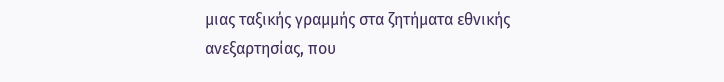μιας ταξικής γραμμής στα ζητήματα εθνικής ανεξαρτησίας, που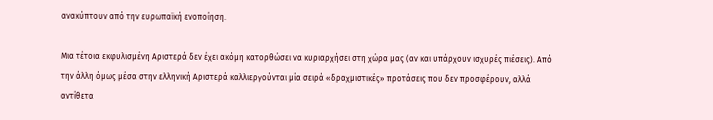ανακύπτουν από την ευρωπαϊκή ενοποίηση.

Μια τέτοια εκφυλισμένη Αριστερά δεν έχει ακόμη κατορθώσει να κυριαρχήσει στη χώρα μας (αν και υπάρχουν ισχυρές πιέσεις). Από την άλλη όμως μέσα στην ελληνική Αριστερά καλλιεργούνται μία σειρά «δραχμιστικές» προτάσεις που δεν προσφέρουν, αλλά αντίθετα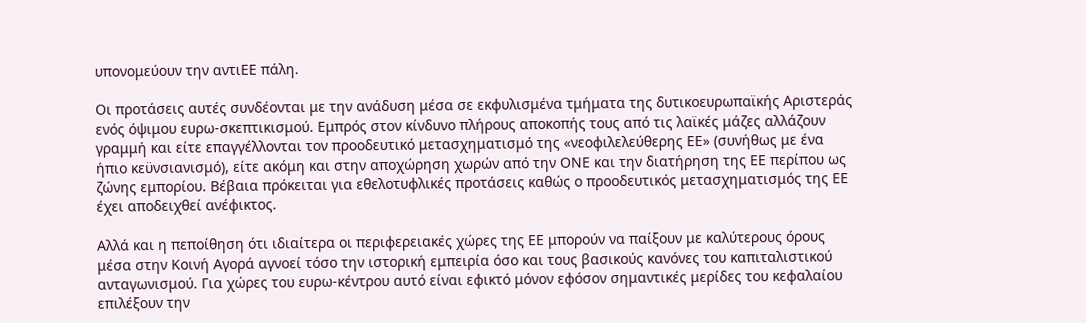υπονομεύουν την αντιΕΕ πάλη.

Οι προτάσεις αυτές συνδέονται με την ανάδυση μέσα σε εκφυλισμένα τμήματα της δυτικοευρωπαϊκής Αριστεράς ενός όψιμου ευρω-σκεπτικισμού. Εμπρός στον κίνδυνο πλήρους αποκοπής τους από τις λαϊκές μάζες αλλάζουν γραμμή και είτε επαγγέλλονται τον προοδευτικό μετασχηματισμό της «νεοφιλελεύθερης ΕΕ» (συνήθως με ένα ήπιο κεϋνσιανισμό), είτε ακόμη και στην αποχώρηση χωρών από την ΟΝΕ και την διατήρηση της ΕΕ περίπου ως ζώνης εμπορίου. Βέβαια πρόκειται για εθελοτυφλικές προτάσεις καθώς ο προοδευτικός μετασχηματισμός της ΕΕ έχει αποδειχθεί ανέφικτος.

Αλλά και η πεποίθηση ότι ιδιαίτερα οι περιφερειακές χώρες της ΕΕ μπορούν να παίξουν με καλύτερους όρους μέσα στην Κοινή Αγορά αγνοεί τόσο την ιστορική εμπειρία όσο και τους βασικούς κανόνες του καπιταλιστικού ανταγωνισμού. Για χώρες του ευρω-κέντρου αυτό είναι εφικτό μόνον εφόσον σημαντικές μερίδες του κεφαλαίου επιλέξουν την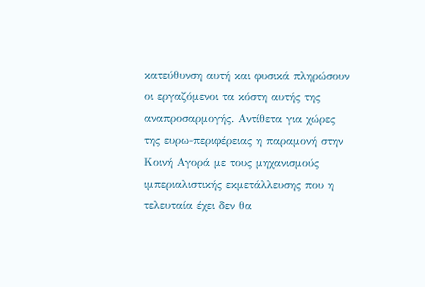κατεύθυνση αυτή και φυσικά πληρώσουν οι εργαζόμενοι τα κόστη αυτής της αναπροσαρμογής. Αντίθετα για χώρες της ευρω-περιφέρειας η παραμονή στην Κοινή Αγορά με τους μηχανισμούς ιμπεριαλιστικής εκμετάλλευσης που η τελευταία έχει δεν θα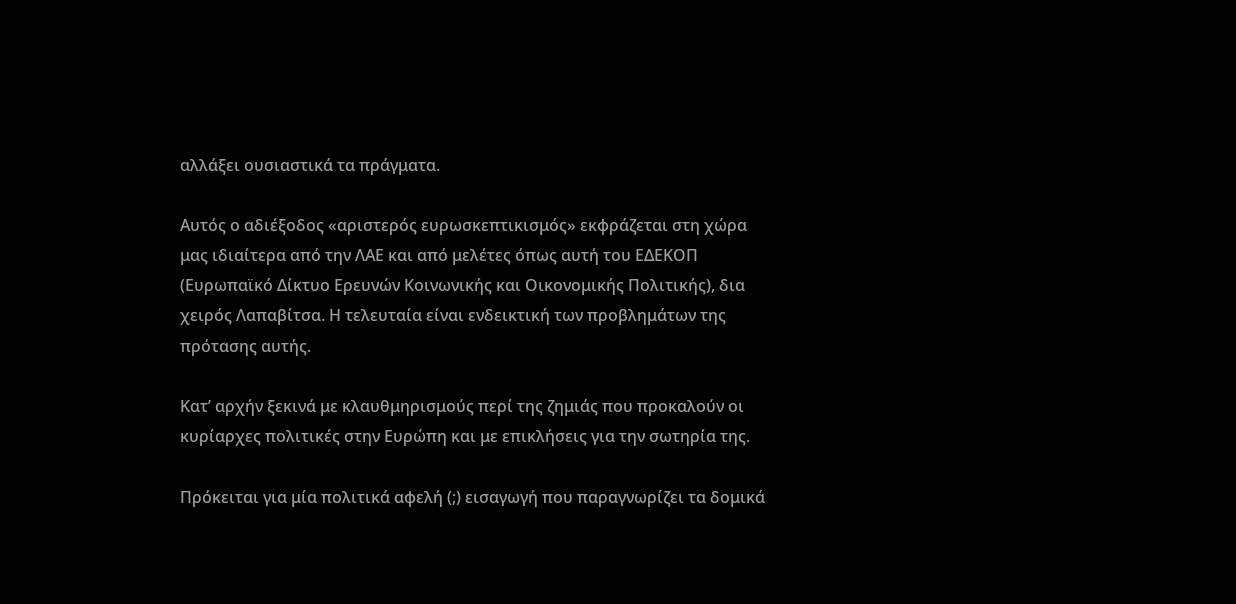αλλάξει ουσιαστικά τα πράγματα.

Αυτός ο αδιέξοδος «αριστερός ευρωσκεπτικισμός» εκφράζεται στη χώρα μας ιδιαίτερα από την ΛΑΕ και από μελέτες όπως αυτή του ΕΔΕΚΟΠ (Ευρωπαϊκό Δίκτυο Ερευνών Κοινωνικής και Οικονομικής Πολιτικής), δια χειρός Λαπαβίτσα. Η τελευταία είναι ενδεικτική των προβλημάτων της πρότασης αυτής.

Κατ’ αρχήν ξεκινά με κλαυθμηρισμούς περί της ζημιάς που προκαλούν οι κυρίαρχες πολιτικές στην Ευρώπη και με επικλήσεις για την σωτηρία της.

Πρόκειται για μία πολιτικά αφελή (;) εισαγωγή που παραγνωρίζει τα δομικά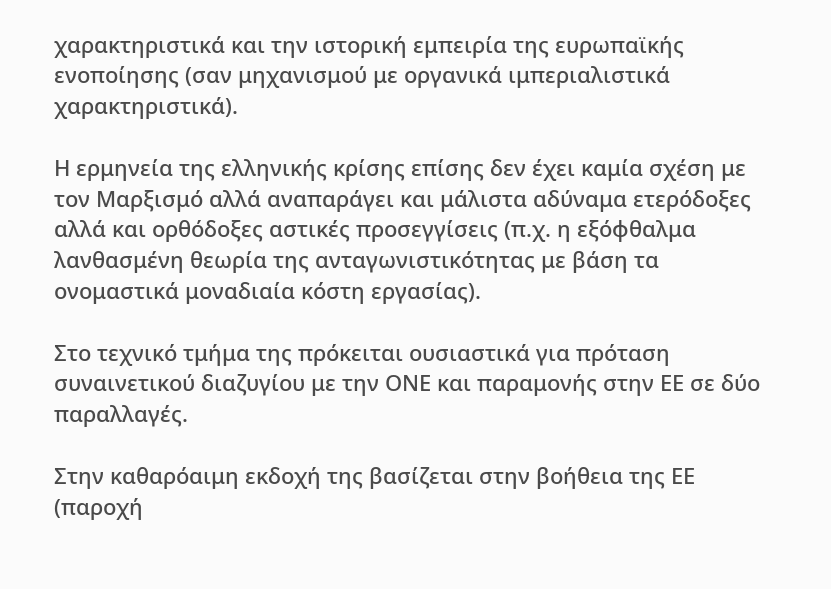χαρακτηριστικά και την ιστορική εμπειρία της ευρωπαϊκής ενοποίησης (σαν μηχανισμού με οργανικά ιμπεριαλιστικά χαρακτηριστικά).

Η ερμηνεία της ελληνικής κρίσης επίσης δεν έχει καμία σχέση με τον Μαρξισμό αλλά αναπαράγει και μάλιστα αδύναμα ετερόδοξες αλλά και ορθόδοξες αστικές προσεγγίσεις (π.χ. η εξόφθαλμα λανθασμένη θεωρία της ανταγωνιστικότητας με βάση τα ονομαστικά μοναδιαία κόστη εργασίας).

Στο τεχνικό τμήμα της πρόκειται ουσιαστικά για πρόταση συναινετικού διαζυγίου με την ΟΝΕ και παραμονής στην ΕΕ σε δύο παραλλαγές.

Στην καθαρόαιμη εκδοχή της βασίζεται στην βοήθεια της ΕΕ (παροχή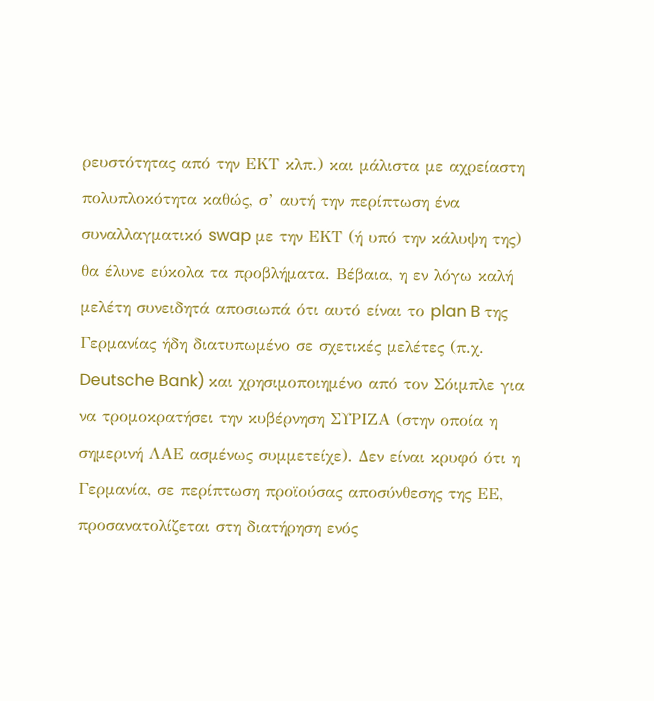ρευστότητας από την ΕΚΤ κλπ.) και μάλιστα με αχρείαστη πολυπλοκότητα καθώς, σ’ αυτή την περίπτωση ένα συναλλαγματικό swap με την ΕΚΤ (ή υπό την κάλυψη της) θα έλυνε εύκολα τα προβλήματα. Βέβαια, η εν λόγω καλή μελέτη συνειδητά αποσιωπά ότι αυτό είναι το plan B της Γερμανίας ήδη διατυπωμένο σε σχετικές μελέτες (π.χ. Deutsche Bank) και χρησιμοποιημένο από τον Σόιμπλε για να τρομοκρατήσει την κυβέρνηση ΣΥΡΙΖΑ (στην οποία η σημερινή ΛΑΕ ασμένως συμμετείχε). Δεν είναι κρυφό ότι η Γερμανία, σε περίπτωση προϊούσας αποσύνθεσης της ΕΕ, προσανατολίζεται στη διατήρηση ενός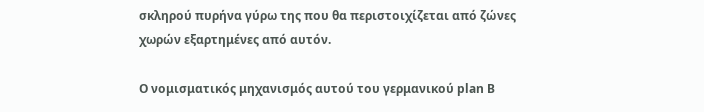σκληρού πυρήνα γύρω της που θα περιστοιχίζεται από ζώνες χωρών εξαρτημένες από αυτόν.

Ο νομισματικός μηχανισμός αυτού του γερμανικού plan B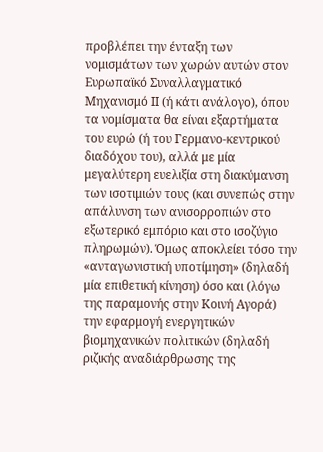προβλέπει την ένταξη των νομισμάτων των χωρών αυτών στον Ευρωπαϊκό Συναλλαγματικό Μηχανισμό ΙΙ (ή κάτι ανάλογο), όπου τα νομίσματα θα είναι εξαρτήματα του ευρώ (ή του Γερμανο-κεντρικού διαδόχου του), αλλά με μία μεγαλύτερη ευελιξία στη διακύμανση των ισοτιμιών τους (και συνεπώς στην απάλυνση των ανισορροπιών στο εξωτερικό εμπόριο και στο ισοζύγιο πληρωμών). Όμως αποκλείει τόσο την «ανταγωνιστική υποτίμηση» (δηλαδή μία επιθετική κίνηση) όσο και (λόγω της παραμονής στην Κοινή Αγορά) την εφαρμογή ενεργητικών βιομηχανικών πολιτικών (δηλαδή ριζικής αναδιάρθρωσης της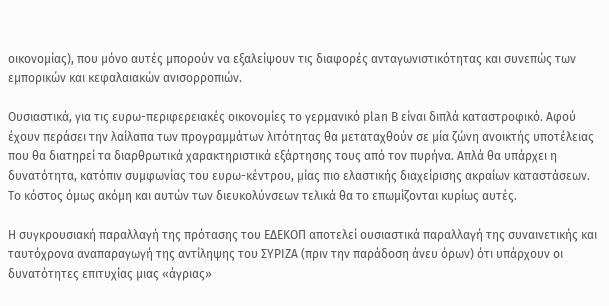οικονομίας), που μόνο αυτές μπορούν να εξαλείψουν τις διαφορές ανταγωνιστικότητας και συνεπώς των εμπορικών και κεφαλαιακών ανισορροπιών.

Ουσιαστικά, για τις ευρω-περιφερειακές οικονομίες το γερμανικό plan B είναι διπλά καταστροφικό. Αφού έχουν περάσει την λαίλαπα των προγραμμάτων λιτότητας θα μεταταχθούν σε μία ζώνη ανοικτής υποτέλειας που θα διατηρεί τα διαρθρωτικά χαρακτηριστικά εξάρτησης τους από τον πυρήνα. Απλά θα υπάρχει η δυνατότητα, κατόπιν συμφωνίας του ευρω-κέντρου, μίας πιο ελαστικής διαχείρισης ακραίων καταστάσεων. Το κόστος όμως ακόμη και αυτών των διευκολύνσεων τελικά θα το επωμίζονται κυρίως αυτές.

Η συγκρουσιακή παραλλαγή της πρότασης του ΕΔΕΚΟΠ αποτελεί ουσιαστικά παραλλαγή της συναινετικής και ταυτόχρονα αναπαραγωγή της αντίληψης του ΣΥΡΙΖΑ (πριν την παράδοση άνευ όρων) ότι υπάρχουν οι δυνατότητες επιτυχίας μιας «άγριας»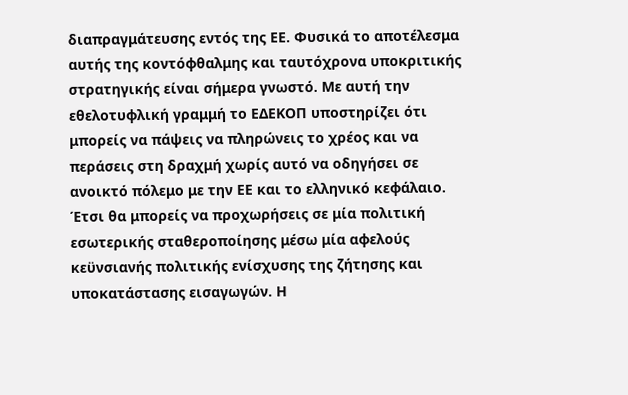διαπραγμάτευσης εντός της ΕΕ. Φυσικά το αποτέλεσμα αυτής της κοντόφθαλμης και ταυτόχρονα υποκριτικής στρατηγικής είναι σήμερα γνωστό. Με αυτή την εθελοτυφλική γραμμή το ΕΔΕΚΟΠ υποστηρίζει ότι μπορείς να πάψεις να πληρώνεις το χρέος και να περάσεις στη δραχμή χωρίς αυτό να οδηγήσει σε ανοικτό πόλεμο με την ΕΕ και το ελληνικό κεφάλαιο. Έτσι θα μπορείς να προχωρήσεις σε μία πολιτική εσωτερικής σταθεροποίησης μέσω μία αφελούς κεϋνσιανής πολιτικής ενίσχυσης της ζήτησης και υποκατάστασης εισαγωγών. Η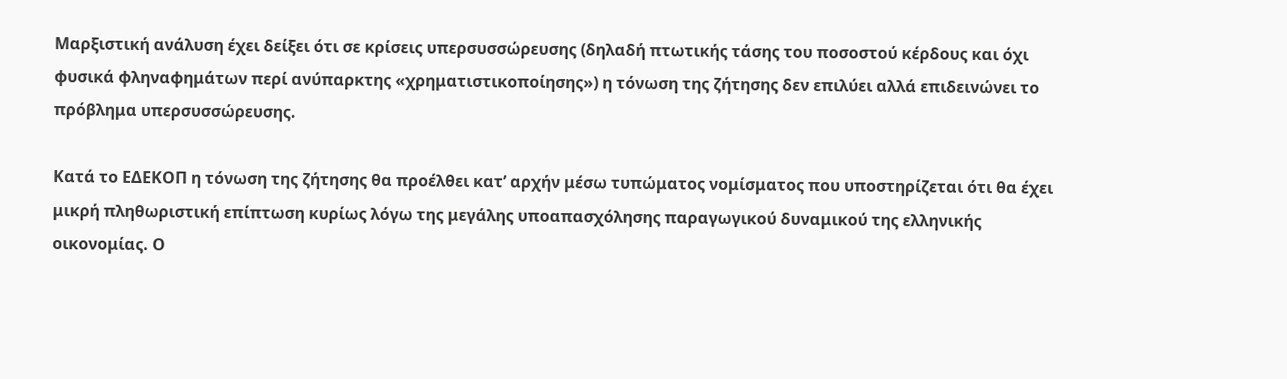Μαρξιστική ανάλυση έχει δείξει ότι σε κρίσεις υπερσυσσώρευσης (δηλαδή πτωτικής τάσης του ποσοστού κέρδους και όχι φυσικά φληναφημάτων περί ανύπαρκτης «χρηματιστικοποίησης») η τόνωση της ζήτησης δεν επιλύει αλλά επιδεινώνει το πρόβλημα υπερσυσσώρευσης.

Κατά το ΕΔΕΚΟΠ η τόνωση της ζήτησης θα προέλθει κατ’ αρχήν μέσω τυπώματος νομίσματος που υποστηρίζεται ότι θα έχει μικρή πληθωριστική επίπτωση κυρίως λόγω της μεγάλης υποαπασχόλησης παραγωγικού δυναμικού της ελληνικής οικονομίας. Ο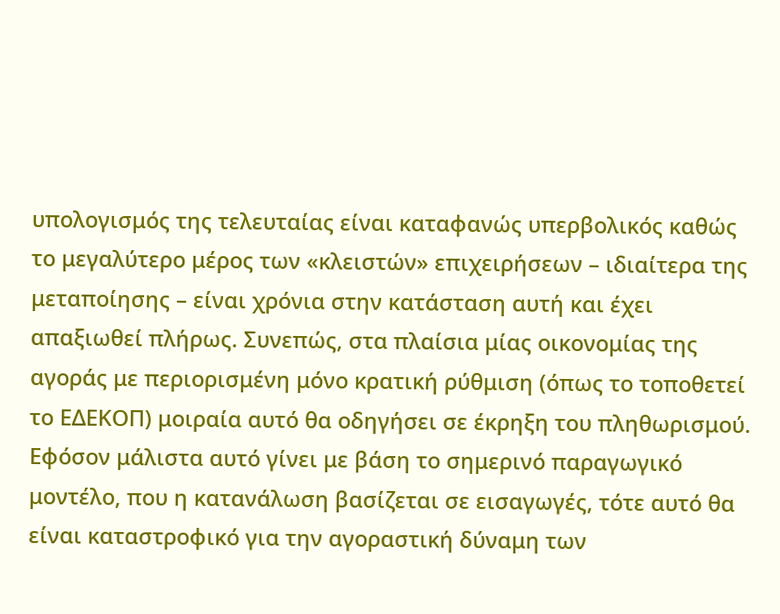υπολογισμός της τελευταίας είναι καταφανώς υπερβολικός καθώς το μεγαλύτερο μέρος των «κλειστών» επιχειρήσεων – ιδιαίτερα της μεταποίησης – είναι χρόνια στην κατάσταση αυτή και έχει απαξιωθεί πλήρως. Συνεπώς, στα πλαίσια μίας οικονομίας της αγοράς με περιορισμένη μόνο κρατική ρύθμιση (όπως το τοποθετεί το ΕΔΕΚΟΠ) μοιραία αυτό θα οδηγήσει σε έκρηξη του πληθωρισμού. Εφόσον μάλιστα αυτό γίνει με βάση το σημερινό παραγωγικό μοντέλο, που η κατανάλωση βασίζεται σε εισαγωγές, τότε αυτό θα είναι καταστροφικό για την αγοραστική δύναμη των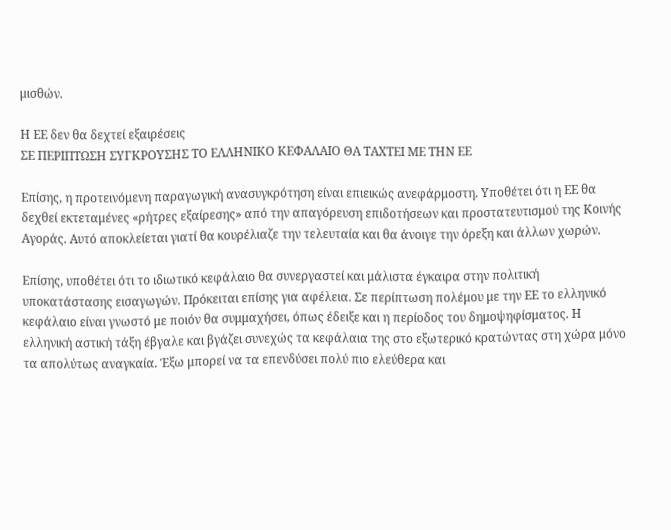μισθών.

Η ΕΕ δεν θα δεχτεί εξαιρέσεις
ΣΕ ΠΕΡΙΠΤΩΣΗ ΣΥΓΚΡΟΥΣΗΣ ΤΟ ΕΛΛΗΝΙΚΟ ΚΕΦΑΛΑΙΟ ΘΑ ΤΑΧΤΕΙ ΜΕ ΤΗΝ ΕΕ

Επίσης, η προτεινόμενη παραγωγική ανασυγκρότηση είναι επιεικώς ανεφάρμοστη. Υποθέτει ότι η ΕΕ θα δεχθεί εκτεταμένες «ρήτρες εξαίρεσης» από την απαγόρευση επιδοτήσεων και προστατευτισμού της Κοινής Αγοράς. Αυτό αποκλείεται γιατί θα κουρέλιαζε την τελευταία και θα άνοιγε την όρεξη και άλλων χωρών.

Επίσης, υποθέτει ότι το ιδιωτικό κεφάλαιο θα συνεργαστεί και μάλιστα έγκαιρα στην πολιτική υποκατάστασης εισαγωγών. Πρόκειται επίσης για αφέλεια. Σε περίπτωση πολέμου με την ΕΕ το ελληνικό κεφάλαιο είναι γνωστό με ποιόν θα συμμαχήσει, όπως έδειξε και η περίοδος του δημοψηφίσματος. Η ελληνική αστική τάξη έβγαλε και βγάζει συνεχώς τα κεφάλαια της στο εξωτερικό κρατώντας στη χώρα μόνο τα απολύτως αναγκαία. Έξω μπορεί να τα επενδύσει πολύ πιο ελεύθερα και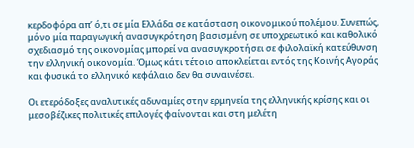κερδοφόρα απ’ ό,τι σε μία Ελλάδα σε κατάσταση οικονομικού πολέμου. Συνεπώς, μόνο μία παραγωγική ανασυγκρότηση βασισμένη σε υποχρεωτικό και καθολικό σχεδιασμό της οικονομίας μπορεί να ανασυγκροτήσει σε φιλολαϊκή κατεύθυνση την ελληνική οικονομία. Όμως κάτι τέτοιο αποκλείεται εντός της Κοινής Αγοράς και φυσικά το ελληνικό κεφάλαιο δεν θα συναινέσει.

Οι ετερόδοξες αναλυτικές αδυναμίες στην ερμηνεία της ελληνικής κρίσης και οι μεσοβέζικες πολιτικές επιλογές φαίνονται και στη μελέτη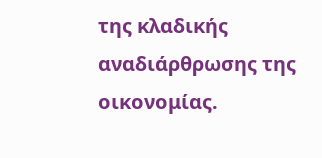της κλαδικής αναδιάρθρωσης της οικονομίας.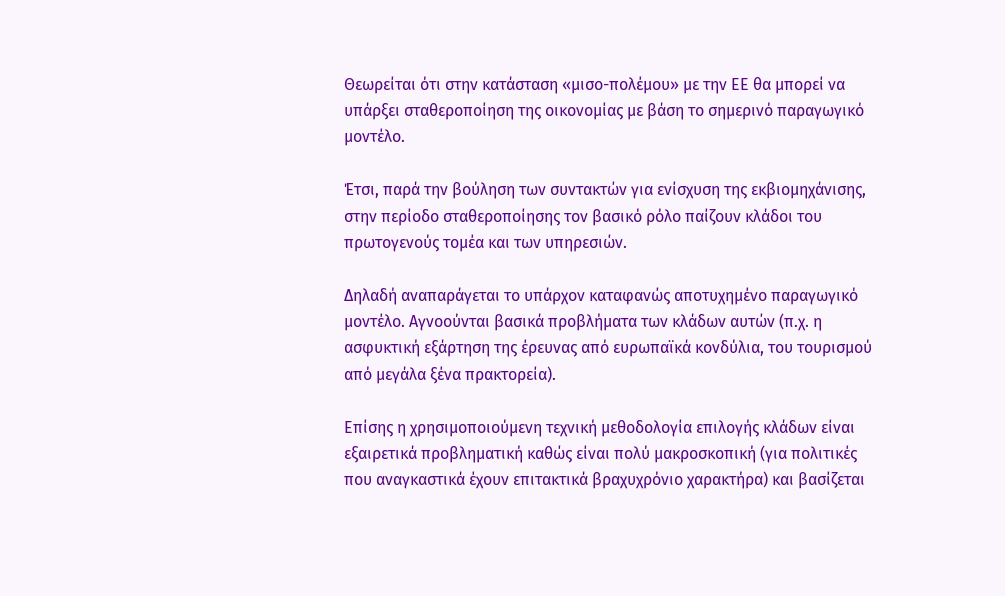Θεωρείται ότι στην κατάσταση «μισο-πολέμου» με την ΕΕ θα μπορεί να υπάρξει σταθεροποίηση της οικονομίας με βάση το σημερινό παραγωγικό μοντέλο.

Έτσι, παρά την βούληση των συντακτών για ενίσχυση της εκβιομηχάνισης, στην περίοδο σταθεροποίησης τον βασικό ρόλο παίζουν κλάδοι του πρωτογενούς τομέα και των υπηρεσιών.

Δηλαδή αναπαράγεται το υπάρχον καταφανώς αποτυχημένο παραγωγικό μοντέλο. Αγνοούνται βασικά προβλήματα των κλάδων αυτών (π.χ. η ασφυκτική εξάρτηση της έρευνας από ευρωπαϊκά κονδύλια, του τουρισμού από μεγάλα ξένα πρακτορεία).

Επίσης η χρησιμοποιούμενη τεχνική μεθοδολογία επιλογής κλάδων είναι εξαιρετικά προβληματική καθώς είναι πολύ μακροσκοπική (για πολιτικές που αναγκαστικά έχουν επιτακτικά βραχυχρόνιο χαρακτήρα) και βασίζεται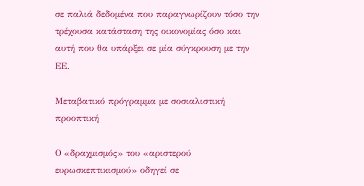σε παλιά δεδομένα που παραγνωρίζουν τόσο την τρέχουσα κατάσταση της οικονομίας όσο και αυτή που θα υπάρξει σε μία σύγκρουση με την ΕΕ.

Μεταβατικό πρόγραμμα με σοσιαλιστική προοπτική

Ο «δραχμισμός» του «αριστερού ευρωσκεπτικισμού» οδηγεί σε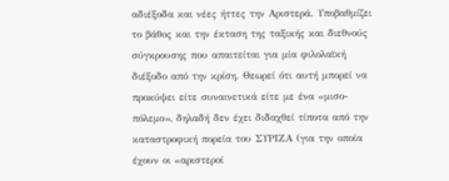αδιέξοδα και νέες ήττες την Αριστερά. Υποβαθμίζει το βάθος και την έκταση της ταξικής και διεθνούς σύγκρουσης που απαιτείται για μία φιλολαϊκή διέξοδο από την κρίση. Θεωρεί ότι αυτή μπορεί να προκύψει είτε συναινετικά είτε με ένα «μισο-πόλεμο», δηλαδή δεν έχει διδαχθεί τίποτα από την καταστροφική πορεία του ΣΥΡΙΖΑ (για την οποία έχουν οι «αριστεροί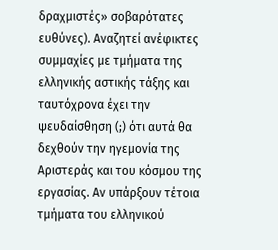δραχμιστές» σοβαρότατες ευθύνες). Αναζητεί ανέφικτες συμμαχίες με τμήματα της ελληνικής αστικής τάξης και ταυτόχρονα έχει την ψευδαίσθηση (;) ότι αυτά θα δεχθούν την ηγεμονία της Αριστεράς και του κόσμου της εργασίας. Αν υπάρξουν τέτοια τμήματα του ελληνικού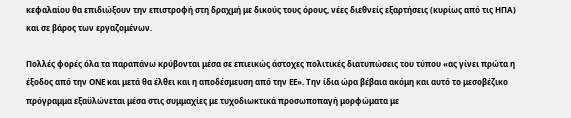κεφαλαίου θα επιδιώξουν την επιστροφή στη δραχμή με δικούς τους όρους, νέες διεθνείς εξαρτήσεις (κυρίως από τις ΗΠΑ) και σε βάρος των εργαζομένων.

Πολλές φορές όλα τα παραπάνω κρύβονται μέσα σε επιεικώς άστοχες πολιτικές διατυπώσεις του τύπου «ας γίνει πρώτα η έξοδος από την ΟΝΕ και μετά θα έλθει και η αποδέσμευση από την ΕΕ». Την ίδια ώρα βέβαια ακόμη και αυτό το μεσοβέζικο πρόγραμμα εξαϋλώνεται μέσα στις συμμαχίες με τυχοδιωκτικά προσωποπαγή μορφώματα με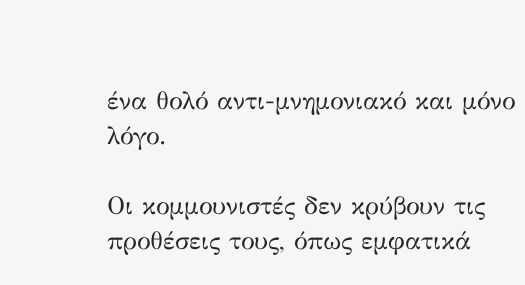ένα θολό αντι-μνημονιακό και μόνο λόγο.

Οι κομμουνιστές δεν κρύβουν τις προθέσεις τους, όπως εμφατικά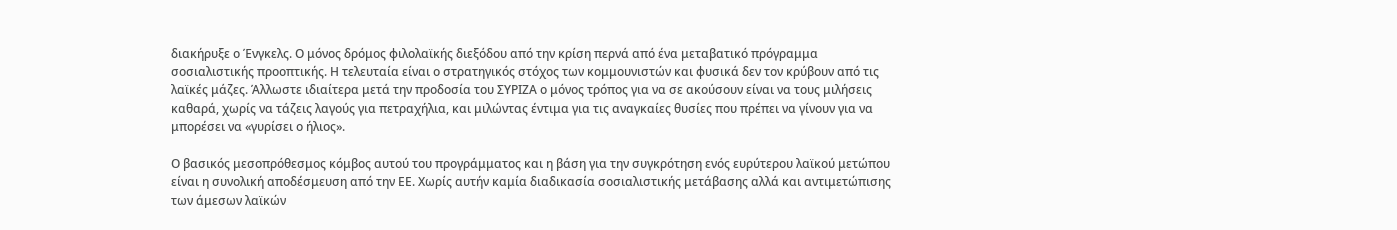διακήρυξε ο Ένγκελς. Ο μόνος δρόμος φιλολαϊκής διεξόδου από την κρίση περνά από ένα μεταβατικό πρόγραμμα σοσιαλιστικής προοπτικής. Η τελευταία είναι ο στρατηγικός στόχος των κομμουνιστών και φυσικά δεν τον κρύβουν από τις λαϊκές μάζες. Άλλωστε ιδιαίτερα μετά την προδοσία του ΣΥΡΙΖΑ ο μόνος τρόπος για να σε ακούσουν είναι να τους μιλήσεις καθαρά, χωρίς να τάζεις λαγούς για πετραχήλια, και μιλώντας έντιμα για τις αναγκαίες θυσίες που πρέπει να γίνουν για να μπορέσει να «γυρίσει ο ήλιος».

Ο βασικός μεσοπρόθεσμος κόμβος αυτού του προγράμματος και η βάση για την συγκρότηση ενός ευρύτερου λαϊκού μετώπου είναι η συνολική αποδέσμευση από την ΕΕ. Χωρίς αυτήν καμία διαδικασία σοσιαλιστικής μετάβασης αλλά και αντιμετώπισης των άμεσων λαϊκών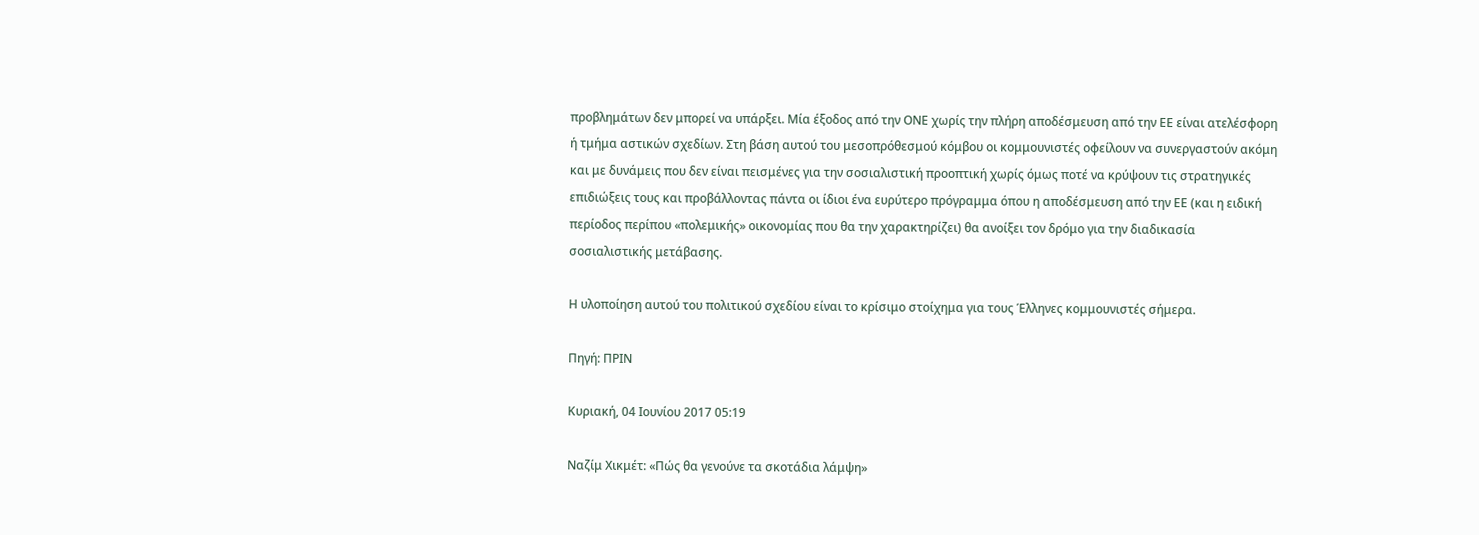προβλημάτων δεν μπορεί να υπάρξει. Μία έξοδος από την ΟΝΕ χωρίς την πλήρη αποδέσμευση από την ΕΕ είναι ατελέσφορη ή τμήμα αστικών σχεδίων. Στη βάση αυτού του μεσοπρόθεσμού κόμβου οι κομμουνιστές οφείλουν να συνεργαστούν ακόμη και με δυνάμεις που δεν είναι πεισμένες για την σοσιαλιστική προοπτική χωρίς όμως ποτέ να κρύψουν τις στρατηγικές επιδιώξεις τους και προβάλλοντας πάντα οι ίδιοι ένα ευρύτερο πρόγραμμα όπου η αποδέσμευση από την ΕΕ (και η ειδική περίοδος περίπου «πολεμικής» οικονομίας που θα την χαρακτηρίζει) θα ανοίξει τον δρόμο για την διαδικασία σοσιαλιστικής μετάβασης.

Η υλοποίηση αυτού του πολιτικού σχεδίου είναι το κρίσιμο στοίχημα για τους Έλληνες κομμουνιστές σήμερα.

Πηγή: ΠΡΙΝ

Κυριακή, 04 Ιουνίου 2017 05:19

Ναζίμ Χικμέτ: «Πώς θα γενούνε τα σκοτάδια λάμψη»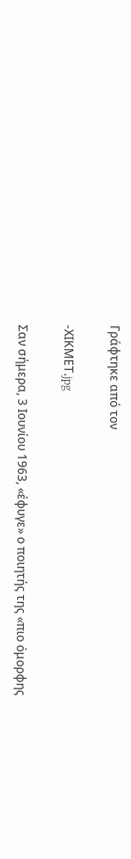Γράφτηκε από τον

-ΧΙΚΜΕΤ.jpg

Σαν σήμερα, 3 Ιουνίου 1963, «έφυγε» ο ποιητής της «πιο όμορφης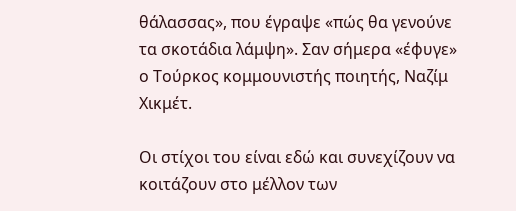θάλασσας», που έγραψε «πώς θα γενούνε τα σκοτάδια λάμψη». Σαν σήμερα «έφυγε» ο Τούρκος κομμουνιστής ποιητής, Ναζίμ Χικμέτ.

Οι στίχοι του είναι εδώ και συνεχίζουν να κοιτάζουν στο μέλλον των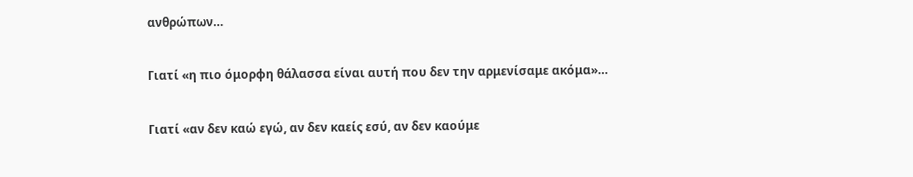ανθρώπων…

Γιατί «η πιο όμορφη θάλασσα είναι αυτή που δεν την αρμενίσαμε ακόμα»…

Γιατί «αν δεν καώ εγώ, αν δεν καείς εσύ, αν δεν καούμε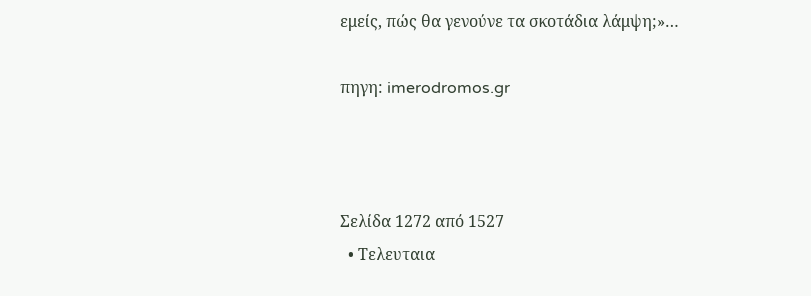εμείς, πώς θα γενούνε τα σκοτάδια λάμψη;»…

πηγη: imerodromos.gr



Σελίδα 1272 από 1527
  • Τελευταια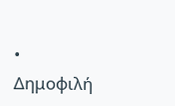• Δημοφιλή